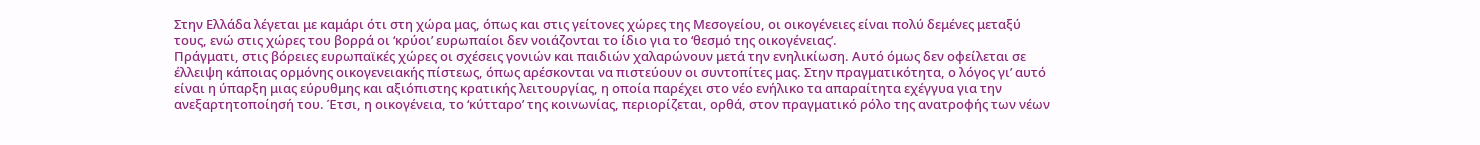Στην Ελλάδα λέγεται με καμάρι ότι στη χώρα μας, όπως και στις γείτονες χώρες της Μεσογείου, οι οικογένειες είναι πολύ δεμένες μεταξύ τους, ενώ στις χώρες του βορρά οι ‘κρύοι’ ευρωπαίοι δεν νοιάζονται το ίδιο για το ‘θεσμό της οικογένειας’.
Πράγματι, στις βόρειες ευρωπαϊκές χώρες οι σχέσεις γονιών και παιδιών χαλαρώνουν μετά την ενηλικίωση. Αυτό όμως δεν οφείλεται σε έλλειψη κάποιας ορμόνης οικογενειακής πίστεως, όπως αρέσκονται να πιστεύουν οι συντοπίτες μας. Στην πραγματικότητα, ο λόγος γι’ αυτό είναι η ύπαρξη μιας εύρυθμης και αξιόπιστης κρατικής λειτουργίας, η οποία παρέχει στο νέο ενήλικο τα απαραίτητα εχέγγυα για την ανεξαρτητοποίησή του. Έτσι, η οικογένεια, το ‘κύτταρο’ της κοινωνίας, περιορίζεται, ορθά, στον πραγματικό ρόλο της ανατροφής των νέων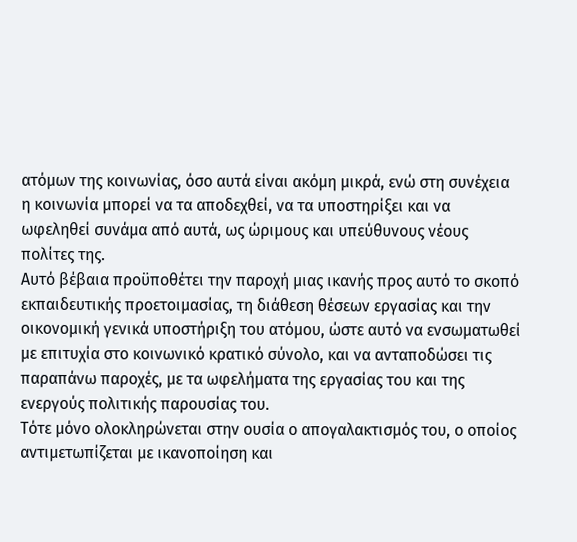ατόμων της κοινωνίας, όσο αυτά είναι ακόμη μικρά, ενώ στη συνέχεια η κοινωνία μπορεί να τα αποδεχθεί, να τα υποστηρίξει και να ωφεληθεί συνάμα από αυτά, ως ώριμους και υπεύθυνους νέους πολίτες της.
Αυτό βέβαια προϋποθέτει την παροχή μιας ικανής προς αυτό το σκοπό εκπαιδευτικής προετοιμασίας, τη διάθεση θέσεων εργασίας και την οικονομική γενικά υποστήριξη του ατόμου, ώστε αυτό να ενσωματωθεί με επιτυχία στο κοινωνικό κρατικό σύνολο, και να ανταποδώσει τις παραπάνω παροχές, με τα ωφελήματα της εργασίας του και της ενεργούς πολιτικής παρουσίας του.
Τότε μόνο ολοκληρώνεται στην ουσία ο απογαλακτισμός του, ο οποίος αντιμετωπίζεται με ικανοποίηση και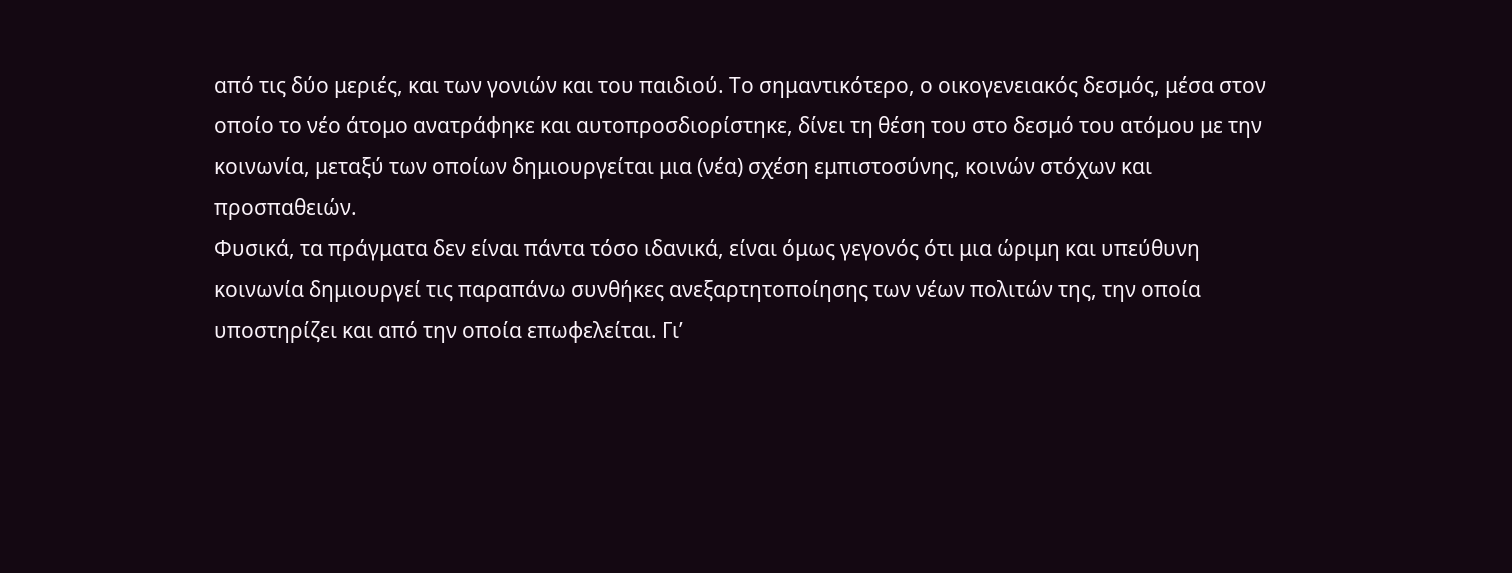από τις δύο μεριές, και των γονιών και του παιδιού. Το σημαντικότερο, ο οικογενειακός δεσμός, μέσα στον οποίο το νέο άτομο ανατράφηκε και αυτοπροσδιορίστηκε, δίνει τη θέση του στο δεσμό του ατόμου με την κοινωνία, μεταξύ των οποίων δημιουργείται μια (νέα) σχέση εμπιστοσύνης, κοινών στόχων και προσπαθειών.
Φυσικά, τα πράγματα δεν είναι πάντα τόσο ιδανικά, είναι όμως γεγονός ότι μια ώριμη και υπεύθυνη κοινωνία δημιουργεί τις παραπάνω συνθήκες ανεξαρτητοποίησης των νέων πολιτών της, την οποία υποστηρίζει και από την οποία επωφελείται. Γι’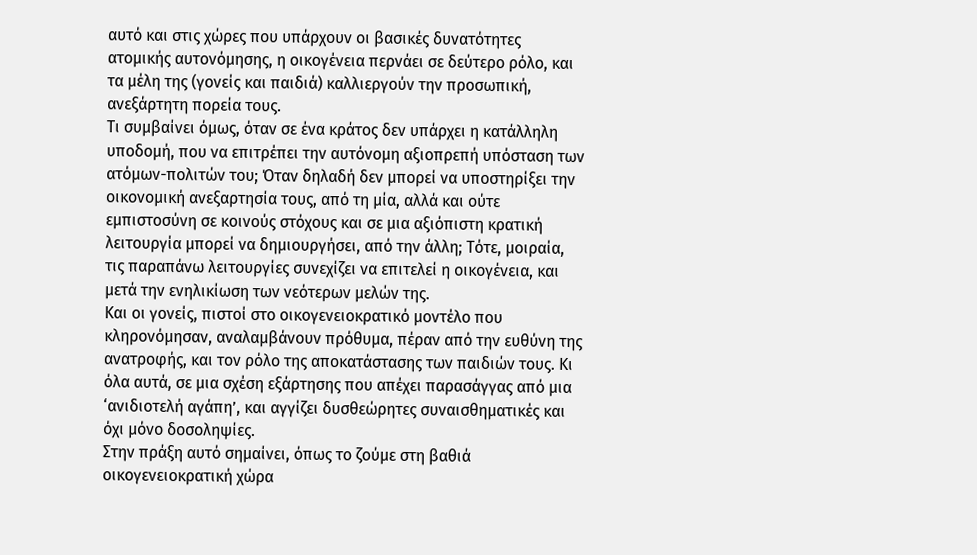αυτό και στις χώρες που υπάρχουν οι βασικές δυνατότητες ατομικής αυτονόμησης, η οικογένεια περνάει σε δεύτερο ρόλο, και τα μέλη της (γονείς και παιδιά) καλλιεργούν την προσωπική, ανεξάρτητη πορεία τους.
Τι συμβαίνει όμως, όταν σε ένα κράτος δεν υπάρχει η κατάλληλη υποδομή, που να επιτρέπει την αυτόνομη αξιοπρεπή υπόσταση των ατόμων-πολιτών του; Όταν δηλαδή δεν μπορεί να υποστηρίξει την οικονομική ανεξαρτησία τους, από τη μία, αλλά και ούτε εμπιστοσύνη σε κοινούς στόχους και σε μια αξιόπιστη κρατική λειτουργία μπορεί να δημιουργήσει, από την άλλη; Τότε, μοιραία, τις παραπάνω λειτουργίες συνεχίζει να επιτελεί η οικογένεια, και μετά την ενηλικίωση των νεότερων μελών της.
Και οι γονείς, πιστοί στο οικογενειοκρατικό μοντέλο που κληρονόμησαν, αναλαμβάνουν πρόθυμα, πέραν από την ευθύνη της ανατροφής, και τον ρόλο της αποκατάστασης των παιδιών τους. Κι όλα αυτά, σε μια σχέση εξάρτησης που απέχει παρασάγγας από μια ‘ανιδιοτελή αγάπη’, και αγγίζει δυσθεώρητες συναισθηματικές και όχι μόνο δοσοληψίες.
Στην πράξη αυτό σημαίνει, όπως το ζούμε στη βαθιά οικογενειοκρατική χώρα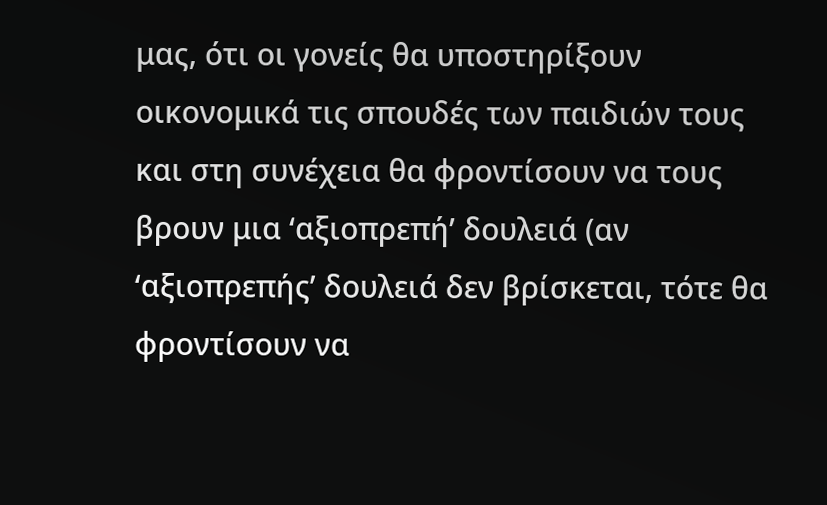μας, ότι οι γονείς θα υποστηρίξουν οικονομικά τις σπουδές των παιδιών τους και στη συνέχεια θα φροντίσουν να τους βρουν μια ‘αξιοπρεπή’ δουλειά (αν ‘αξιοπρεπής’ δουλειά δεν βρίσκεται, τότε θα φροντίσουν να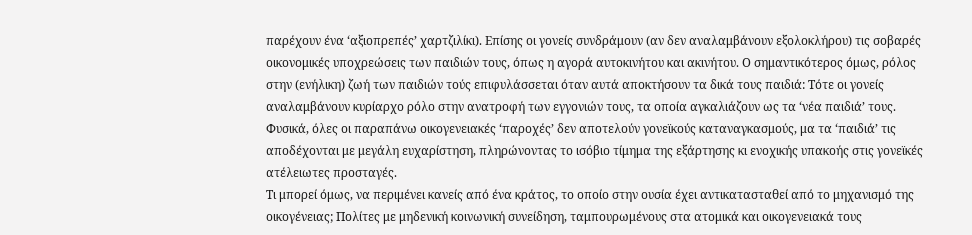παρέχουν ένα ‘αξιοπρεπές’ χαρτζιλίκι). Επίσης οι γονείς συνδράμουν (αν δεν αναλαμβάνουν εξολοκλήρου) τις σοβαρές οικονομικές υποχρεώσεις των παιδιών τους, όπως η αγορά αυτοκινήτου και ακινήτου. Ο σημαντικότερος όμως, ρόλος στην (ενήλικη) ζωή των παιδιών τούς επιφυλάσσεται όταν αυτά αποκτήσουν τα δικά τους παιδιά: Τότε οι γονείς αναλαμβάνουν κυρίαρχο ρόλο στην ανατροφή των εγγονιών τους, τα οποία αγκαλιάζουν ως τα ‘νέα παιδιά’ τους.
Φυσικά, όλες οι παραπάνω οικογενειακές ‘παροχές’ δεν αποτελούν γονεϊκούς καταναγκασμούς, μα τα ‘παιδιά’ τις αποδέχονται με μεγάλη ευχαρίστηση, πληρώνοντας το ισόβιο τίμημα της εξάρτησης κι ενοχικής υπακοής στις γονεϊκές ατέλειωτες προσταγές.
Τι μπορεί όμως, να περιμένει κανείς από ένα κράτος, το οποίο στην ουσία έχει αντικατασταθεί από το μηχανισμό της οικογένειας; Πολίτες με μηδενική κοινωνική συνείδηση, ταμπουρωμένους στα ατομικά και οικογενειακά τους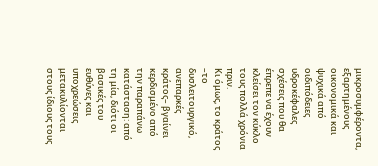μικροσυμφέροντα, εξαρτημένους οικονομικά και ψυχικά από οιδιπόδειες υδροκέφαλες σχέσεις που θα έπρεπε να έχουν κλείσει τον κύκλο τους πολλά χρόνια πριν.
Κι όμως, το κράτος –το δυσλειτουργικό, ανεπαρκές κράτος– βγαίνει κερδισμένο από την παραπάνω κατάσταση: από τη μία, διότι οι βασικές του ευθύνες και υποχρεώσεις μετακυλίονται στους ίδιους τους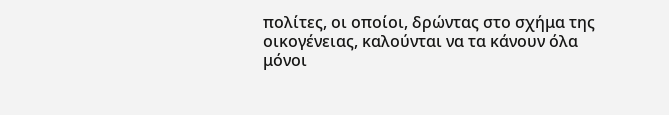πολίτες, οι οποίοι, δρώντας στο σχήμα της οικογένειας, καλούνται να τα κάνουν όλα μόνοι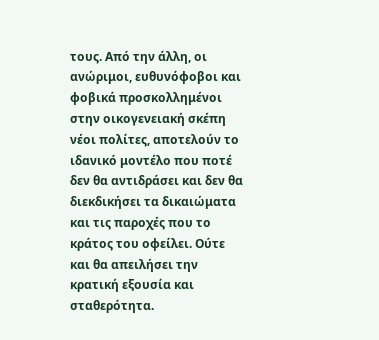τους. Από την άλλη, οι ανώριμοι, ευθυνόφοβοι και φοβικά προσκολλημένοι στην οικογενειακή σκέπη νέοι πολίτες, αποτελούν το ιδανικό μοντέλο που ποτέ δεν θα αντιδράσει και δεν θα διεκδικήσει τα δικαιώματα και τις παροχές που το κράτος του οφείλει. Ούτε και θα απειλήσει την κρατική εξουσία και σταθερότητα.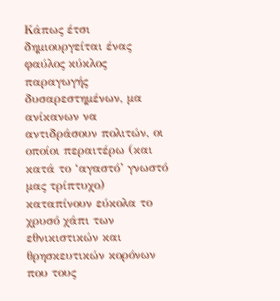Κάπως έτσι δημιουργείται ένας φαύλος κύκλος παραγωγής δυσαρεστημένων, μα ανίκανων να αντιδράσουν πολιτών, οι οποίοι περαιτέρω (και κατά το ‘αγαστό’ γνωστό μας τρίπτυχο) καταπίνουν εύκολα το χρυσό χάπι των εθνικιστικών και θρησκευτικών κορόνων που τους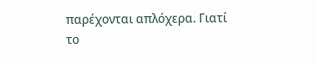παρέχονται απλόχερα. Γιατί το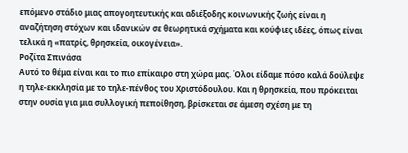επόμενο στάδιο μιας απογοητευτικής και αδιέξοδης κοινωνικής ζωής είναι η αναζήτηση στόχων και ιδανικών σε θεωρητικά σχήματα και κούφιες ιδέες, όπως είναι τελικά η «πατρίς, θρησκεία, οικογένεια».
Ροζίτα Σπινάσα
Αυτό το θέμα είναι και το πιο επίκαιρο στη χώρα μας. Όλοι είδαμε πόσο καλά δούλεψε η τηλε-εκκλησία με το τηλε-πένθος του Χριστόδουλου. Και η θρησκεία, που πρόκειται στην ουσία για μια συλλογική πεποίθηση, βρίσκεται σε άμεση σχέση με τη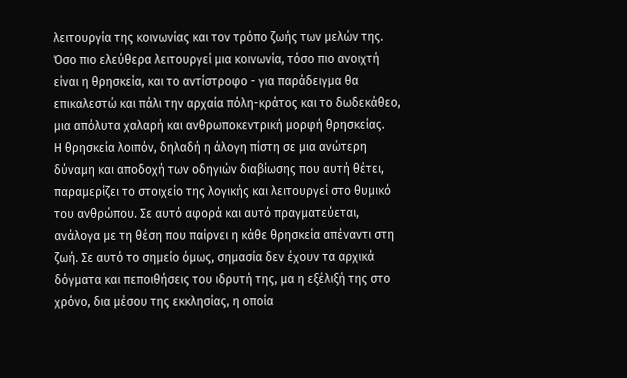λειτουργία της κοινωνίας και τον τρόπο ζωής των μελών της. Όσο πιο ελεύθερα λειτουργεί μια κοινωνία, τόσο πιο ανοιχτή είναι η θρησκεία, και το αντίστροφο - για παράδειγμα θα επικαλεστώ και πάλι την αρχαία πόλη-κράτος και το δωδεκάθεο, μια απόλυτα χαλαρή και ανθρωποκεντρική μορφή θρησκείας.
Η θρησκεία λοιπόν, δηλαδή η άλογη πίστη σε μια ανώτερη δύναμη και αποδοχή των οδηγιών διαβίωσης που αυτή θέτει, παραμερίζει το στοιχείο της λογικής και λειτουργεί στο θυμικό του ανθρώπου. Σε αυτό αφορά και αυτό πραγματεύεται, ανάλογα με τη θέση που παίρνει η κάθε θρησκεία απέναντι στη ζωή. Σε αυτό το σημείο όμως, σημασία δεν έχουν τα αρχικά δόγματα και πεποιθήσεις του ιδρυτή της, μα η εξέλιξή της στο χρόνο, δια μέσου της εκκλησίας, η οποία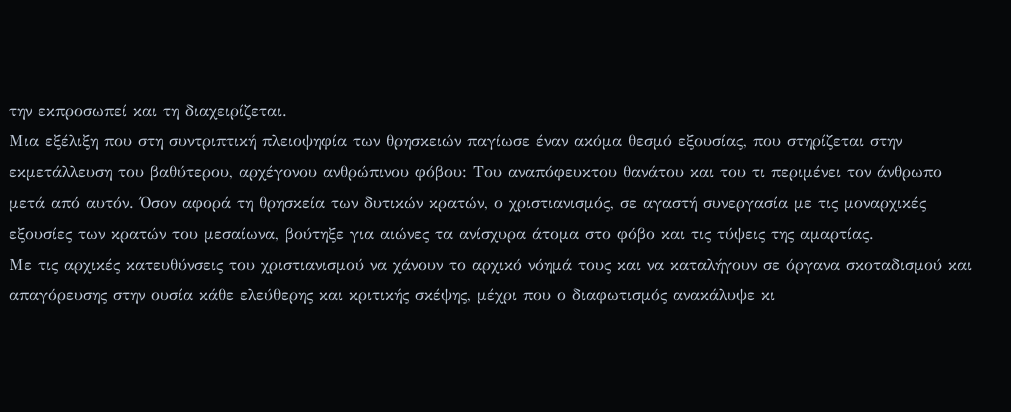την εκπροσωπεί και τη διαχειρίζεται.
Μια εξέλιξη που στη συντριπτική πλειοψηφία των θρησκειών παγίωσε έναν ακόμα θεσμό εξουσίας, που στηρίζεται στην εκμετάλλευση του βαθύτερου, αρχέγονου ανθρώπινου φόβου: Του αναπόφευκτου θανάτου και του τι περιμένει τον άνθρωπο μετά από αυτόν. Όσον αφορά τη θρησκεία των δυτικών κρατών, ο χριστιανισμός, σε αγαστή συνεργασία με τις μοναρχικές εξουσίες των κρατών του μεσαίωνα, βούτηξε για αιώνες τα ανίσχυρα άτομα στο φόβο και τις τύψεις της αμαρτίας.
Με τις αρχικές κατευθύνσεις του χριστιανισμού να χάνουν το αρχικό νόημά τους και να καταλήγουν σε όργανα σκοταδισμού και απαγόρευσης στην ουσία κάθε ελεύθερης και κριτικής σκέψης, μέχρι που ο διαφωτισμός ανακάλυψε κι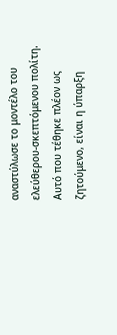αναστύλωσε το μοντέλο του ελεύθερου-σκεπτόμενου πολίτη. Αυτό που τέθηκε πλέον ως ζητούμενο, είναι η ύπαρξη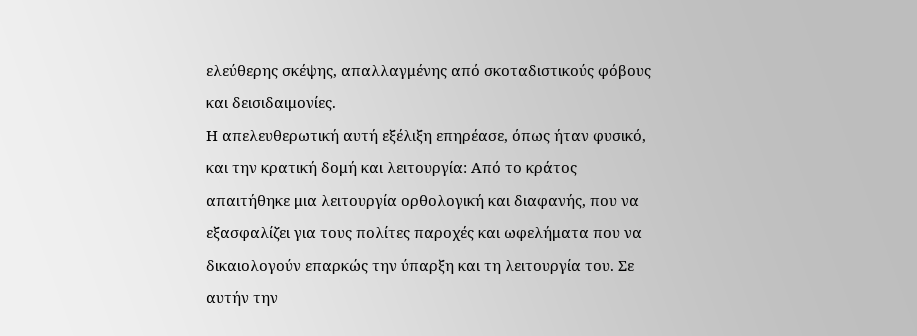ελεύθερης σκέψης, απαλλαγμένης από σκοταδιστικούς φόβους και δεισιδαιμονίες.
Η απελευθερωτική αυτή εξέλιξη επηρέασε, όπως ήταν φυσικό, και την κρατική δομή και λειτουργία: Από το κράτος απαιτήθηκε μια λειτουργία ορθολογική και διαφανής, που να εξασφαλίζει για τους πολίτες παροχές και ωφελήματα που να δικαιολογούν επαρκώς την ύπαρξη και τη λειτουργία του. Σε αυτήν την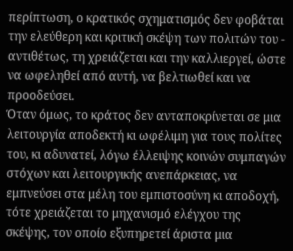περίπτωση, ο κρατικός σχηματισμός δεν φοβάται την ελεύθερη και κριτική σκέψη των πολιτών του - αντιθέτως, τη χρειάζεται και την καλλιεργεί, ώστε να ωφεληθεί από αυτή, να βελτιωθεί και να προοδεύσει.
Όταν όμως, το κράτος δεν ανταποκρίνεται σε μια λειτουργία αποδεκτή κι ωφέλιμη για τους πολίτες του, κι αδυνατεί, λόγω έλλειψης κοινών συμπαγών στόχων και λειτουργικής ανεπάρκειας, να εμπνεύσει στα μέλη του εμπιστοσύνη κι αποδοχή, τότε χρειάζεται το μηχανισμό ελέγχου της σκέψης, τον οποίο εξυπηρετεί άριστα μια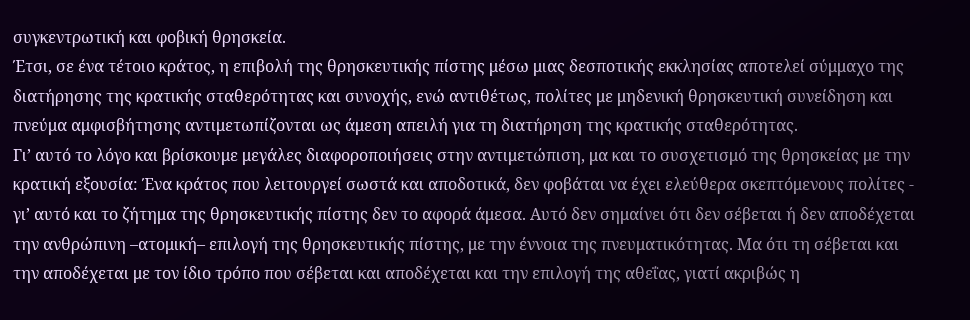συγκεντρωτική και φοβική θρησκεία.
Έτσι, σε ένα τέτοιο κράτος, η επιβολή της θρησκευτικής πίστης μέσω μιας δεσποτικής εκκλησίας αποτελεί σύμμαχο της διατήρησης της κρατικής σταθερότητας και συνοχής, ενώ αντιθέτως, πολίτες με μηδενική θρησκευτική συνείδηση και πνεύμα αμφισβήτησης αντιμετωπίζονται ως άμεση απειλή για τη διατήρηση της κρατικής σταθερότητας.
Γι’ αυτό το λόγο και βρίσκουμε μεγάλες διαφοροποιήσεις στην αντιμετώπιση, μα και το συσχετισμό της θρησκείας με την κρατική εξουσία: Ένα κράτος που λειτουργεί σωστά και αποδοτικά, δεν φοβάται να έχει ελεύθερα σκεπτόμενους πολίτες - γι’ αυτό και το ζήτημα της θρησκευτικής πίστης δεν το αφορά άμεσα. Αυτό δεν σημαίνει ότι δεν σέβεται ή δεν αποδέχεται την ανθρώπινη –ατομική– επιλογή της θρησκευτικής πίστης, με την έννοια της πνευματικότητας. Μα ότι τη σέβεται και την αποδέχεται με τον ίδιο τρόπο που σέβεται και αποδέχεται και την επιλογή της αθεΐας, γιατί ακριβώς η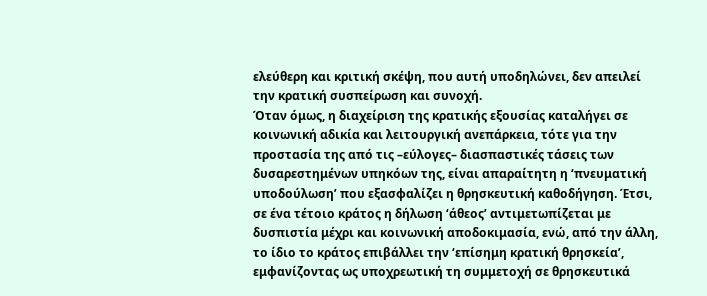ελεύθερη και κριτική σκέψη, που αυτή υποδηλώνει, δεν απειλεί την κρατική συσπείρωση και συνοχή.
Όταν όμως, η διαχείριση της κρατικής εξουσίας καταλήγει σε κοινωνική αδικία και λειτουργική ανεπάρκεια, τότε για την προστασία της από τις –εύλογες– διασπαστικές τάσεις των δυσαρεστημένων υπηκόων της, είναι απαραίτητη η ‘πνευματική υποδούλωση’ που εξασφαλίζει η θρησκευτική καθοδήγηση. Έτσι, σε ένα τέτοιο κράτος η δήλωση ‘άθεος’ αντιμετωπίζεται με δυσπιστία μέχρι και κοινωνική αποδοκιμασία, ενώ, από την άλλη, το ίδιο το κράτος επιβάλλει την ‘επίσημη κρατική θρησκεία’, εμφανίζοντας ως υποχρεωτική τη συμμετοχή σε θρησκευτικά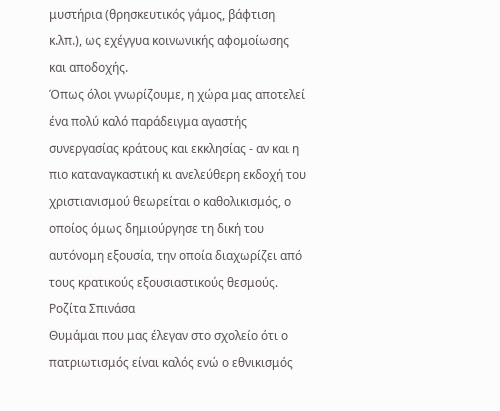μυστήρια (θρησκευτικός γάμος, βάφτιση κ.λπ.), ως εχέγγυα κοινωνικής αφομοίωσης και αποδοχής.
Όπως όλοι γνωρίζουμε, η χώρα μας αποτελεί ένα πολύ καλό παράδειγμα αγαστής συνεργασίας κράτους και εκκλησίας - αν και η πιο καταναγκαστική κι ανελεύθερη εκδοχή του χριστιανισμού θεωρείται ο καθολικισμός, ο οποίος όμως δημιούργησε τη δική του αυτόνομη εξουσία, την οποία διαχωρίζει από τους κρατικούς εξουσιαστικούς θεσμούς.
Ροζίτα Σπινάσα
Θυμάμαι που μας έλεγαν στο σχολείο ότι ο πατριωτισμός είναι καλός ενώ ο εθνικισμός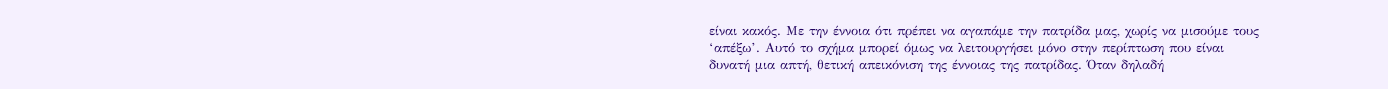είναι κακός. Με την έννοια ότι πρέπει να αγαπάμε την πατρίδα μας, χωρίς να μισούμε τους ‘απέξω’. Αυτό το σχήμα μπορεί όμως να λειτουργήσει μόνο στην περίπτωση που είναι δυνατή μια απτή, θετική απεικόνιση της έννοιας της πατρίδας. Όταν δηλαδή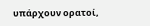υπάρχουν ορατοί,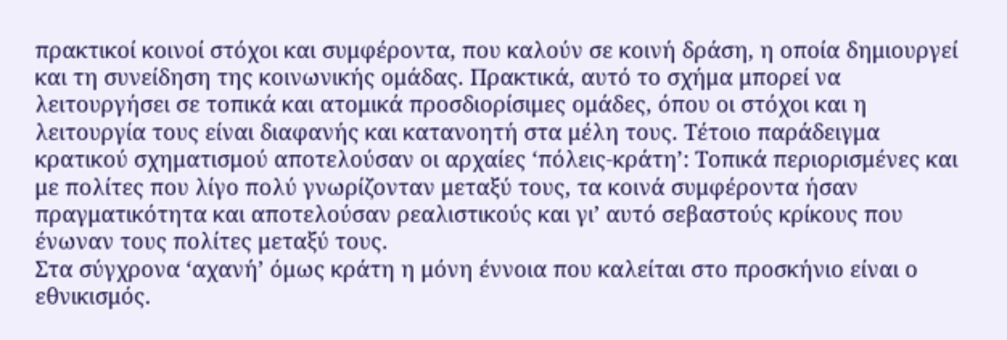πρακτικοί κοινοί στόχοι και συμφέροντα, που καλούν σε κοινή δράση, η οποία δημιουργεί και τη συνείδηση της κοινωνικής ομάδας. Πρακτικά, αυτό το σχήμα μπορεί να λειτουργήσει σε τοπικά και ατομικά προσδιορίσιμες ομάδες, όπου οι στόχοι και η λειτουργία τους είναι διαφανής και κατανοητή στα μέλη τους. Τέτοιο παράδειγμα κρατικού σχηματισμού αποτελούσαν οι αρχαίες ‘πόλεις-κράτη’: Τοπικά περιορισμένες και με πολίτες που λίγο πολύ γνωρίζονταν μεταξύ τους, τα κοινά συμφέροντα ήσαν πραγματικότητα και αποτελούσαν ρεαλιστικούς και γι’ αυτό σεβαστούς κρίκους που ένωναν τους πολίτες μεταξύ τους.
Στα σύγχρονα ‘αχανή’ όμως κράτη η μόνη έννοια που καλείται στο προσκήνιο είναι ο εθνικισμός.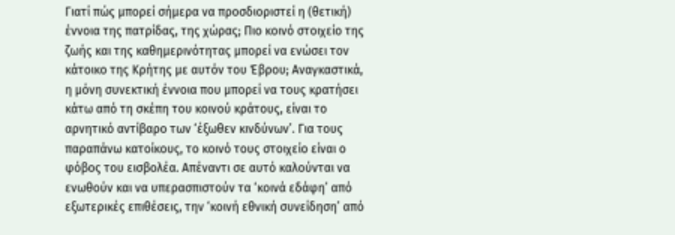Γιατί πώς μπορεί σήμερα να προσδιοριστεί η (θετική) έννοια της πατρίδας, της χώρας; Πιο κοινό στοιχείο της ζωής και της καθημερινότητας μπορεί να ενώσει τον κάτοικο της Κρήτης με αυτόν του Έβρου; Αναγκαστικά, η μόνη συνεκτική έννοια που μπορεί να τους κρατήσει κάτω από τη σκέπη του κοινού κράτους, είναι το αρνητικό αντίβαρο των ‘έξωθεν κινδύνων’. Για τους παραπάνω κατοίκους, το κοινό τους στοιχείο είναι ο φόβος του εισβολέα. Απέναντι σε αυτό καλούνται να ενωθούν και να υπερασπιστούν τα ‘κοινά εδάφη’ από εξωτερικές επιθέσεις, την ‘κοινή εθνική συνείδηση’ από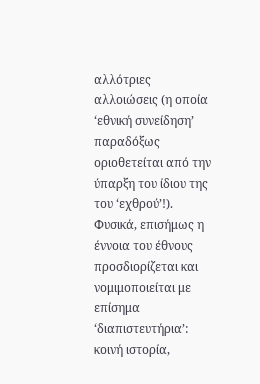αλλότριες αλλοιώσεις (η οποία ‘εθνική συνείδηση’ παραδόξως οριοθετείται από την ύπαρξη του ίδιου της του ‘εχθρού’!).
Φυσικά, επισήμως η έννοια του έθνους προσδιορίζεται και νομιμοποιείται με επίσημα ‘διαπιστευτήρια’: κοινή ιστορία,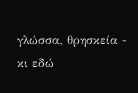γλώσσα, θρησκεία - κι εδώ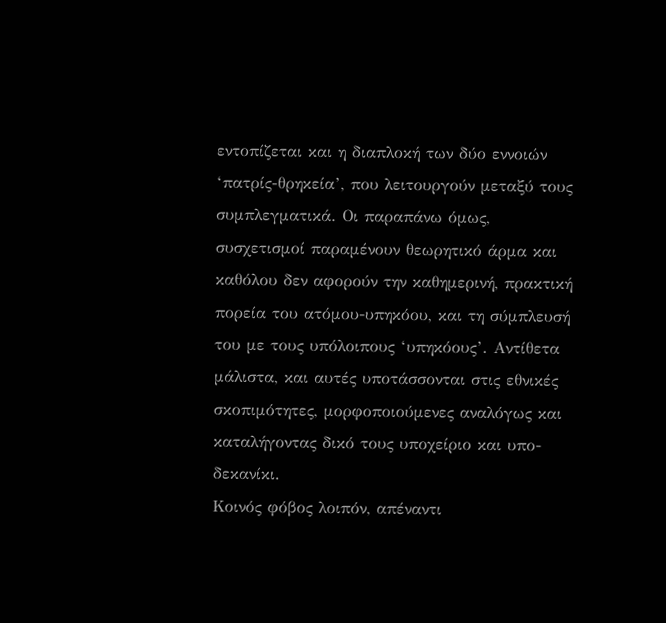εντοπίζεται και η διαπλοκή των δύο εννοιών ‘πατρίς-θρηκεία’, που λειτουργούν μεταξύ τους συμπλεγματικά. Οι παραπάνω όμως, συσχετισμοί παραμένουν θεωρητικό άρμα και καθόλου δεν αφορούν την καθημερινή, πρακτική πορεία του ατόμου-υπηκόου, και τη σύμπλευσή του με τους υπόλοιπους ‘υπηκόους’. Αντίθετα μάλιστα, και αυτές υποτάσσονται στις εθνικές σκοπιμότητες, μορφοποιούμενες αναλόγως και καταλήγοντας δικό τους υποχείριο και υπο-δεκανίκι.
Κοινός φόβος λοιπόν, απέναντι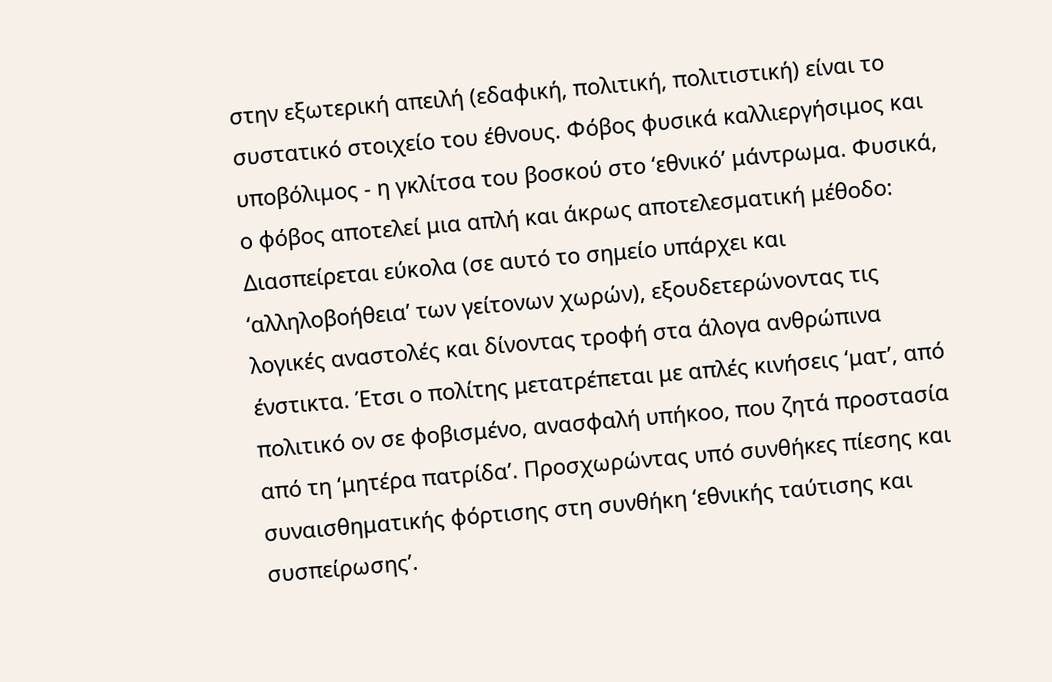στην εξωτερική απειλή (εδαφική, πολιτική, πολιτιστική) είναι το συστατικό στοιχείο του έθνους. Φόβος φυσικά καλλιεργήσιμος και υποβόλιμος - η γκλίτσα του βοσκού στο ‘εθνικό’ μάντρωμα. Φυσικά, ο φόβος αποτελεί μια απλή και άκρως αποτελεσματική μέθοδο: Διασπείρεται εύκολα (σε αυτό το σημείο υπάρχει και ‘αλληλοβοήθεια’ των γείτονων χωρών), εξουδετερώνοντας τις λογικές αναστολές και δίνοντας τροφή στα άλογα ανθρώπινα ένστικτα. Έτσι ο πολίτης μετατρέπεται με απλές κινήσεις ‘ματ’, από πολιτικό oν σε φοβισμένο, ανασφαλή υπήκοο, που ζητά προστασία από τη ‘μητέρα πατρίδα’. Προσχωρώντας υπό συνθήκες πίεσης και συναισθηματικής φόρτισης στη συνθήκη ‘εθνικής ταύτισης και συσπείρωσης’.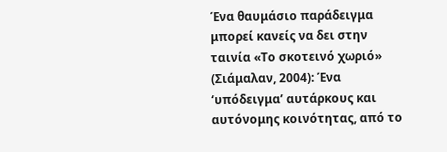Ένα θαυμάσιο παράδειγμα μπορεί κανείς να δει στην ταινία «Το σκοτεινό χωριό» (Σιάμαλαν, 2004): Ένα ‘υπόδειγμα’ αυτάρκους και αυτόνομης κοινότητας, από το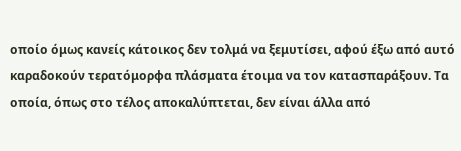οποίο όμως κανείς κάτοικος δεν τολμά να ξεμυτίσει, αφού έξω από αυτό καραδοκούν τερατόμορφα πλάσματα έτοιμα να τον κατασπαράξουν. Τα οποία, όπως στο τέλος αποκαλύπτεται, δεν είναι άλλα από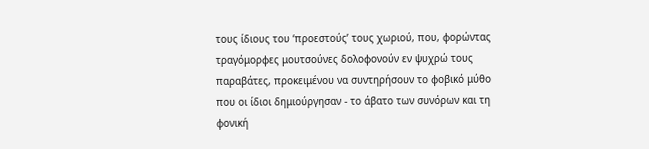τους ίδιους του ‘προεστούς’ τους χωριού, που, φορώντας τραγόμορφες μουτσούνες δολοφονούν εν ψυχρώ τους παραβάτες, προκειμένου να συντηρήσουν το φοβικό μύθο που οι ίδιοι δημιούργησαν - το άβατο των συνόρων και τη φονική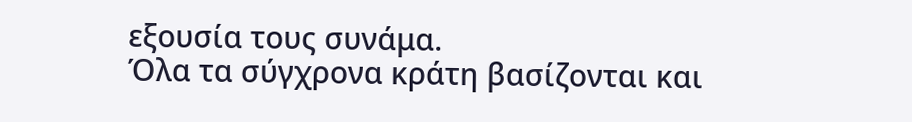εξουσία τους συνάμα.
Όλα τα σύγχρονα κράτη βασίζονται και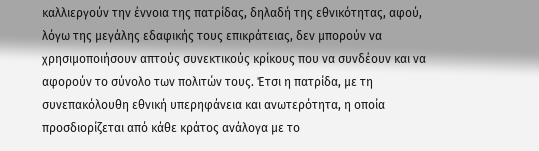καλλιεργούν την έννοια της πατρίδας, δηλαδή της εθνικότητας, αφού, λόγω της μεγάλης εδαφικής τους επικράτειας, δεν μπορούν να χρησιμοποιήσουν απτούς συνεκτικούς κρίκους που να συνδέουν και να αφορούν το σύνολο των πολιτών τους. Έτσι η πατρίδα, με τη συνεπακόλουθη εθνική υπερηφάνεια και ανωτερότητα, η οποία προσδιορίζεται από κάθε κράτος ανάλογα με το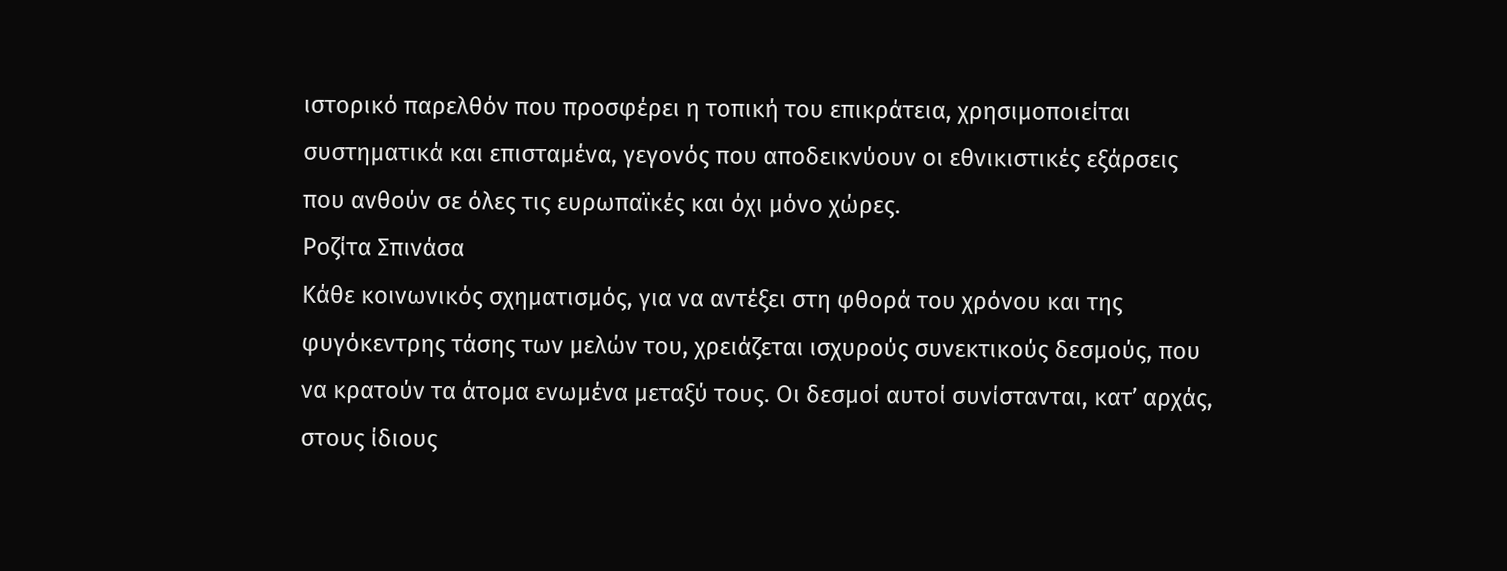ιστορικό παρελθόν που προσφέρει η τοπική του επικράτεια, χρησιμοποιείται συστηματικά και επισταμένα, γεγονός που αποδεικνύουν οι εθνικιστικές εξάρσεις που ανθούν σε όλες τις ευρωπαϊκές και όχι μόνο χώρες.
Ροζίτα Σπινάσα
Κάθε κοινωνικός σχηματισμός, για να αντέξει στη φθορά του χρόνου και της φυγόκεντρης τάσης των μελών του, χρειάζεται ισχυρούς συνεκτικούς δεσμούς, που να κρατούν τα άτομα ενωμένα μεταξύ τους. Οι δεσμοί αυτοί συνίστανται, κατ’ αρχάς, στους ίδιους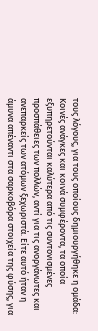τους λόγους, για τους οποίους δημιουργήθηκε η ομάδα: Κοινές ανάγκες και κοινά συμφέροντα, τα οποία εξυπηρετούνται καλύτερα από τις συντονισμένες προσπάθειες των πολλών, αντί για τις ανοργάνωτες και ανεπαρκείς των ατόμων ξεχωριστά. Είτε αυτό ήταν η άμυνα απέναντι στα σαρκοβόρα στοιχεία της φύσης, για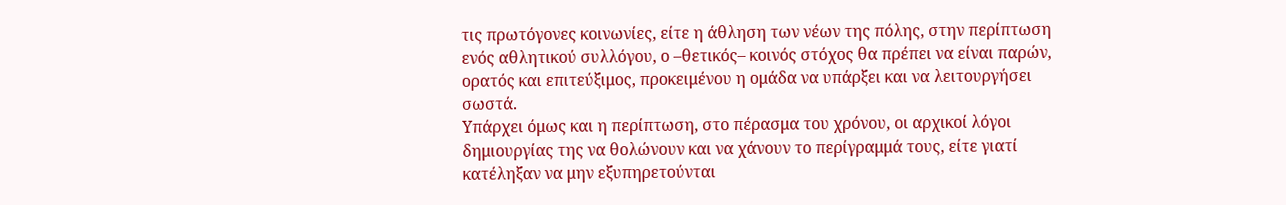τις πρωτόγονες κοινωνίες, είτε η άθληση των νέων της πόλης, στην περίπτωση ενός αθλητικού συλλόγου, ο –θετικός– κοινός στόχος θα πρέπει να είναι παρών, ορατός και επιτεύξιμος, προκειμένου η ομάδα να υπάρξει και να λειτουργήσει σωστά.
Υπάρχει όμως και η περίπτωση, στο πέρασμα του χρόνου, οι αρχικοί λόγοι δημιουργίας της να θολώνουν και να χάνουν το περίγραμμά τους, είτε γιατί κατέληξαν να μην εξυπηρετούνται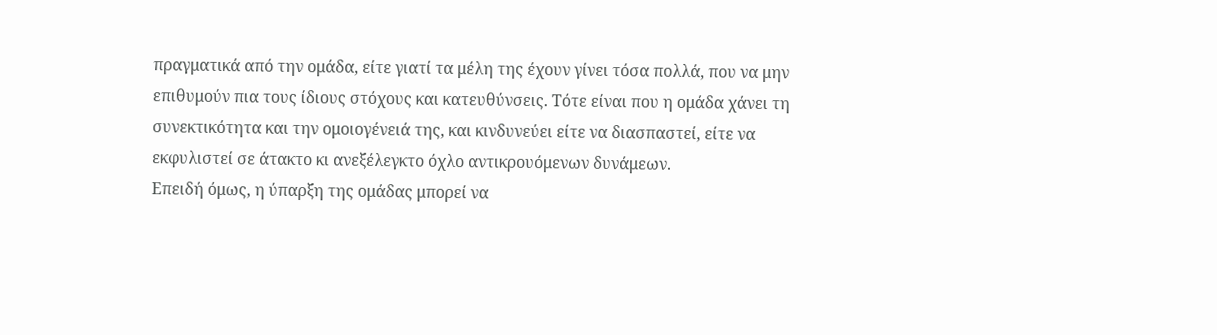πραγματικά από την ομάδα, είτε γιατί τα μέλη της έχουν γίνει τόσα πολλά, που να μην επιθυμούν πια τους ίδιους στόχους και κατευθύνσεις. Τότε είναι που η ομάδα χάνει τη συνεκτικότητα και την ομοιογένειά της, και κινδυνεύει είτε να διασπαστεί, είτε να εκφυλιστεί σε άτακτο κι ανεξέλεγκτο όχλο αντικρουόμενων δυνάμεων.
Επειδή όμως, η ύπαρξη της ομάδας μπορεί να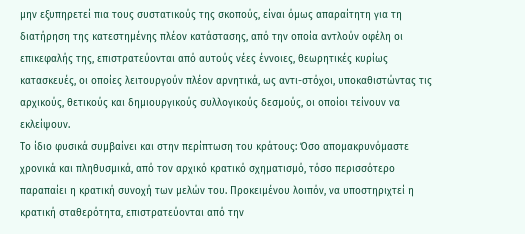μην εξυπηρετεί πια τους συστατικούς της σκοπούς, είναι όμως απαραίτητη για τη διατήρηση της κατεστημένης πλέον κατάστασης, από την οποία αντλούν οφέλη οι επικεφαλής της, επιστρατεύονται από αυτούς νέες έννοιες, θεωρητικές κυρίως κατασκευές, οι οποίες λειτουργούν πλέον αρνητικά, ως αντι-στόχοι, υποκαθιστώντας τις αρχικούς, θετικούς και δημιουργικούς συλλογικούς δεσμούς, οι οποίοι τείνουν να εκλείψουν.
Το ίδιο φυσικά συμβαίνει και στην περίπτωση του κράτους: Όσο απομακρυνόμαστε χρονικά και πληθυσμικά, από τον αρχικό κρατικό σχηματισμό, τόσο περισσότερο παραπαίει η κρατική συνοχή των μελών του. Προκειμένου λοιπόν, να υποστηριχτεί η κρατική σταθερότητα, επιστρατεύονται από την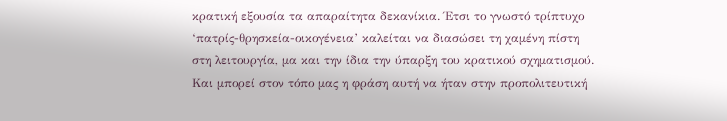κρατική εξουσία τα απαραίτητα δεκανίκια. Έτσι το γνωστό τρίπτυχο ‘πατρίς-θρησκεία-οικογένεια’ καλείται να διασώσει τη χαμένη πίστη στη λειτουργία, μα και την ίδια την ύπαρξη του κρατικού σχηματισμού.
Και μπορεί στον τόπο μας η φράση αυτή να ήταν στην προπολιτευτική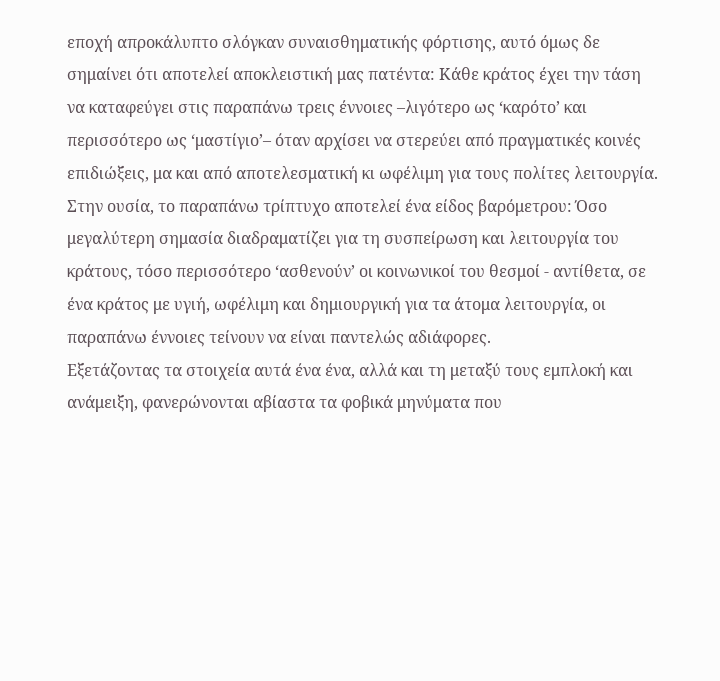εποχή απροκάλυπτο σλόγκαν συναισθηματικής φόρτισης, αυτό όμως δε σημαίνει ότι αποτελεί αποκλειστική μας πατέντα: Κάθε κράτος έχει την τάση να καταφεύγει στις παραπάνω τρεις έννοιες –λιγότερο ως ‘καρότο’ και περισσότερο ως ‘μαστίγιο’– όταν αρχίσει να στερεύει από πραγματικές κοινές επιδιώξεις, μα και από αποτελεσματική κι ωφέλιμη για τους πολίτες λειτουργία. Στην ουσία, το παραπάνω τρίπτυχο αποτελεί ένα είδος βαρόμετρου: Όσο μεγαλύτερη σημασία διαδραματίζει για τη συσπείρωση και λειτουργία του κράτους, τόσο περισσότερο ‘ασθενούν’ οι κοινωνικοί του θεσμοί - αντίθετα, σε ένα κράτος με υγιή, ωφέλιμη και δημιουργική για τα άτομα λειτουργία, οι παραπάνω έννοιες τείνουν να είναι παντελώς αδιάφορες.
Εξετάζοντας τα στοιχεία αυτά ένα ένα, αλλά και τη μεταξύ τους εμπλοκή και ανάμειξη, φανερώνονται αβίαστα τα φοβικά μηνύματα που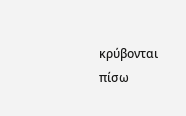κρύβονται πίσω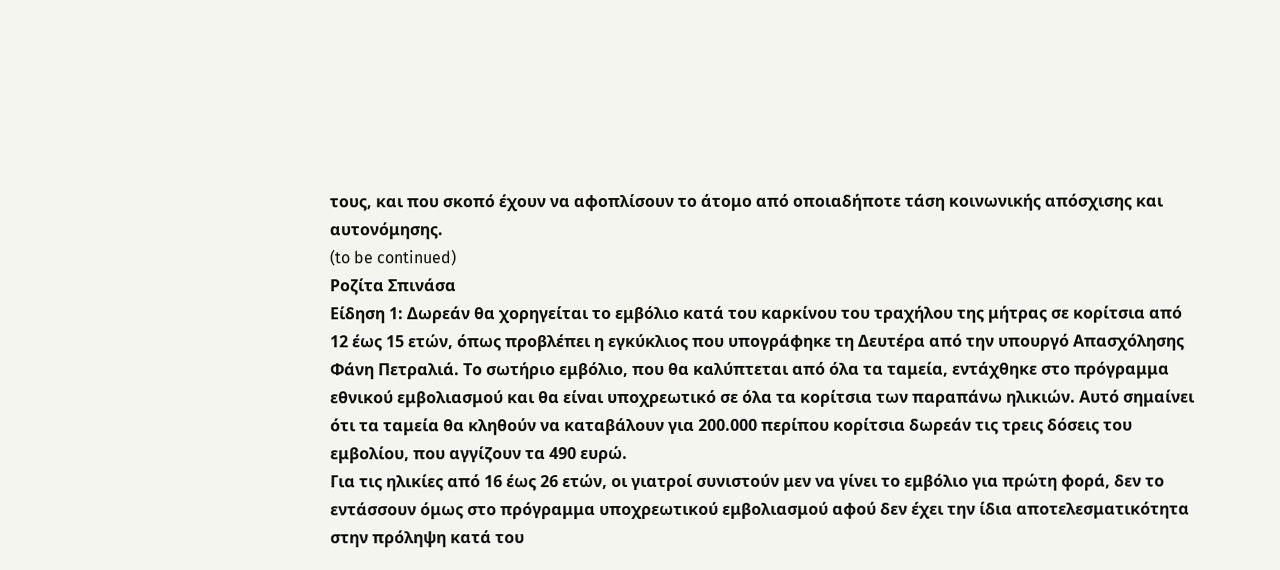τους, και που σκοπό έχουν να αφοπλίσουν το άτομο από οποιαδήποτε τάση κοινωνικής απόσχισης και αυτονόμησης.
(to be continued)
Ροζίτα Σπινάσα
Είδηση 1: Δωρεάν θα χορηγείται το εμβόλιο κατά του καρκίνου του τραχήλου της μήτρας σε κορίτσια από 12 έως 15 ετών, όπως προβλέπει η εγκύκλιος που υπογράφηκε τη Δευτέρα από την υπουργό Απασχόλησης Φάνη Πετραλιά. Το σωτήριο εμβόλιο, που θα καλύπτεται από όλα τα ταμεία, εντάχθηκε στο πρόγραμμα εθνικού εμβολιασμού και θα είναι υποχρεωτικό σε όλα τα κορίτσια των παραπάνω ηλικιών. Αυτό σημαίνει ότι τα ταμεία θα κληθούν να καταβάλουν για 200.000 περίπου κορίτσια δωρεάν τις τρεις δόσεις του εμβολίου, που αγγίζουν τα 490 ευρώ.
Για τις ηλικίες από 16 έως 26 ετών, οι γιατροί συνιστούν μεν να γίνει το εμβόλιο για πρώτη φορά, δεν το εντάσσουν όμως στο πρόγραμμα υποχρεωτικού εμβολιασμού αφού δεν έχει την ίδια αποτελεσματικότητα στην πρόληψη κατά του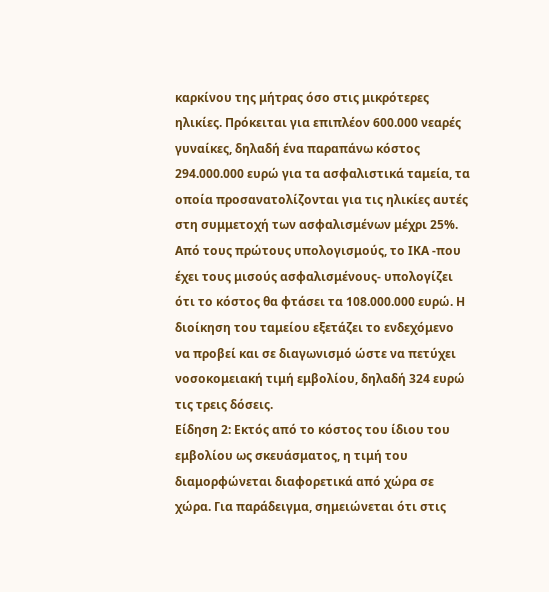καρκίνου της μήτρας όσο στις μικρότερες ηλικίες. Πρόκειται για επιπλέον 600.000 νεαρές γυναίκες, δηλαδή ένα παραπάνω κόστος 294.000.000 ευρώ για τα ασφαλιστικά ταμεία, τα οποία προσανατολίζονται για τις ηλικίες αυτές στη συμμετοχή των ασφαλισμένων μέχρι 25%.
Από τους πρώτους υπολογισμούς, το ΙΚΑ -που έχει τους μισούς ασφαλισμένους- υπολογίζει ότι το κόστος θα φτάσει τα 108.000.000 ευρώ. Η διοίκηση του ταμείου εξετάζει το ενδεχόμενο να προβεί και σε διαγωνισμό ώστε να πετύχει νοσοκομειακή τιμή εμβολίου, δηλαδή 324 ευρώ τις τρεις δόσεις.
Είδηση 2: Εκτός από το κόστος του ίδιου του εμβολίου ως σκευάσματος, η τιμή του διαμορφώνεται διαφορετικά από χώρα σε χώρα. Για παράδειγμα, σημειώνεται ότι στις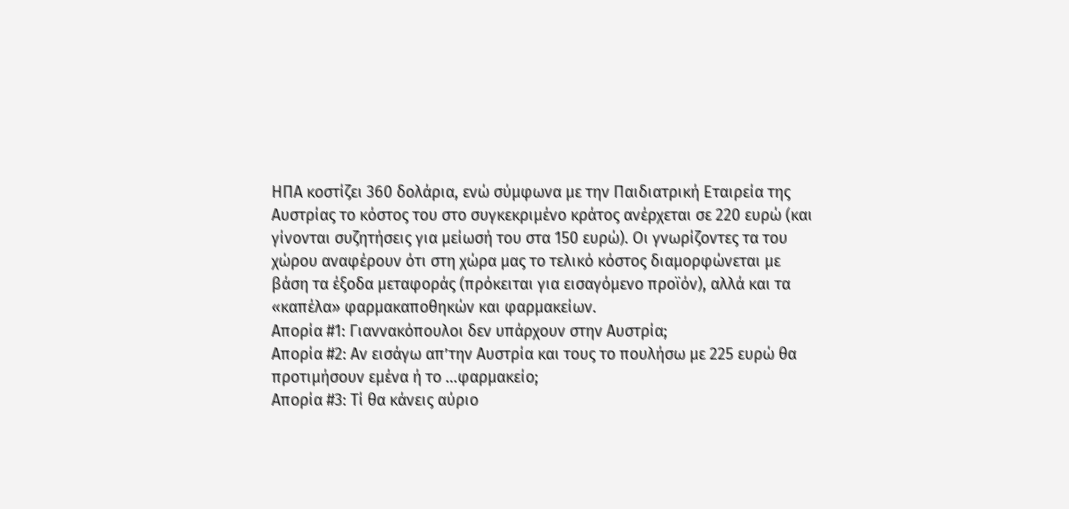ΗΠΑ κοστίζει 360 δολάρια, ενώ σύμφωνα με την Παιδιατρική Εταιρεία της Αυστρίας το κόστος του στο συγκεκριμένο κράτος ανέρχεται σε 220 ευρώ (και γίνονται συζητήσεις για μείωσή του στα 150 ευρώ). Οι γνωρίζοντες τα του χώρου αναφέρουν ότι στη χώρα μας το τελικό κόστος διαμορφώνεται με βάση τα έξοδα μεταφοράς (πρόκειται για εισαγόμενο προϊόν), αλλά και τα «καπέλα» φαρμακαποθηκών και φαρμακείων.
Απορία #1: Γιαννακόπουλοι δεν υπάρχουν στην Αυστρία;
Απορία #2: Αν εισάγω απ’την Αυστρία και τους το πουλήσω με 225 ευρώ θα προτιμήσουν εμένα ή το ...φαρμακείο;
Απορία #3: Τί θα κάνεις αύριο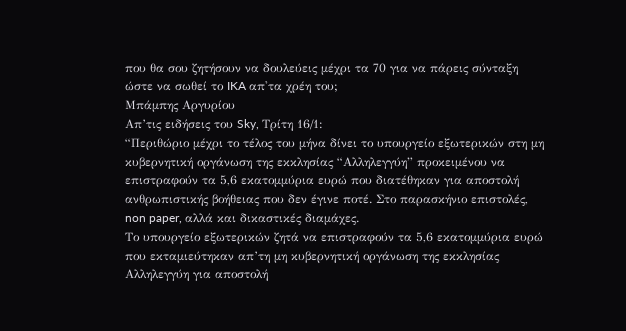που θα σου ζητήσουν να δουλεύεις μέχρι τα 70 για να πάρεις σύνταξη ώστε να σωθεί το IKA απ'τα χρέη του;
Μπάμπης Αργυρίου
Απ’τις ειδήσεις του Sky, Τρίτη 16/1:
“Περιθώριο μέχρι το τέλος του μήνα δίνει το υπουργείο εξωτερικών στη μη κυβερνητική οργάνωση της εκκλησίας “Αλληλεγγύη” προκειμένου να επιστραφούν τα 5,6 εκατομμύρια ευρώ που διατέθηκαν για αποστολή ανθρωπιστικής βοήθειας που δεν έγινε ποτέ. Στο παρασκήνιο επιστολές, non paper, αλλά και δικαστικές διαμάχες.
Το υπουργείο εξωτερικών ζητά να επιστραφούν τα 5,6 εκατομμύρια ευρώ που εκταμιεύτηκαν απ’τη μη κυβερνητική οργάνωση της εκκλησίας Αλληλεγγύη για αποστολή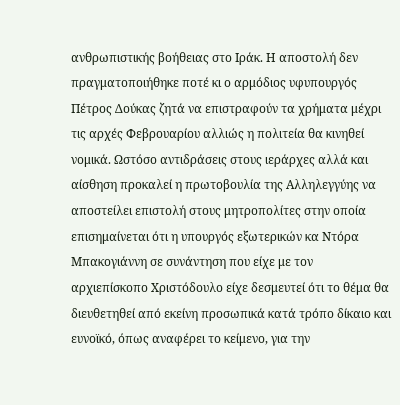ανθρωπιστικής βοήθειας στο Ιράκ. Η αποστολή δεν πραγματοποιήθηκε ποτέ κι ο αρμόδιος υφυπουργός Πέτρος Δούκας ζητά να επιστραφούν τα χρήματα μέχρι τις αρχές Φεβρουαρίου αλλιώς η πολιτεία θα κινηθεί νομικά. Ωστόσο αντιδράσεις στους ιεράρχες αλλά και αίσθηση προκαλεί η πρωτοβουλία της Αλληλεγγύης να αποστείλει επιστολή στους μητροπολίτες στην οποία επισημαίνεται ότι η υπουργός εξωτερικών κα Ντόρα Μπακογιάννη σε συνάντηση που είχε με τον αρχιεπίσκοπο Χριστόδουλο είχε δεσμευτεί ότι το θέμα θα διευθετηθεί από εκείνη προσωπικά κατά τρόπο δίκαιο και ευνοϊκό, όπως αναφέρει το κείμενο, για την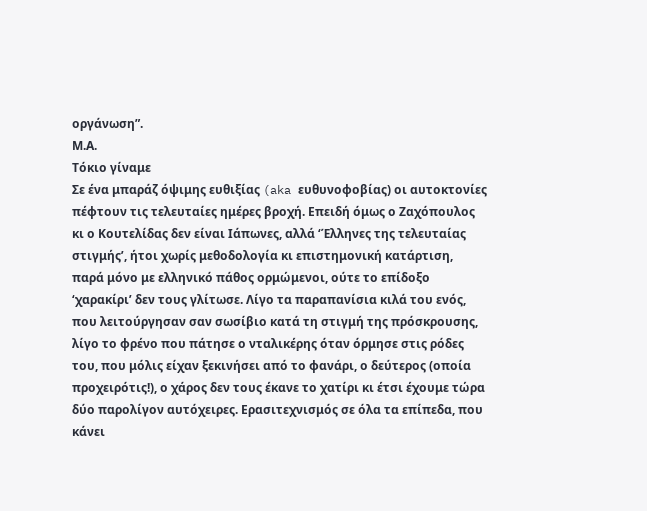οργάνωση”.
Μ.Α.
Tόκιο γίναμε
Σε ένα μπαράζ όψιμης ευθιξίας (aka ευθυνοφοβίας) οι αυτοκτονίες πέφτουν τις τελευταίες ημέρες βροχή. Επειδή όμως ο Ζαχόπουλος κι ο Κουτελίδας δεν είναι Ιάπωνες, αλλά ‘Έλληνες της τελευταίας στιγμής’, ήτοι χωρίς μεθοδολογία κι επιστημονική κατάρτιση, παρά μόνο με ελληνικό πάθος ορμώμενοι, ούτε το επίδοξο ‘χαρακίρι’ δεν τους γλίτωσε. Λίγο τα παραπανίσια κιλά του ενός, που λειτούργησαν σαν σωσίβιο κατά τη στιγμή της πρόσκρουσης, λίγο το φρένο που πάτησε ο νταλικέρης όταν όρμησε στις ρόδες του, που μόλις είχαν ξεκινήσει από το φανάρι, ο δεύτερος (οποία προχειρότις!), ο χάρος δεν τους έκανε το χατίρι κι έτσι έχουμε τώρα δύο παρολίγον αυτόχειρες. Ερασιτεχνισμός σε όλα τα επίπεδα, που κάνει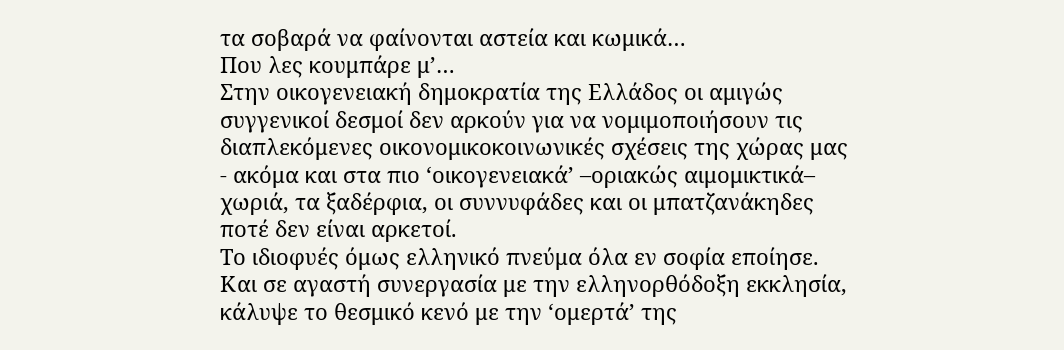τα σοβαρά να φαίνονται αστεία και κωμικά…
Που λες κουμπάρε μ’…
Στην οικογενειακή δημοκρατία της Ελλάδος οι αμιγώς συγγενικοί δεσμοί δεν αρκούν για να νομιμοποιήσουν τις διαπλεκόμενες οικονομικοκοινωνικές σχέσεις της χώρας μας - ακόμα και στα πιο ‘οικογενειακά’ –οριακώς αιμομικτικά– χωριά, τα ξαδέρφια, οι συννυφάδες και οι μπατζανάκηδες ποτέ δεν είναι αρκετοί.
Το ιδιοφυές όμως ελληνικό πνεύμα όλα εν σοφία εποίησε. Και σε αγαστή συνεργασία με την ελληνορθόδοξη εκκλησία, κάλυψε το θεσμικό κενό με την ‘ομερτά’ της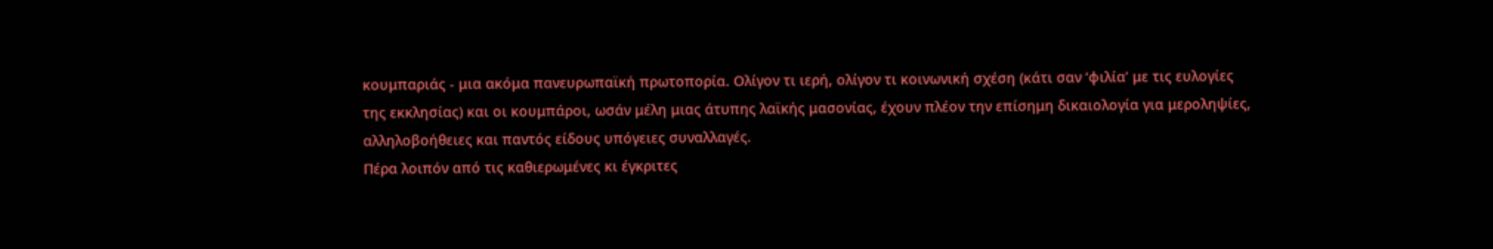κουμπαριάς - μια ακόμα πανευρωπαϊκή πρωτοπορία. Ολίγον τι ιερή, ολίγον τι κοινωνική σχέση (κάτι σαν ‘φιλία’ με τις ευλογίες της εκκλησίας) και οι κουμπάροι, ωσάν μέλη μιας άτυπης λαϊκής μασονίας, έχουν πλέον την επίσημη δικαιολογία για μεροληψίες, αλληλοβοήθειες και παντός είδους υπόγειες συναλλαγές.
Πέρα λοιπόν από τις καθιερωμένες κι έγκριτες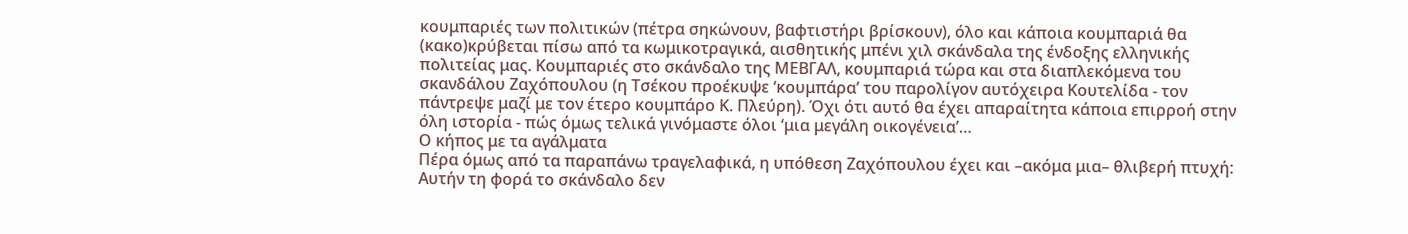κουμπαριές των πολιτικών (πέτρα σηκώνουν, βαφτιστήρι βρίσκουν), όλο και κάποια κουμπαριά θα (κακο)κρύβεται πίσω από τα κωμικοτραγικά, αισθητικής μπένι χιλ σκάνδαλα της ένδοξης ελληνικής πολιτείας μας. Κουμπαριές στο σκάνδαλο της ΜΕΒΓΑΛ, κουμπαριά τώρα και στα διαπλεκόμενα του σκανδάλου Ζαχόπουλου (η Τσέκου προέκυψε ‘κουμπάρα’ του παρολίγον αυτόχειρα Κουτελίδα - τον πάντρεψε μαζί με τον έτερο κουμπάρο Κ. Πλεύρη). Όχι ότι αυτό θα έχει απαραίτητα κάποια επιρροή στην όλη ιστορία - πώς όμως τελικά γινόμαστε όλοι ‘μια μεγάλη οικογένεια’…
Ο κήπος με τα αγάλματα
Πέρα όμως από τα παραπάνω τραγελαφικά, η υπόθεση Ζαχόπουλου έχει και –ακόμα μια– θλιβερή πτυχή: Αυτήν τη φορά το σκάνδαλο δεν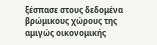ξέσπασε στους δεδομένα βρώμικους χώρους της αμιγώς οικονομικής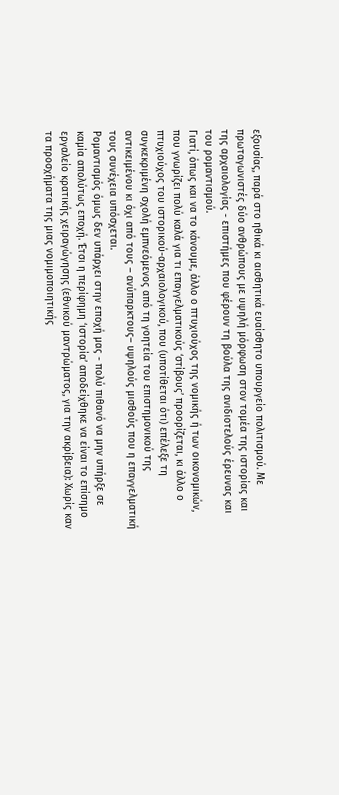εξουσίας, παρά στο ηθικά κι αισθητικά ευαίσθητο υπουργείο πολιτισμού. Με πρωταγωνιστές δύο ανθρώπους με υψηλή μόρφωση στον τομέα της ιστορίας και της αρχαιολογίας - επιστήμες που φέρουν τη βούλα της ανιδιοτελούς έρευνας και του ρομαντισμού.
Γιατί, όπως και να το κάνουμε, άλλο ο πτυχιούχος της νομικής ή των οικονομικών, που γνωρίζει πολύ καλά για τι επαγγελματικούς ‘στίβους’ προορίζεται, κι άλλο ο πτυχιούχος του ιστορικού-αρχαιολογικού, που (υποτίθεται ότι) επέλεξε τη συγκεκριμένη σχολή εμπνεόμενος από τη γοητεία του επιστημονικού της αντικειμένου κι όχι από τους – ανύπαρκτους– υψηλούς μισθούς που η επαγγελματική τους συνέχεια υπόσχεται.
Ρομαντισμός όμως δεν υπάρχει στην εποχή μας - πολύ πιθανό να μην υπήρξε σε καμία απολύτως εποχή. Έτσι η περίφημη ‘ιστορία’ αποδείχθηκε να είναι το επίσημο εργαλείο κρατικής χειραγώγησης (εθνικού μαντρώματος, για την ακρίβεια): Χωρίς καν τα προσχήματα της μιας νομιμοποιητικής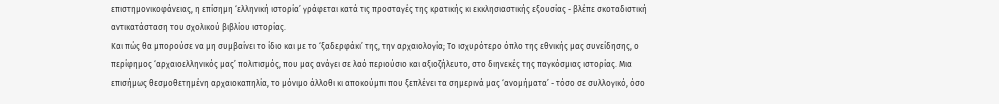επιστημονικοφάνειας, η επίσημη ‘ελληνική ιστορία’ γράφεται κατά τις προσταγές της κρατικής κι εκκλησιαστικής εξουσίας - βλέπε σκοταδιστική αντικατάσταση του σχολικού βιβλίου ιστορίας.
Και πώς θα μπορούσε να μη συμβαίνει το ίδιο και με το ‘ξαδερφάκι’ της, την αρχαιολογία; Το ισχυρότερο όπλο της εθνικής μας συνείδησης, ο περίφημος ‘αρχαιοελληνικός μας’ πολιτισμός, που μας ανάγει σε λαό περιούσιο και αξιοζήλευτο, στο διηνεκές της παγκόσμιας ιστορίας. Μια επισήμως θεσμοθετημένη αρχαιοκαπηλία, το μόνιμο άλλοθι κι αποκούμπι που ξεπλένει τα σημερινά μας ‘ανομήματα’ - τόσο σε συλλογικό, όσο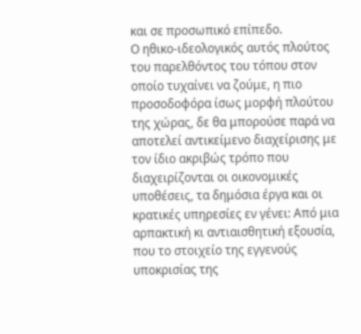και σε προσωπικό επίπεδο.
Ο ηθικο-ιδεολογικός αυτός πλούτος του παρελθόντος του τόπου στον οποίο τυχαίνει να ζούμε, η πιο προσοδοφόρα ίσως μορφή πλούτου της χώρας, δε θα μπορούσε παρά να αποτελεί αντικείμενο διαχείρισης με τον ίδιο ακριβώς τρόπο που διαχειρίζονται οι οικονομικές υποθέσεις, τα δημόσια έργα και οι κρατικές υπηρεσίες εν γένει: Από μια αρπακτική κι αντιαισθητική εξουσία, που το στοιχείο της εγγενούς υποκρισίας της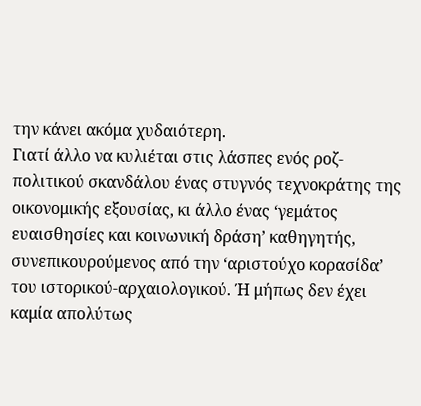την κάνει ακόμα χυδαιότερη.
Γιατί άλλο να κυλιέται στις λάσπες ενός ροζ-πολιτικού σκανδάλου ένας στυγνός τεχνοκράτης της οικονομικής εξουσίας, κι άλλο ένας ‘γεμάτος ευαισθησίες και κοινωνική δράση’ καθηγητής, συνεπικουρούμενος από την ‘αριστούχο κορασίδα’ του ιστορικού-αρχαιολογικού. Ή μήπως δεν έχει καμία απολύτως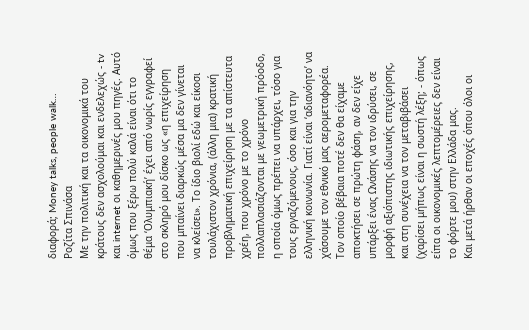διαφορά; Money talks, people walk…
Ροζίτα Σπινάσα
Με την πολιτική και τα οικονομικά του κράτους δεν ασχολούμαι και ενδελεχώς - tv και internet οι καθημερινές μου πηγές. Αυτό όμως που ξέρω πολύ καλά είναι ότι το θέμα ‘Ολυμπιακή’ έχει από νωρίς εγγραφεί στο σκληρό μου δίσκο ως «η επιχείρηση που μπαίνει διαρκώς μέσα μα δεν γίνεται να κλείσει». Το ίδιο βιολί εδώ και είκοσι τουλάχιστον χρόνια, (άλλη μια) κρατική προβληματική επιχείρηση με τα απίστευτα χρέη, που χρόνο με το χρόνο πολλαπλασιάζονται με γεωμετρική πρόοδο, η οποία όμως πρέπει να υπάρχει, τόσο για τους εργαζόμενους, όσο και για την ελληνική κοινωνία. Γιατί είναι ‘αδιανόητο’ να χάσουμε τον εθνικό μας αερομεταφορέα. Τον οποίο βέβαια ποτέ δεν θα είχαμε αποκτήσει σε πρώτη φάση, αν δεν είχε υπάρξει ένας Ωνάσης να τον ιδρύσει, σε μορφή αξιόπιστης ιδιωτικής επιχείρησης, και στη συνέχεια να τον μεταβιβάσει (χαρίσει μήπως είναι η σωστή λέξη; - όπως είπα οι οικονομικές λεπτομέρειες δεν είναι το φόρτε μου) στην Ελλάδα μας.
Και μετά ήρθαν οι εποχές όπου όλοι οι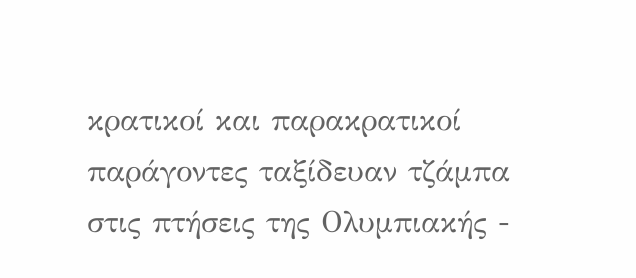κρατικοί και παρακρατικοί παράγοντες ταξίδευαν τζάμπα στις πτήσεις της Ολυμπιακής -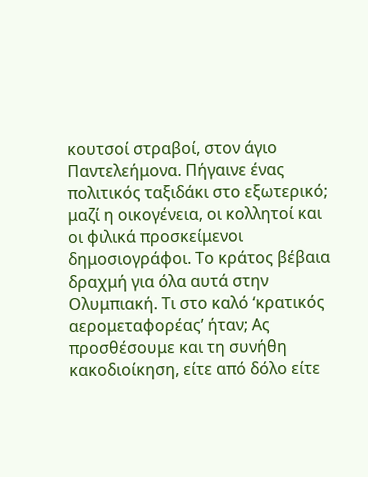κουτσοί στραβοί, στον άγιο Παντελεήμονα. Πήγαινε ένας πολιτικός ταξιδάκι στο εξωτερικό; μαζί η οικογένεια, οι κολλητοί και οι φιλικά προσκείμενοι δημοσιογράφοι. Το κράτος βέβαια δραχμή για όλα αυτά στην Ολυμπιακή. Τι στο καλό ‘κρατικός αερομεταφορέας’ ήταν; Ας προσθέσουμε και τη συνήθη κακοδιοίκηση, είτε από δόλο είτε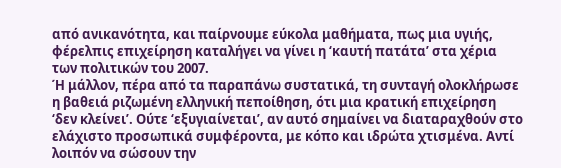από ανικανότητα, και παίρνουμε εύκολα μαθήματα, πως μια υγιής, φέρελπις επιχείρηση καταλήγει να γίνει η ‘καυτή πατάτα’ στα χέρια των πολιτικών του 2007.
Ή μάλλον, πέρα από τα παραπάνω συστατικά, τη συνταγή ολοκλήρωσε η βαθειά ριζωμένη ελληνική πεποίθηση, ότι μια κρατική επιχείρηση ‘δεν κλείνει’. Ούτε ‘εξυγιαίνεται’, αν αυτό σημαίνει να διαταραχθούν στο ελάχιστο προσωπικά συμφέροντα, με κόπο και ιδρώτα χτισμένα. Αντί λοιπόν να σώσουν την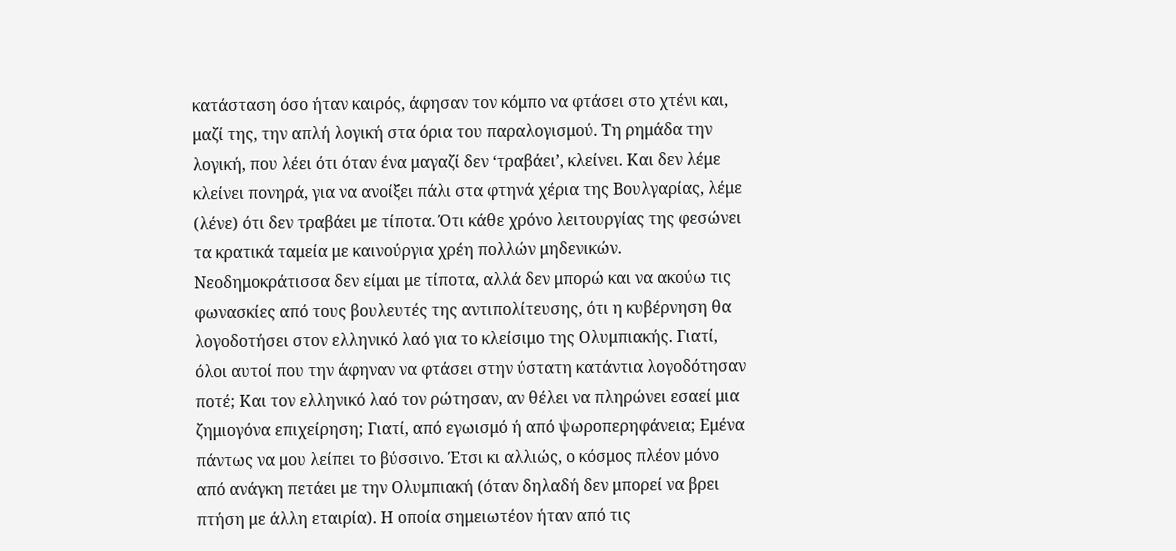κατάσταση όσο ήταν καιρός, άφησαν τον κόμπο να φτάσει στο χτένι και, μαζί της, την απλή λογική στα όρια του παραλογισμού. Τη ρημάδα την λογική, που λέει ότι όταν ένα μαγαζί δεν ‘τραβάει’, κλείνει. Και δεν λέμε κλείνει πονηρά, για να ανοίξει πάλι στα φτηνά χέρια της Βουλγαρίας, λέμε (λένε) ότι δεν τραβάει με τίποτα. Ότι κάθε χρόνο λειτουργίας της φεσώνει τα κρατικά ταμεία με καινούργια χρέη πολλών μηδενικών.
Νεοδημοκράτισσα δεν είμαι με τίποτα, αλλά δεν μπορώ και να ακούω τις φωνασκίες από τους βουλευτές της αντιπολίτευσης, ότι η κυβέρνηση θα λογοδοτήσει στον ελληνικό λαό για το κλείσιμο της Ολυμπιακής. Γιατί, όλοι αυτοί που την άφηναν να φτάσει στην ύστατη κατάντια λογοδότησαν ποτέ; Και τον ελληνικό λαό τον ρώτησαν, αν θέλει να πληρώνει εσαεί μια ζημιογόνα επιχείρηση; Γιατί, από εγωισμό ή από ψωροπερηφάνεια; Εμένα πάντως να μου λείπει το βύσσινο. Έτσι κι αλλιώς, ο κόσμος πλέον μόνο από ανάγκη πετάει με την Ολυμπιακή (όταν δηλαδή δεν μπορεί να βρει πτήση με άλλη εταιρία). Η οποία σημειωτέον ήταν από τις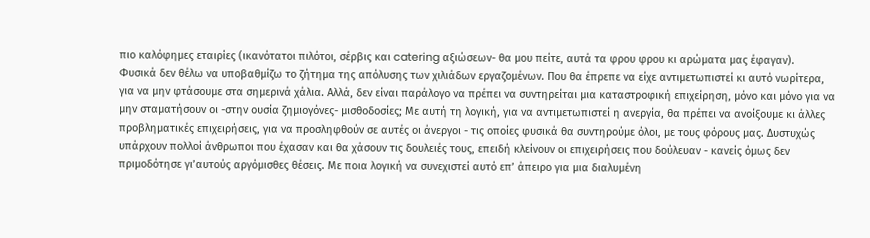πιο καλόφημες εταιρίες (ικανότατοι πιλότοι, σέρβις και catering αξιώσεων- θα μου πείτε, αυτά τα φρου φρου κι αρώματα μας έφαγαν).
Φυσικά δεν θέλω να υποβαθμίζω το ζήτημα της απόλυσης των χιλιάδων εργαζομένων. Που θα έπρεπε να είχε αντιμετωπιστεί κι αυτό νωρίτερα, για να μην φτάσουμε στα σημερινά χάλια. Αλλά, δεν είναι παράλογο να πρέπει να συντηρείται μια καταστροφική επιχείρηση, μόνο και μόνο για να μην σταματήσουν οι -στην ουσία ζημιογόνες- μισθοδοσίες; Με αυτή τη λογική, για να αντιμετωπιστεί η ανεργία, θα πρέπει να ανοίξουμε κι άλλες προβληματικές επιχειρήσεις, για να προσληφθούν σε αυτές οι άνεργοι - τις οποίες φυσικά θα συντηρούμε όλοι, με τους φόρους μας. Δυστυχώς υπάρχουν πολλοί άνθρωποι που έχασαν και θα χάσουν τις δουλειές τους, επειδή κλείνουν οι επιχειρήσεις που δούλευαν - κανείς όμως δεν πριμοδότησε γι’αυτούς αργόμισθες θέσεις. Με ποια λογική να συνεχιστεί αυτό επ’ άπειρο για μια διαλυμένη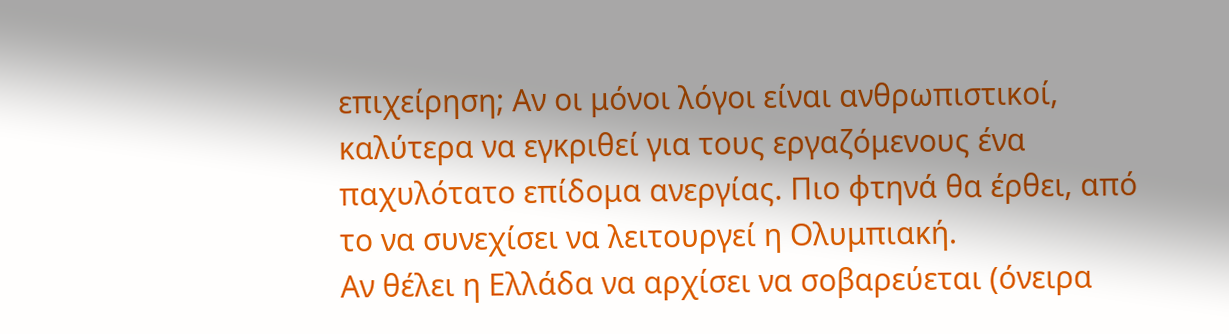επιχείρηση; Αν οι μόνοι λόγοι είναι ανθρωπιστικοί, καλύτερα να εγκριθεί για τους εργαζόμενους ένα παχυλότατο επίδομα ανεργίας. Πιο φτηνά θα έρθει, από το να συνεχίσει να λειτουργεί η Ολυμπιακή.
Αν θέλει η Ελλάδα να αρχίσει να σοβαρεύεται (όνειρα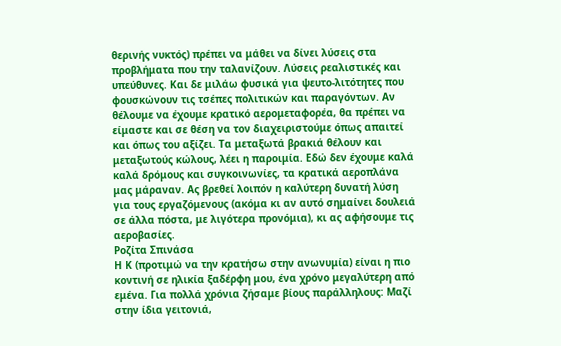θερινής νυκτός) πρέπει να μάθει να δίνει λύσεις στα προβλήματα που την ταλανίζουν. Λύσεις ρεαλιστικές και υπεύθυνες. Και δε μιλάω φυσικά για ψευτο-λιτότητες που φουσκώνουν τις τσέπες πολιτικών και παραγόντων. Αν θέλουμε να έχουμε κρατικό αερομεταφορέα, θα πρέπει να είμαστε και σε θέση να τον διαχειριστούμε όπως απαιτεί και όπως του αξίζει. Τα μεταξωτά βρακιά θέλουν και μεταξωτούς κώλους, λέει η παροιμία. Εδώ δεν έχουμε καλά καλά δρόμους και συγκοινωνίες, τα κρατικά αεροπλάνα μας μάραναν. Ας βρεθεί λοιπόν η καλύτερη δυνατή λύση για τους εργαζόμενους (ακόμα κι αν αυτό σημαίνει δουλειά σε άλλα πόστα, με λιγότερα προνόμια), κι ας αφήσουμε τις αεροβασίες.
Ροζίτα Σπινάσα
Η Κ (προτιμώ να την κρατήσω στην ανωνυμία) είναι η πιο κοντινή σε ηλικία ξαδέρφη μου, ένα χρόνο μεγαλύτερη από εμένα. Για πολλά χρόνια ζήσαμε βίους παράλληλους: Μαζί στην ίδια γειτονιά,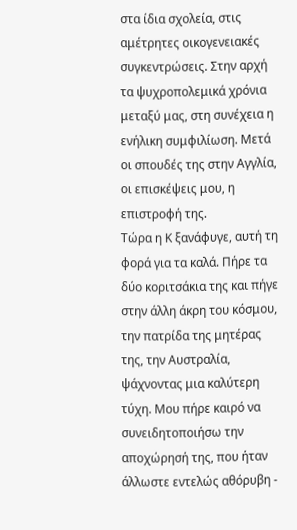στα ίδια σχολεία, στις αμέτρητες οικογενειακές συγκεντρώσεις. Στην αρχή τα ψυχροπολεμικά χρόνια μεταξύ μας, στη συνέχεια η ενήλικη συμφιλίωση. Μετά οι σπουδές της στην Αγγλία, οι επισκέψεις μου, η επιστροφή της.
Τώρα η Κ ξανάφυγε, αυτή τη φορά για τα καλά. Πήρε τα δύο κοριτσάκια της και πήγε στην άλλη άκρη του κόσμου, την πατρίδα της μητέρας της, την Αυστραλία, ψάχνοντας μια καλύτερη τύχη. Μου πήρε καιρό να συνειδητοποιήσω την αποχώρησή της, που ήταν άλλωστε εντελώς αθόρυβη -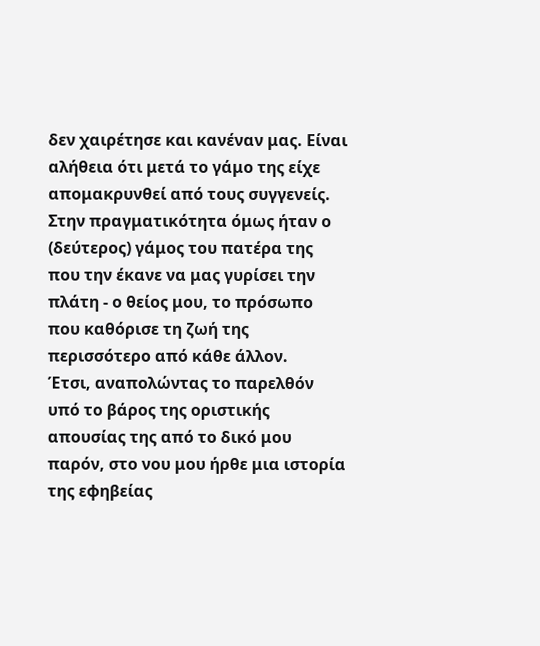δεν χαιρέτησε και κανέναν μας. Είναι αλήθεια ότι μετά το γάμο της είχε απομακρυνθεί από τους συγγενείς. Στην πραγματικότητα όμως ήταν ο (δεύτερος) γάμος του πατέρα της που την έκανε να μας γυρίσει την πλάτη - ο θείος μου, το πρόσωπο που καθόρισε τη ζωή της περισσότερο από κάθε άλλον.
Έτσι, αναπολώντας το παρελθόν υπό το βάρος της οριστικής απουσίας της από το δικό μου παρόν, στο νου μου ήρθε μια ιστορία της εφηβείας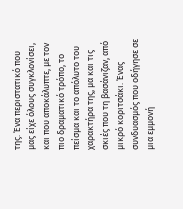της. Ένα περιστατικό που μας είχε όλους συγκλονίσει, και που αποκάλυπτε, με τον πιο δραματικό τρόπο, το πείσμα και το απόλυτο του χαρακτήρα της, μα και τις σκιές που τη βασάνιζαν, από μικρό κοριτσάκι. Ένας συνδυασμός που οδήγησε σε μια εμμονή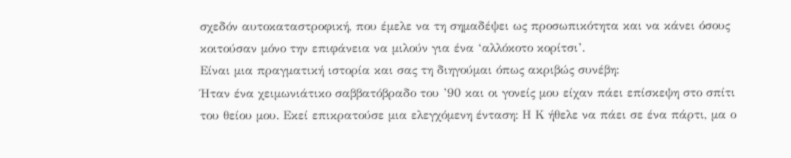σχεδόν αυτοκαταστροφική, που έμελε να τη σημαδέψει ως προσωπικότητα και να κάνει όσους κοιτούσαν μόνο την επιφάνεια να μιλούν για ένα ‘αλλόκοτο κορίτσι’.
Είναι μια πραγματική ιστορία και σας τη διηγούμαι όπως ακριβώς συνέβη:
Ήταν ένα χειμωνιάτικο σαββατόβραδο του ’90 και οι γονείς μου είχαν πάει επίσκεψη στο σπίτι του θείου μου. Εκεί επικρατούσε μια ελεγχόμενη ένταση: Η Κ ήθελε να πάει σε ένα πάρτι, μα ο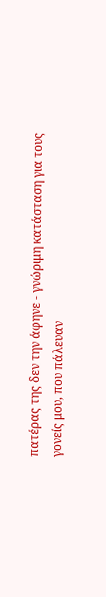πατέρας της δεν την άφηνε - γνώριμη κατάσταση για τους γονείς μου, που πάλευαν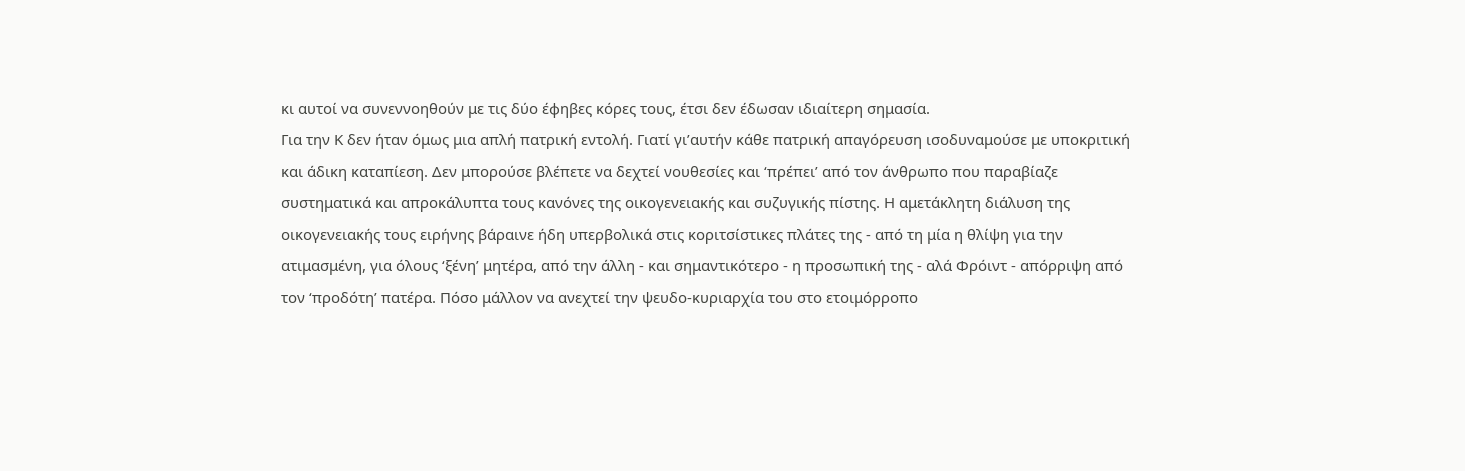κι αυτοί να συνεννοηθούν με τις δύο έφηβες κόρες τους, έτσι δεν έδωσαν ιδιαίτερη σημασία.
Για την Κ δεν ήταν όμως μια απλή πατρική εντολή. Γιατί γι’αυτήν κάθε πατρική απαγόρευση ισοδυναμούσε με υποκριτική και άδικη καταπίεση. Δεν μπορούσε βλέπετε να δεχτεί νουθεσίες και ‘πρέπει’ από τον άνθρωπο που παραβίαζε συστηματικά και απροκάλυπτα τους κανόνες της οικογενειακής και συζυγικής πίστης. Η αμετάκλητη διάλυση της οικογενειακής τους ειρήνης βάραινε ήδη υπερβολικά στις κοριτσίστικες πλάτες της - από τη μία η θλίψη για την ατιμασμένη, για όλους ‘ξένη’ μητέρα, από την άλλη - και σημαντικότερο - η προσωπική της - αλά Φρόιντ - απόρριψη από τον ‘προδότη’ πατέρα. Πόσο μάλλον να ανεχτεί την ψευδο-κυριαρχία του στο ετοιμόρροπο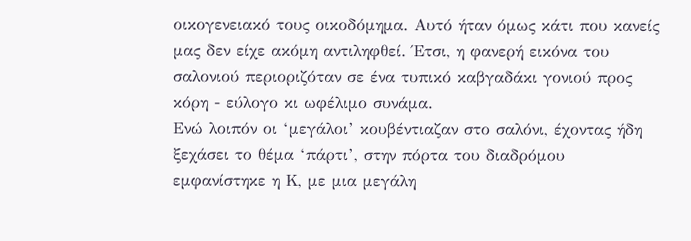οικογενειακό τους οικοδόμημα. Αυτό ήταν όμως κάτι που κανείς μας δεν είχε ακόμη αντιληφθεί. Έτσι, η φανερή εικόνα του σαλονιού περιοριζόταν σε ένα τυπικό καβγαδάκι γονιού προς κόρη - εύλογο κι ωφέλιμο συνάμα.
Ενώ λοιπόν οι ‘μεγάλοι’ κουβέντιαζαν στο σαλόνι, έχοντας ήδη ξεχάσει το θέμα ‘πάρτι’, στην πόρτα του διαδρόμου εμφανίστηκε η Κ, με μια μεγάλη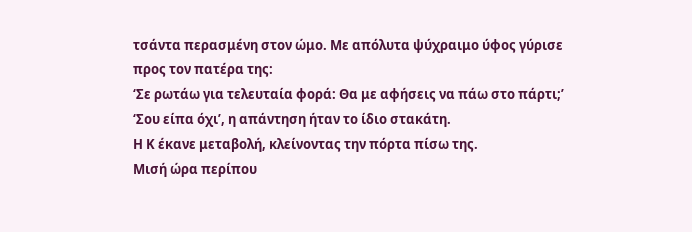τσάντα περασμένη στον ώμο. Με απόλυτα ψύχραιμο ύφος γύρισε προς τον πατέρα της:
‘Σε ρωτάω για τελευταία φορά: Θα με αφήσεις να πάω στο πάρτι;’
‘Σου είπα όχι’, η απάντηση ήταν το ίδιο στακάτη.
Η Κ έκανε μεταβολή, κλείνοντας την πόρτα πίσω της.
Μισή ώρα περίπου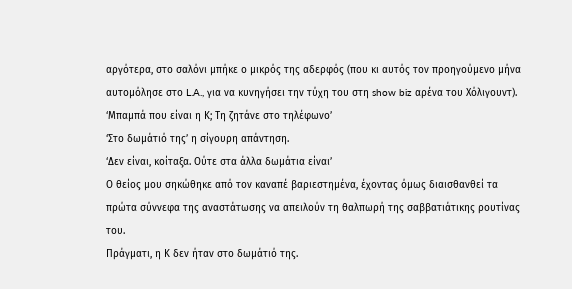αργότερα, στο σαλόνι μπήκε ο μικρός της αδερφός (που κι αυτός τον προηγούμενο μήνα αυτομόλησε στο L.A., για να κυνηγήσει την τύχη του στη show biz αρένα του Χόλιγουντ).
‘Μπαμπά που είναι η Κ; Τη ζητάνε στο τηλέφωνο’
‘Στο δωμάτιό της’ η σίγουρη απάντηση.
‘Δεν είναι, κοίταξα. Ούτε στα άλλα δωμάτια είναι’
Ο θείος μου σηκώθηκε από τον καναπέ βαριεστημένα, έχοντας όμως διαισθανθεί τα πρώτα σύννεφα της αναστάτωσης να απειλούν τη θαλπωρή της σαββατιάτικης ρουτίνας του.
Πράγματι, η Κ δεν ήταν στο δωμάτιό της.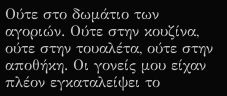Ούτε στο δωμάτιο των αγοριών. Ούτε στην κουζίνα, ούτε στην τουαλέτα, ούτε στην αποθήκη. Οι γονείς μου είχαν πλέον εγκαταλείψει το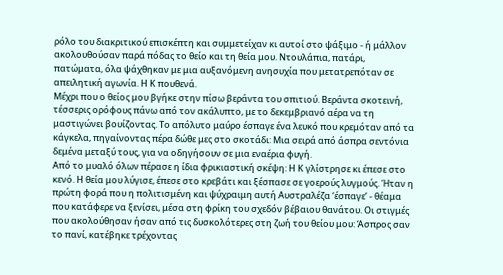ρόλο του διακριτικού επισκέπτη και συμμετείχαν κι αυτοί στο ψάξιμο - ή μάλλον ακολουθούσαν παρά πόδας το θείο και τη θεία μου. Ντουλάπια, πατάρι, πατώματα, όλα ψάχθηκαν με μια αυξανόμενη ανησυχία που μετατρεπόταν σε απειλητική αγωνία. Η Κ πουθενά.
Μέχρι που ο θείος μου βγήκε στην πίσω βεράντα του σπιτιού. Βεράντα σκοτεινή, τέσσερις ορόφους πάνω από τον ακάλυπτο, με το δεκεμβριανό αέρα να τη μαστιγώνει βουίζοντας. Το απόλυτο μαύρο έσπαγε ένα λευκό που κρεμόταν από τα κάγκελα, πηγαίνοντας πέρα δώθε μες στο σκοτάδι: Μια σειρά από άσπρα σεντόνια δεμένα μεταξύ τους, για να οδηγήσουν σε μια εναέρια φυγή.
Από το μυαλό όλων πέρασε η ίδια φρικιαστική σκέψη: Η Κ γλίστρησε κι έπεσε στο κενό. Η θεία μου λύγισε, έπεσε στο κρεβάτι και ξέσπασε σε γοερούς λυγμούς. Ήταν η πρώτη φορά που η πολιτισμένη και ψύχραιμη αυτή Αυστραλέζα ‘έσπαγε’ - θέαμα που κατάφερε να ξενίσει, μέσα στη φρίκη του σχεδόν βέβαιου θανάτου. Οι στιγμές που ακολούθησαν ήσαν από τις δυσκολότερες στη ζωή του θείου μου: Άσπρος σαν το πανί, κατέβηκε τρέχοντας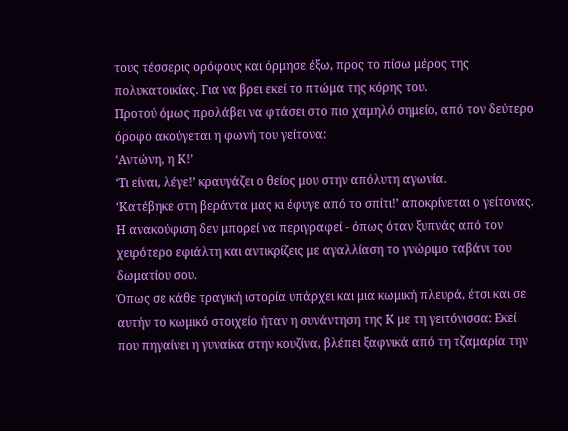τους τέσσερις ορόφους και όρμησε έξω, προς το πίσω μέρος της πολυκατοικίας. Για να βρει εκεί το πτώμα της κόρης του.
Προτού όμως προλάβει να φτάσει στο πιο χαμηλό σημείο, από τον δεύτερο όροφο ακούγεται η φωνή του γείτονα:
‘Αντώνη, η Κ!’
‘Τι είναι, λέγε!’ κραυγάζει ο θείος μου στην απόλυτη αγωνία.
‘Κατέβηκε στη βεράντα μας κι έφυγε από το σπίτι!’ αποκρίνεται ο γείτονας.
Η ανακούφιση δεν μπορεί να περιγραφεί - όπως όταν ξυπνάς από τον χειρότερο εφιάλτη και αντικρίζεις με αγαλλίαση το γνώριμο ταβάνι του δωματίου σου.
Όπως σε κάθε τραγική ιστορία υπάρχει και μια κωμική πλευρά, έτσι και σε αυτήν το κωμικό στοιχείο ήταν η συνάντηση της Κ με τη γειτόνισσα: Εκεί που πηγαίνει η γυναίκα στην κουζίνα, βλέπει ξαφνικά από τη τζαμαρία την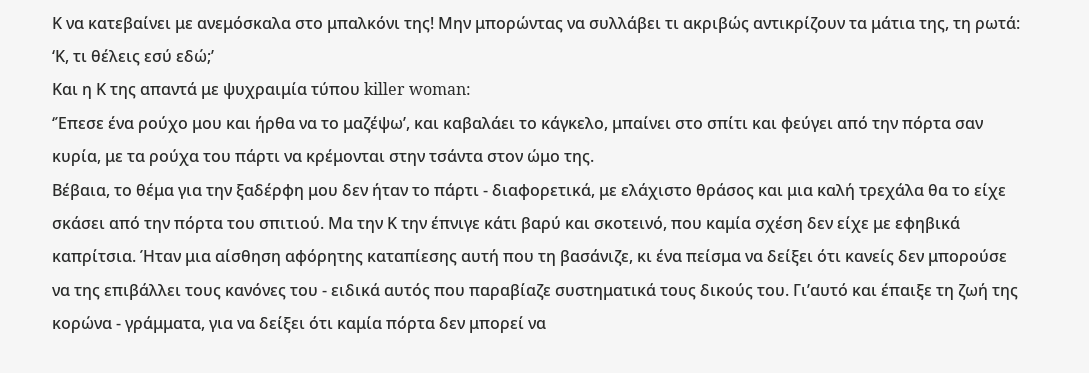Κ να κατεβαίνει με ανεμόσκαλα στο μπαλκόνι της! Μην μπορώντας να συλλάβει τι ακριβώς αντικρίζουν τα μάτια της, τη ρωτά:
‘Κ, τι θέλεις εσύ εδώ;’
Και η Κ της απαντά με ψυχραιμία τύπου killer woman:
‘Έπεσε ένα ρούχο μου και ήρθα να το μαζέψω’, και καβαλάει το κάγκελο, μπαίνει στο σπίτι και φεύγει από την πόρτα σαν κυρία, με τα ρούχα του πάρτι να κρέμονται στην τσάντα στον ώμο της.
Βέβαια, το θέμα για την ξαδέρφη μου δεν ήταν το πάρτι - διαφορετικά, με ελάχιστο θράσος και μια καλή τρεχάλα θα το είχε σκάσει από την πόρτα του σπιτιού. Μα την Κ την έπνιγε κάτι βαρύ και σκοτεινό, που καμία σχέση δεν είχε με εφηβικά καπρίτσια. Ήταν μια αίσθηση αφόρητης καταπίεσης αυτή που τη βασάνιζε, κι ένα πείσμα να δείξει ότι κανείς δεν μπορούσε να της επιβάλλει τους κανόνες του - ειδικά αυτός που παραβίαζε συστηματικά τους δικούς του. Γι’αυτό και έπαιξε τη ζωή της κορώνα - γράμματα, για να δείξει ότι καμία πόρτα δεν μπορεί να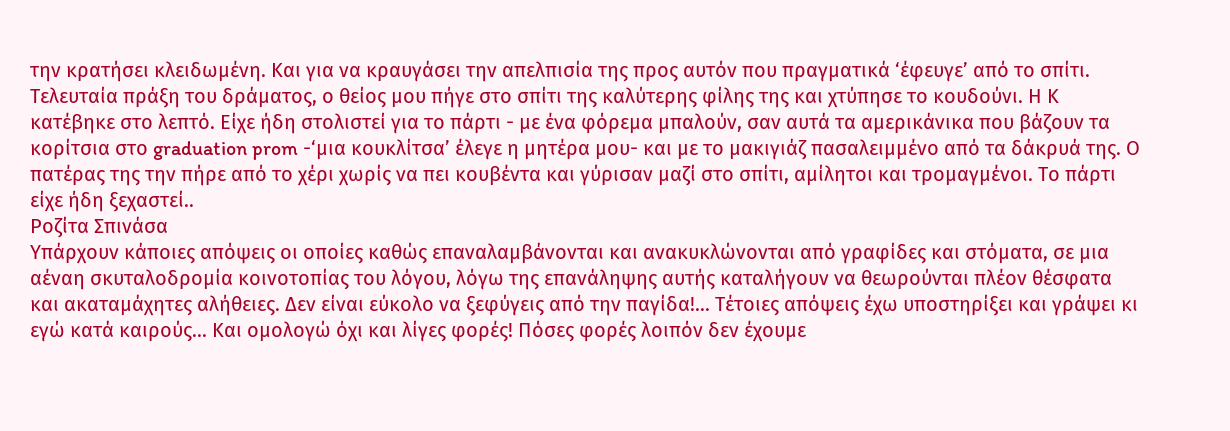την κρατήσει κλειδωμένη. Και για να κραυγάσει την απελπισία της προς αυτόν που πραγματικά ‘έφευγε’ από το σπίτι.
Τελευταία πράξη του δράματος, ο θείος μου πήγε στο σπίτι της καλύτερης φίλης της και χτύπησε το κουδούνι. Η Κ κατέβηκε στο λεπτό. Είχε ήδη στολιστεί για το πάρτι - με ένα φόρεμα μπαλούν, σαν αυτά τα αμερικάνικα που βάζουν τα κορίτσια στο graduation prom -‘μια κουκλίτσα’ έλεγε η μητέρα μου- και με το μακιγιάζ πασαλειμμένο από τα δάκρυά της. Ο πατέρας της την πήρε από το χέρι χωρίς να πει κουβέντα και γύρισαν μαζί στο σπίτι, αμίλητοι και τρομαγμένοι. Το πάρτι είχε ήδη ξεχαστεί..
Ροζίτα Σπινάσα
Υπάρχουν κάποιες απόψεις οι οποίες καθώς επαναλαμβάνονται και ανακυκλώνονται από γραφίδες και στόματα, σε μια αέναη σκυταλοδρομία κοινοτοπίας του λόγου, λόγω της επανάληψης αυτής καταλήγουν να θεωρούνται πλέον θέσφατα και ακαταμάχητες αλήθειες. Δεν είναι εύκολο να ξεφύγεις από την παγίδα!... Τέτοιες απόψεις έχω υποστηρίξει και γράψει κι εγώ κατά καιρούς... Και ομολογώ όχι και λίγες φορές! Πόσες φορές λοιπόν δεν έχουμε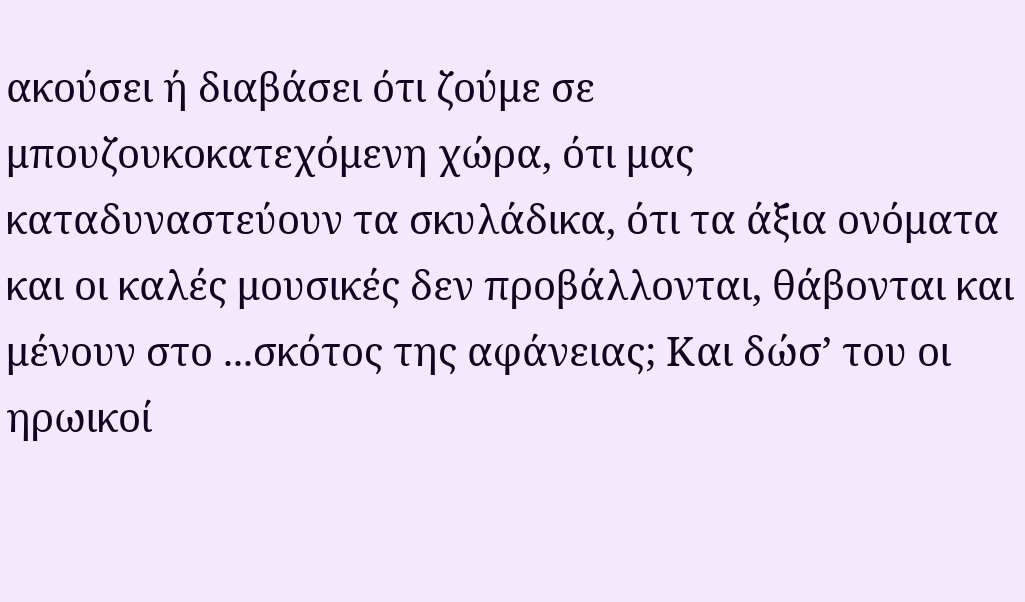ακούσει ή διαβάσει ότι ζούμε σε μπουζουκοκατεχόμενη χώρα, ότι μας καταδυναστεύουν τα σκυλάδικα, ότι τα άξια ονόματα και οι καλές μουσικές δεν προβάλλονται, θάβονται και μένουν στο ...σκότος της αφάνειας; Και δώσ’ του οι ηρωικοί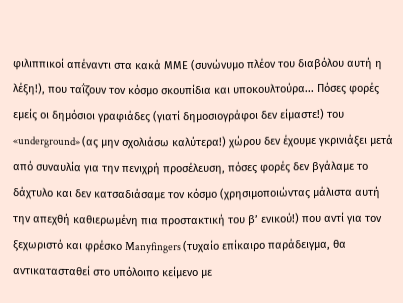φιλιππικοί απέναντι στα κακά ΜΜΕ (συνώνυμο πλέον του διαβόλου αυτή η λέξη!), που ταΐζουν τον κόσμο σκουπίδια και υποκουλτούρα... Πόσες φορές εμείς οι δημόσιοι γραφιάδες (γιατί δημοσιογράφοι δεν είμαστε!) του «underground» (ας μην σχολιάσω καλύτερα!) χώρου δεν έχουμε γκρινιάξει μετά από συναυλία για την πενιχρή προσέλευση, πόσες φορές δεν βγάλαμε το δάχτυλο και δεν κατσαδιάσαμε τον κόσμο (χρησιμοποιώντας μάλιστα αυτή την απεχθή καθιερωμένη πια προστακτική του β’ ενικού!) που αντί για τον ξεχωριστό και φρέσκο Manyfingers (τυχαίο επίκαιρο παράδειγμα, θα αντικατασταθεί στο υπόλοιπο κείμενο με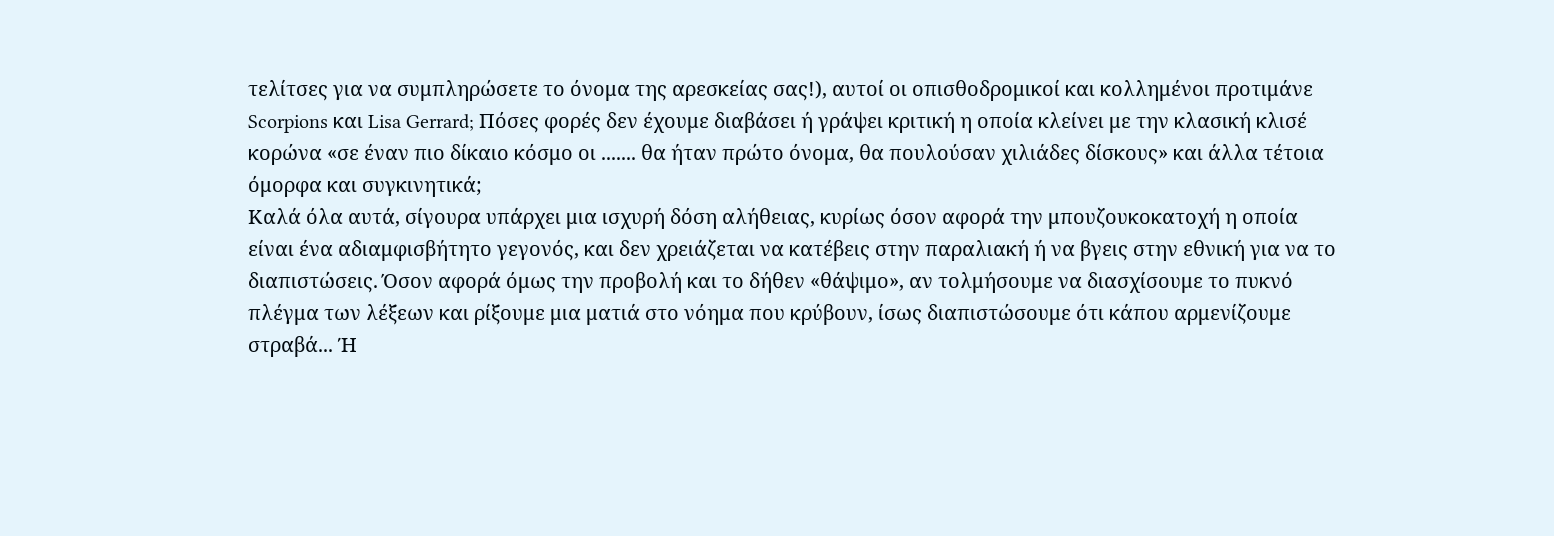τελίτσες για να συμπληρώσετε το όνομα της αρεσκείας σας!), αυτοί οι οπισθοδρομικοί και κολλημένοι προτιμάνε Scorpions και Lisa Gerrard; Πόσες φορές δεν έχουμε διαβάσει ή γράψει κριτική η οποία κλείνει με την κλασική κλισέ κορώνα «σε έναν πιο δίκαιο κόσμο οι ....... θα ήταν πρώτο όνομα, θα πουλούσαν χιλιάδες δίσκους» και άλλα τέτοια όμορφα και συγκινητικά;
Καλά όλα αυτά, σίγουρα υπάρχει μια ισχυρή δόση αλήθειας, κυρίως όσον αφορά την μπουζουκοκατοχή η οποία είναι ένα αδιαμφισβήτητο γεγονός, και δεν χρειάζεται να κατέβεις στην παραλιακή ή να βγεις στην εθνική για να το διαπιστώσεις. Όσον αφορά όμως την προβολή και το δήθεν «θάψιμο», αν τολμήσουμε να διασχίσουμε το πυκνό πλέγμα των λέξεων και ρίξουμε μια ματιά στο νόημα που κρύβουν, ίσως διαπιστώσουμε ότι κάπου αρμενίζουμε στραβά... Ή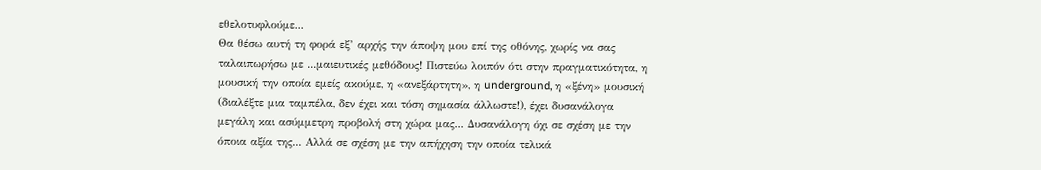εθελοτυφλούμε...
Θα θέσω αυτή τη φορά εξ’ αρχής την άποψη μου επί της οθόνης, χωρίς να σας ταλαιπωρήσω με ...μαιευτικές μεθόδους! Πιστεύω λοιπόν ότι στην πραγματικότητα, η μουσική την οποία εμείς ακούμε, η «ανεξάρτητη», η underground, η «ξένη» μουσική (διαλέξτε μια ταμπέλα, δεν έχει και τόση σημασία άλλωστε!), έχει δυσανάλογα μεγάλη και ασύμμετρη προβολή στη χώρα μας... Δυσανάλογη όχι σε σχέση με την όποια αξία της... Αλλά σε σχέση με την απήχηση την οποία τελικά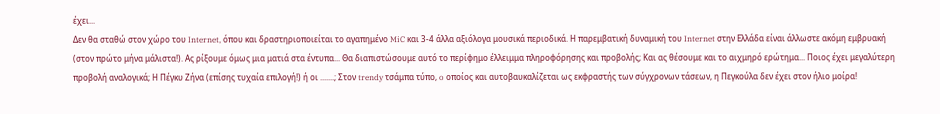έχει...
Δεν θα σταθώ στον χώρο του Internet, όπου και δραστηριοποιείται το αγαπημένο MiC και 3-4 άλλα αξιόλογα μουσικά περιοδικά. Η παρεμβατική δυναμική του Internet στην Ελλάδα είναι άλλωστε ακόμη εμβρυακή (στον πρώτο μήνα μάλιστα!). Ας ρίξουμε όμως μια ματιά στα έντυπα... Θα διαπιστώσουμε αυτό το περίφημο έλλειμμα πληροφόρησης και προβολής; Και ας θέσουμε και το αιχμηρό ερώτημα... Ποιος έχει μεγαλύτερη προβολή αναλογικά; Η Πέγκυ Ζήνα (επίσης τυχαία επιλογή!) ή οι .......; Στον trendy τσάμπα τύπο, o οποίος και αυτοβαυκαλίζεται ως εκφραστής των σύγχρονων τάσεων, η Πεγκούλα δεν έχει στον ήλιο μοίρα!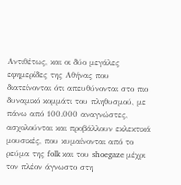Αντιθέτως, και οι δύο μεγάλες εφημερίδες της Αθήνας που διατείνονται ότι απευθύνονται στο πιο δυναμικό κομμάτι του πληθυσμού, με πάνω από 100.000 αναγνώστες, ασχολούνται και προβάλλουν εκλεκτικά μουσικές, που κυμαίνονται από το ρεύμα της folk και του shoegaze μέχρι τον πλέον άγνωστο στη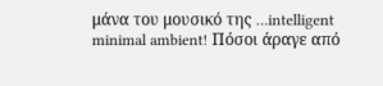μάνα του μουσικό της …intelligent minimal ambient! Πόσοι άραγε από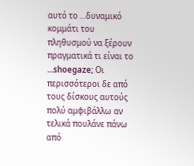αυτό το ...δυναμικό κομμάτι του πληθυσμού να ξέρουν πραγματικά τι είναι το ...shoegaze; Οι περισσότεροι δε από τους δίσκους αυτούς πολύ αμφιβάλλω αν τελικά πουλάνε πάνω από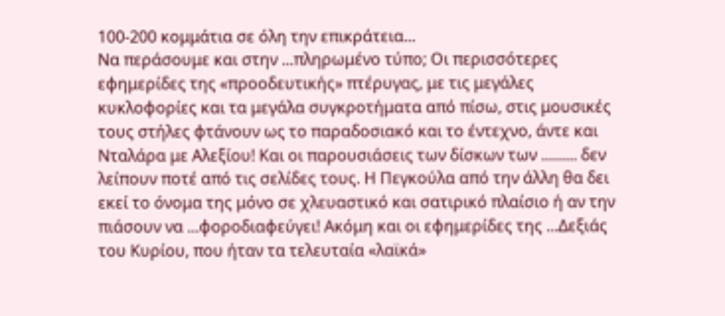100-200 κομμάτια σε όλη την επικράτεια...
Να περάσουμε και στην ...πληρωμένο τύπο; Οι περισσότερες εφημερίδες της «προοδευτικής» πτέρυγας, με τις μεγάλες κυκλοφορίες και τα μεγάλα συγκροτήματα από πίσω, στις μουσικές τους στήλες φτάνουν ως το παραδοσιακό και το έντεχνο, άντε και Νταλάρα με Αλεξίου! Και οι παρουσιάσεις των δίσκων των ......... δεν λείπουν ποτέ από τις σελίδες τους. Η Πεγκούλα από την άλλη θα δει εκεί το όνομα της μόνο σε χλευαστικό και σατιρικό πλαίσιο ή αν την πιάσουν να ...φοροδιαφεύγει! Ακόμη και οι εφημερίδες της ...Δεξιάς του Κυρίου, που ήταν τα τελευταία «λαϊκά»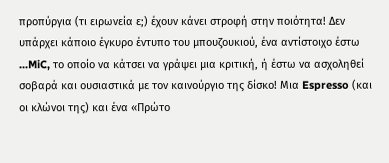προπύργια (τι ειρωνεία ε;) έχουν κάνει στροφή στην ποιότητα! Δεν υπάρχει κάποιο έγκυρο έντυπο του μπουζουκιού, ένα αντίστοιχο έστω ...MiC, το οποίο να κάτσει να γράψει μια κριτική, ή έστω να ασχοληθεί σοβαρά και ουσιαστικά με τον καινούργιο της δίσκο! Μια Espresso (και οι κλώνοι της) και ένα «Πρώτο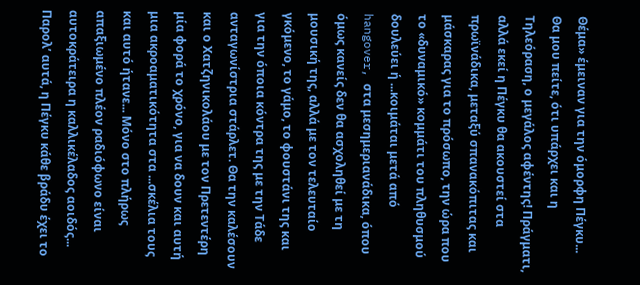Θέμα» έμειναν για την όμορφη Πέγκυ...
Θα μου πείτε, ότι υπάρχει και η Τηλεόραση, ο μεγάλος αφέντης! Πράγματι, αλλά εκεί η Πέγκυ θα ακουστεί στα πρωϊνάδικα, μεταξύ σπανακόπιτας και μάσκαρας για το πρόσωπο, την ώρα που το «δυναμικό» κομμάτι του πληθυσμού δουλεύει ή ...κοιμάται μετά από hangover, στα μεσημεριανάδικα, όπου όμως κανείς δεν θα ασχοληθεί με τη μουσική της, αλλά με τον τελευταίο γκόμενο, το γάμο, το φουστάνι της και για την όποια κόντρα της με την Τάδε ανταγωνίστρια στάρλετ. Θα την καλέσουν και ο Χατζηνικολάου με τον Πρετεντέρη μία φορά το χρόνο, για να δουν και αυτή μια ακροαματικότητα στα ...σκέλια τους και αυτό ήτανε... Μόνο στο πλήρως απαξιωμένο πλέον ραδιόφωνο είναι αυτοκράτειρα η καλλικέλαδος αοιδός... Παρολ’ αυτά, η Πέγκυ κάθε βράδυ έχει το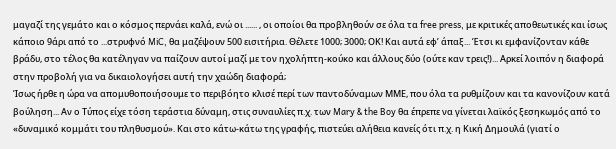μαγαζί της γεμάτο και ο κόσμος περνάει καλά, ενώ οι ...... , οι οποίοι θα προβληθούν σε όλα τα free press, με κριτικές αποθεωτικές και ίσως κάποιο 9άρι από το ...στρυφνό MiC, θα μαζέψουν 500 εισιτήρια. Θέλετε 1000; 3000; ΟΚ! Και αυτά εφ’ άπαξ... Έτσι κι εμφανίζονταν κάθε βράδυ, στο τέλος θα κατέληγαν να παίζουν αυτοί μαζί με τον ηχολήπτη-κούκο και άλλους δύο (ούτε καν τρεις!)... Αρκεί λοιπόν η διαφορά στην προβολή για να δικαιολογήσει αυτή την χαώδη διαφορά;
Ίσως ήρθε η ώρα να απομυθοποιήσουμε το περιβόητο κλισέ περί των παντοδύναμων ΜΜΕ, που όλα τα ρυθμίζουν και τα κανονίζουν κατά βούληση... Αν ο Τύπος είχε τόση τεράστια δύναμη, στις συναυλίες π.χ. των Mary & the Boy θα έπρεπε να γίνεται λαϊκός ξεσηκωμός από το «δυναμικό κομμάτι του πληθυσμού». Και στο κάτω-κάτω της γραφής, πιστεύει αλήθεια κανείς ότι π.χ. η Κική Δημουλά (γιατί ο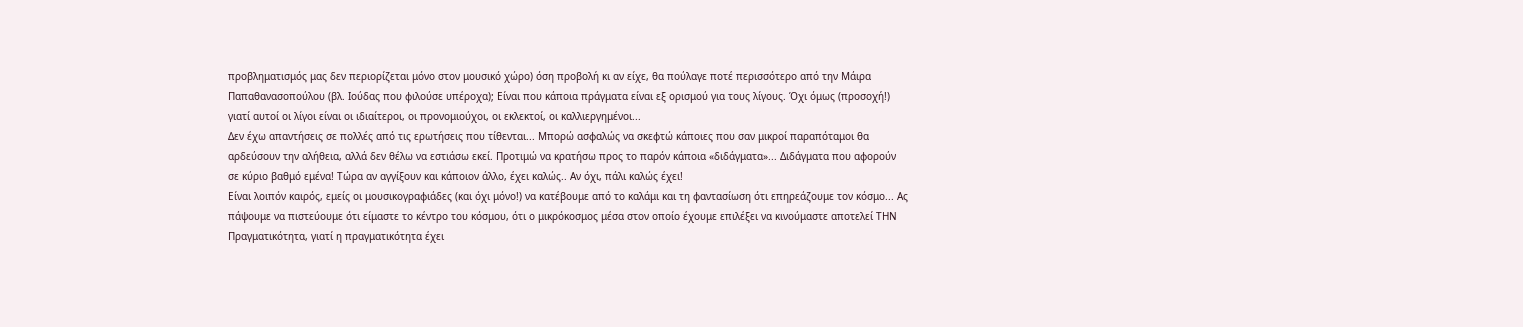προβληματισμός μας δεν περιορίζεται μόνο στον μουσικό χώρο) όση προβολή κι αν είχε, θα πούλαγε ποτέ περισσότερο από την Μάιρα Παπαθανασοπούλου (βλ. Ιούδας που φιλούσε υπέροχα); Είναι που κάποια πράγματα είναι εξ ορισμού για τους λίγους. Όχι όμως (προσοχή!) γιατί αυτοί οι λίγοι είναι οι ιδιαίτεροι, οι προνομιούχοι, οι εκλεκτοί, οι καλλιεργημένοι...
Δεν έχω απαντήσεις σε πολλές από τις ερωτήσεις που τίθενται... Μπορώ ασφαλώς να σκεφτώ κάποιες που σαν μικροί παραπόταμοι θα αρδεύσουν την αλήθεια, αλλά δεν θέλω να εστιάσω εκεί. Προτιμώ να κρατήσω προς το παρόν κάποια «διδάγματα»... Διδάγματα που αφορούν σε κύριο βαθμό εμένα! Τώρα αν αγγίξουν και κάποιον άλλο, έχει καλώς.. Αν όχι, πάλι καλώς έχει!
Είναι λοιπόν καιρός, εμείς οι μουσικογραφιάδες (και όχι μόνο!) να κατέβουμε από το καλάμι και τη φαντασίωση ότι επηρεάζουμε τον κόσμο... Ας πάψουμε να πιστεύουμε ότι είμαστε το κέντρο του κόσμου, ότι ο μικρόκοσμος μέσα στον οποίο έχουμε επιλέξει να κινούμαστε αποτελεί ΤΗΝ Πραγματικότητα, γιατί η πραγματικότητα έχει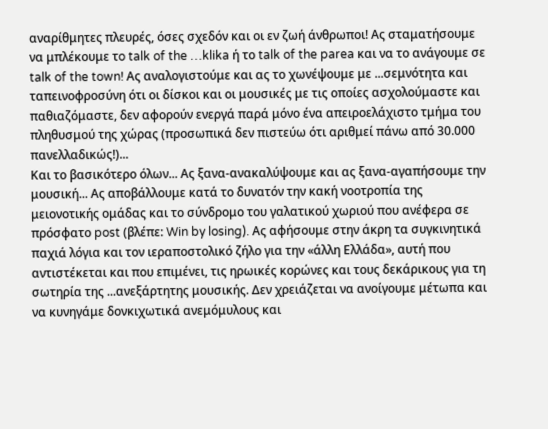αναρίθμητες πλευρές, όσες σχεδόν και οι εν ζωή άνθρωποι! Ας σταματήσουμε να μπλέκουμε τo talk of the …klika ή το talk of the parea και να το ανάγουμε σε talk of the town! Ας αναλογιστούμε και ας το χωνέψουμε με ...σεμνότητα και ταπεινοφροσύνη ότι οι δίσκοι και οι μουσικές με τις οποίες ασχολούμαστε και παθιαζόμαστε, δεν αφορούν ενεργά παρά μόνο ένα απειροελάχιστο τμήμα του πληθυσμού της χώρας (προσωπικά δεν πιστεύω ότι αριθμεί πάνω από 30.000 πανελλαδικώς!)...
Και το βασικότερο όλων... Ας ξανα-ανακαλύψουμε και ας ξανα-αγαπήσουμε την μουσική... Ας αποβάλλουμε κατά το δυνατόν την κακή νοοτροπία της μειονοτικής ομάδας και το σύνδρομο του γαλατικού χωριού που ανέφερα σε πρόσφατο post (βλέπε: Win by losing). Ας αφήσουμε στην άκρη τα συγκινητικά παχιά λόγια και τον ιεραποστολικό ζήλο για την «άλλη Ελλάδα», αυτή που αντιστέκεται και που επιμένει, τις ηρωικές κορώνες και τους δεκάρικους για τη σωτηρία της ...ανεξάρτητης μουσικής. Δεν χρειάζεται να ανοίγουμε μέτωπα και να κυνηγάμε δονκιχωτικά ανεμόμυλους και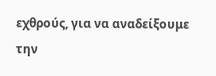εχθρούς, για να αναδείξουμε την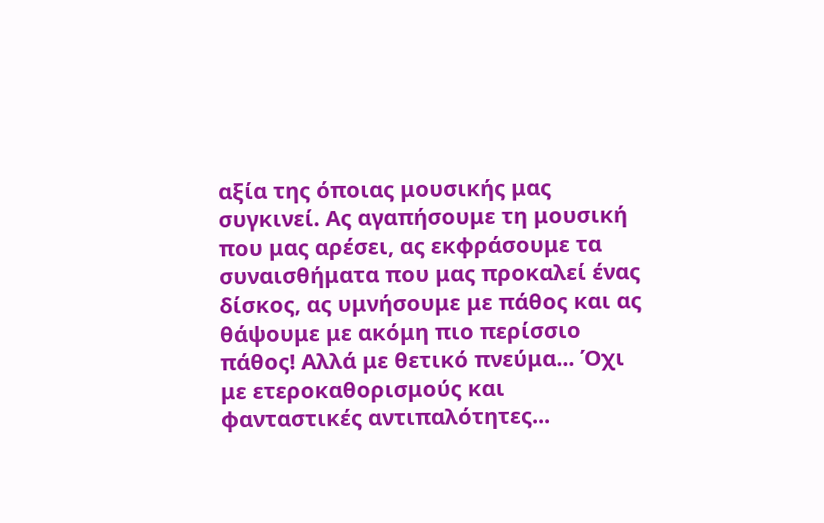αξία της όποιας μουσικής μας συγκινεί. Ας αγαπήσουμε τη μουσική που μας αρέσει, ας εκφράσουμε τα συναισθήματα που μας προκαλεί ένας δίσκος, ας υμνήσουμε με πάθος και ας θάψουμε με ακόμη πιο περίσσιο πάθος! Αλλά με θετικό πνεύμα... Όχι με ετεροκαθορισμούς και φανταστικές αντιπαλότητες...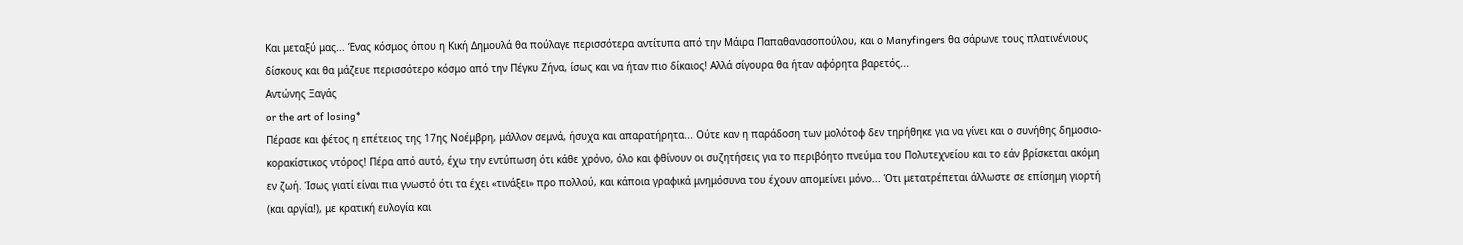Και μεταξύ μας... Ένας κόσμος όπου η Κική Δημουλά θα πούλαγε περισσότερα αντίτυπα από την Μάιρα Παπαθανασοπούλου, και ο Manyfingers θα σάρωνε τους πλατινένιους δίσκους και θα μάζευε περισσότερο κόσμο από την Πέγκυ Ζήνα, ίσως και να ήταν πιο δίκαιος! Αλλά σίγουρα θα ήταν αφόρητα βαρετός...
Αντώνης Ξαγάς
or the art of losing*
Πέρασε και φέτος η επέτειος της 17ης Νοέμβρη, μάλλον σεμνά, ήσυχα και απαρατήρητα... Ούτε καν η παράδοση των μολότοφ δεν τηρήθηκε για να γίνει και ο συνήθης δημοσιο-κορακίστικος ντόρος! Πέρα από αυτό, έχω την εντύπωση ότι κάθε χρόνο, όλο και φθίνουν οι συζητήσεις για το περιβόητο πνεύμα του Πολυτεχνείου και το εάν βρίσκεται ακόμη εν ζωή. Ίσως γιατί είναι πια γνωστό ότι τα έχει «τινάξει» προ πολλού, και κάποια γραφικά μνημόσυνα του έχουν απομείνει μόνο... Ότι μετατρέπεται άλλωστε σε επίσημη γιορτή (και αργία!), με κρατική ευλογία και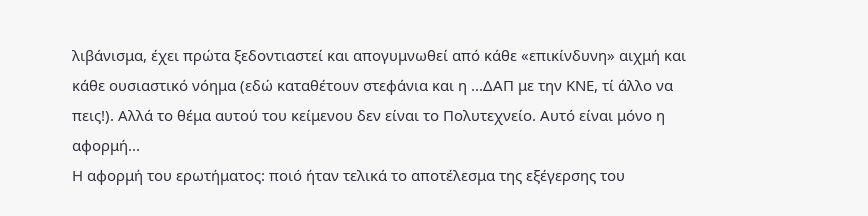λιβάνισμα, έχει πρώτα ξεδοντιαστεί και απογυμνωθεί από κάθε «επικίνδυνη» αιχμή και κάθε ουσιαστικό νόημα (εδώ καταθέτουν στεφάνια και η ...ΔΑΠ με την ΚΝΕ, τί άλλο να πεις!). Αλλά το θέμα αυτού του κείμενου δεν είναι το Πολυτεχνείο. Αυτό είναι μόνο η αφορμή...
Η αφορμή του ερωτήματος: ποιό ήταν τελικά το αποτέλεσμα της εξέγερσης του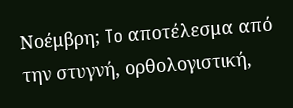Νοέμβρη; To αποτέλεσμα από την στυγνή, ορθολογιστική,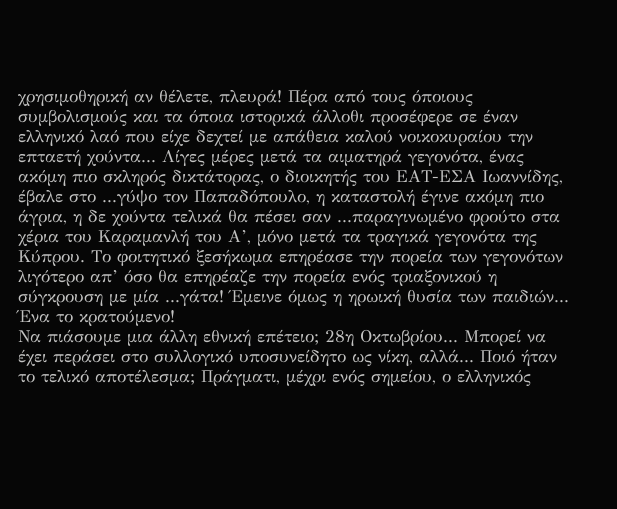χρησιμοθηρική αν θέλετε, πλευρά! Πέρα από τους όποιους συμβολισμούς και τα όποια ιστορικά άλλοθι προσέφερε σε έναν ελληνικό λαό που είχε δεχτεί με απάθεια καλού νοικοκυραίου την επταετή χούντα... Λίγες μέρες μετά τα αιματηρά γεγονότα, ένας ακόμη πιο σκληρός δικτάτορας, ο διοικητής του ΕΑΤ-ΕΣΑ Ιωαννίδης, έβαλε στο ...γύψο τον Παπαδόπουλο, η καταστολή έγινε ακόμη πιο άγρια, η δε χούντα τελικά θα πέσει σαν ...παραγινωμένο φρούτο στα χέρια του Καραμανλή του Α’, μόνο μετά τα τραγικά γεγονότα της Κύπρου. Το φοιτητικό ξεσήκωμα επηρέασε την πορεία των γεγονότων λιγότερο απ’ όσο θα επηρέαζε την πορεία ενός τριαξονικού η σύγκρουση με μία ...γάτα! Έμεινε όμως η ηρωική θυσία των παιδιών... Ένα το κρατούμενο!
Να πιάσουμε μια άλλη εθνική επέτειο; 28η Οκτωβρίου... Μπορεί να έχει περάσει στο συλλογικό υποσυνείδητο ως νίκη, αλλά... Ποιό ήταν το τελικό αποτέλεσμα; Πράγματι, μέχρι ενός σημείου, ο ελληνικός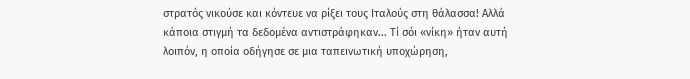στρατός νικούσε και κόντευε να ρίξει τους Ιταλούς στη θάλασσα! Αλλά κάποια στιγμή τα δεδομένα αντιστράφηκαν... Τί σόι «νίκη» ήταν αυτή λοιπόν, η οποία οδήγησε σε μια ταπεινωτική υποχώρηση,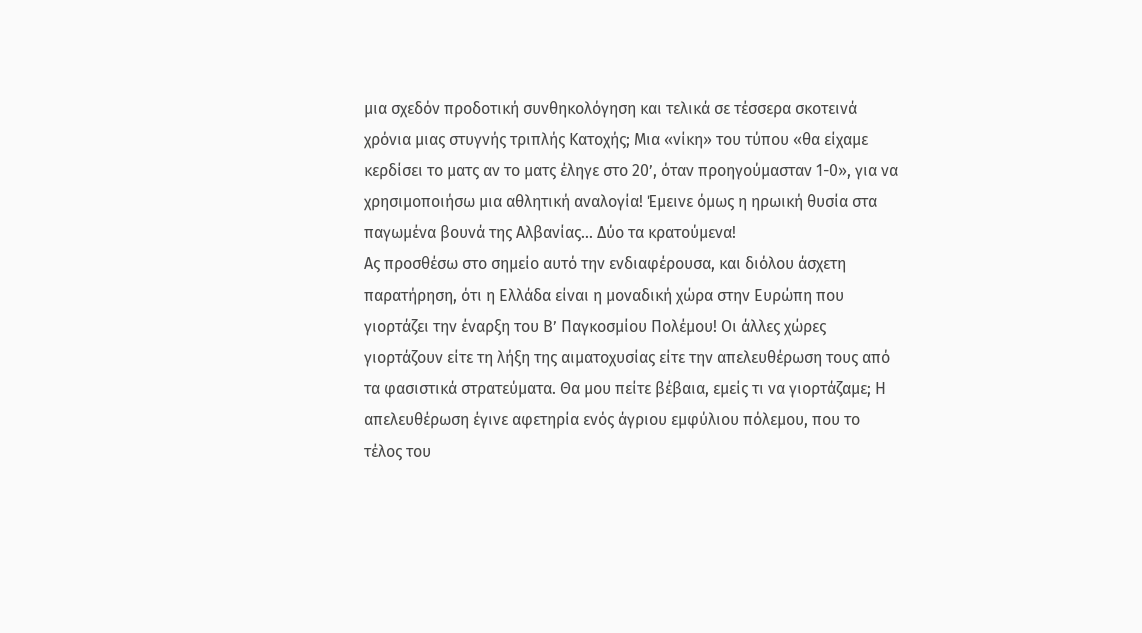μια σχεδόν προδοτική συνθηκολόγηση και τελικά σε τέσσερα σκοτεινά χρόνια μιας στυγνής τριπλής Κατοχής; Μια «νίκη» του τύπου «θα είχαμε κερδίσει το ματς αν το ματς έληγε στο 20’, όταν προηγούμασταν 1-0», για να χρησιμοποιήσω μια αθλητική αναλογία! Έμεινε όμως η ηρωική θυσία στα παγωμένα βουνά της Αλβανίας... Δύο τα κρατούμενα!
Ας προσθέσω στο σημείο αυτό την ενδιαφέρουσα, και διόλου άσχετη παρατήρηση, ότι η Ελλάδα είναι η μοναδική χώρα στην Ευρώπη που γιορτάζει την έναρξη του Β’ Παγκοσμίου Πολέμου! Οι άλλες χώρες γιορτάζουν είτε τη λήξη της αιματοχυσίας είτε την απελευθέρωση τους από τα φασιστικά στρατεύματα. Θα μου πείτε βέβαια, εμείς τι να γιορτάζαμε; Η απελευθέρωση έγινε αφετηρία ενός άγριου εμφύλιου πόλεμου, που το τέλος του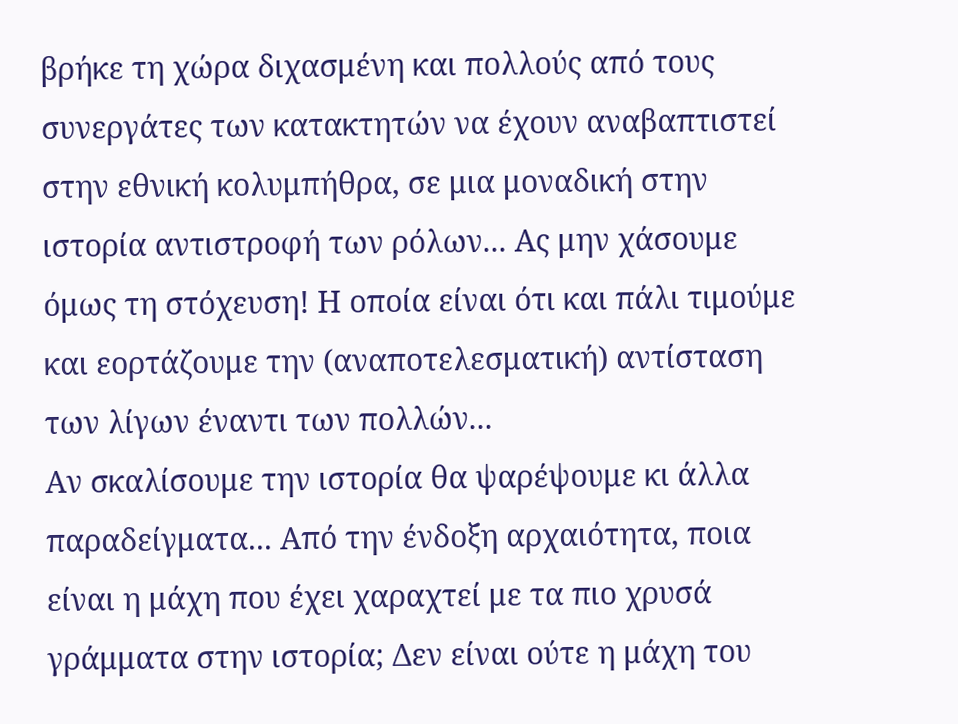βρήκε τη χώρα διχασμένη και πολλούς από τους συνεργάτες των κατακτητών να έχουν αναβαπτιστεί στην εθνική κολυμπήθρα, σε μια μοναδική στην ιστορία αντιστροφή των ρόλων... Ας μην χάσουμε όμως τη στόχευση! Η οποία είναι ότι και πάλι τιμούμε και εορτάζουμε την (αναποτελεσματική) αντίσταση των λίγων έναντι των πολλών...
Αν σκαλίσουμε την ιστορία θα ψαρέψουμε κι άλλα παραδείγματα... Από την ένδοξη αρχαιότητα, ποια είναι η μάχη που έχει χαραχτεί με τα πιο χρυσά γράμματα στην ιστορία; Δεν είναι ούτε η μάχη του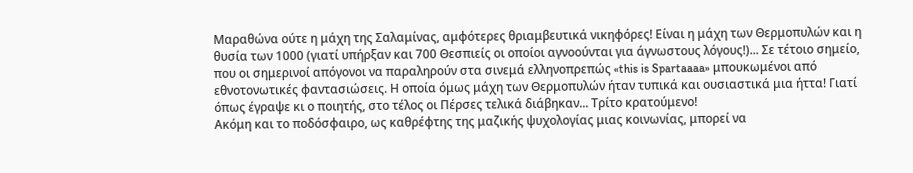Μαραθώνα ούτε η μάχη της Σαλαμίνας, αμφότερες θριαμβευτικά νικηφόρες! Είναι η μάχη των Θερμοπυλών και η θυσία των 1000 (γιατί υπήρξαν και 700 Θεσπιείς οι οποίοι αγνοούνται για άγνωστους λόγους!)... Σε τέτοιο σημείο, που οι σημερινοί απόγονοι να παραληρούν στα σινεμά ελληνοπρεπώς «this is Spartaaaa» μπουκωμένοι από εθνοτονωτικές φαντασιώσεις. Η οποία όμως μάχη των Θερμοπυλών ήταν τυπικά και ουσιαστικά μια ήττα! Γιατί όπως έγραψε κι ο ποιητής, στο τέλος οι Πέρσες τελικά διάβηκαν... Τρίτο κρατούμενο!
Ακόμη και το ποδόσφαιρο, ως καθρέφτης της μαζικής ψυχολογίας μιας κοινωνίας, μπορεί να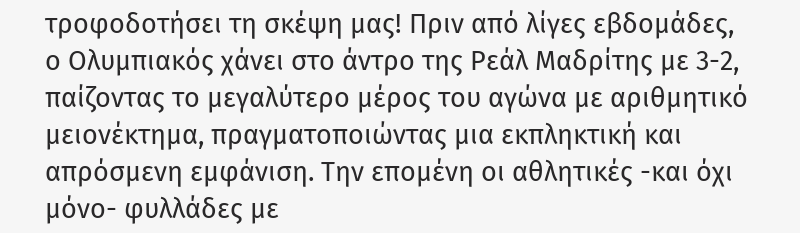τροφοδοτήσει τη σκέψη μας! Πριν από λίγες εβδομάδες, ο Ολυμπιακός χάνει στο άντρο της Ρεάλ Μαδρίτης με 3-2, παίζοντας το μεγαλύτερο μέρος του αγώνα με αριθμητικό μειονέκτημα, πραγματοποιώντας μια εκπληκτική και απρόσμενη εμφάνιση. Την επομένη οι αθλητικές -και όχι μόνο- φυλλάδες με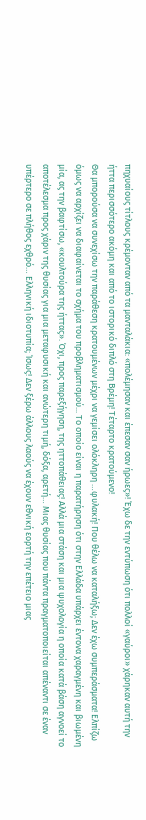πηχυαίους τίτλους κρέμονταν από τα μανταλάκια: «πολέμησαν και έπεσαν σαν ήρωες»! Έχω δε την εντύπωση ότι πολλοί «γαύροι» χάρηκαν αυτή την ήττα περισσότερο ακόμη και από το ιστορικό διπλό στη Βρέμη! Τέταρτο κρατούμενο!
Θα μπορούσα να συνεχίσω την παράθεση κρατουμένων μέχρι να γεμίσει ολόκληρη …φυλακή! Που θέλω να καταλήξω; Δεν έχω συμπεράσματα! Ελπίζω όμως να αρχίζει να διαφαίνεται το σχήμα του προβληματισμού... Το οποίο είναι η παρατήρηση ότι στην Ελλάδα υπάρχει έντονα χαραγμένη και βιωμένη μία, ας την βαφτίσω, «κουλτούρα της ήττας». Όχι, προς παρεξήγηση, της ηττοπάθειας! Αλλά μια στάση και μια ψυχολογία η οποία κατά βάση αγνοεί το αποτέλεσμα προς χάριν της θυσίας για μια μεταφυσική και ανώτερη τιμή, δόξα, αρετή… Μιας θυσίας που πάντα πραγματοποιείται απέναντι σε έναν υπέρτερο σε πλήθος εχθρό… Ελληνική ιδιοτυπία; Ίσως! Δεν ξέρω άλλους λαούς να έχουν εθνική εορτή την επέτειο μιας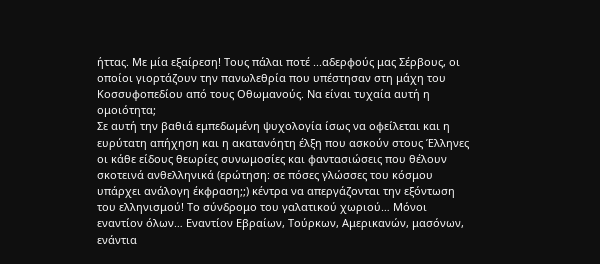ήττας. Με μία εξαίρεση! Τους πάλαι ποτέ ...αδερφούς μας Σέρβους, οι οποίοι γιορτάζουν την πανωλεθρία που υπέστησαν στη μάχη του Κοσσυφοπεδίου από τους Οθωμανούς. Να είναι τυχαία αυτή η ομοιότητα;
Σε αυτή την βαθιά εμπεδωμένη ψυχολογία ίσως να οφείλεται και η ευρύτατη απήχηση και η ακατανόητη έλξη που ασκούν στους Έλληνες οι κάθε είδους θεωρίες συνωμοσίες και φαντασιώσεις που θέλουν σκοτεινά ανθελληνικά (ερώτηση: σε πόσες γλώσσες του κόσμου υπάρχει ανάλογη έκφραση;;) κέντρα να απεργάζονται την εξόντωση του ελληνισμού! Το σύνδρομο του γαλατικού χωριού… Μόνοι εναντίον όλων… Εναντίον Εβραίων, Τούρκων, Αμερικανών, μασόνων, ενάντια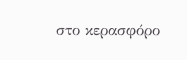στο κερασφόρο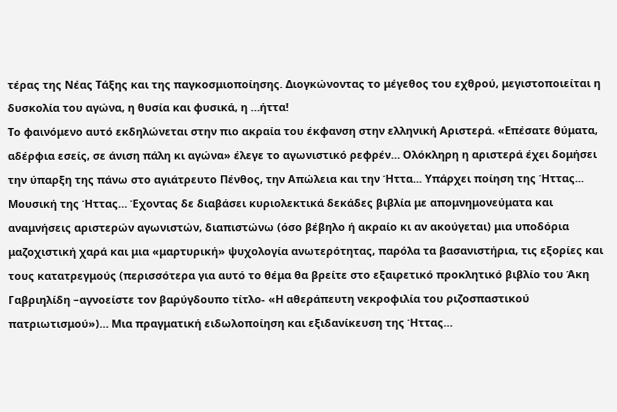τέρας της Νέας Τάξης και της παγκοσμιοποίησης. Διογκώνοντας το μέγεθος του εχθρού, μεγιστοποιείται η δυσκολία του αγώνα, η θυσία και φυσικά, η …ήττα!
Το φαινόμενο αυτό εκδηλώνεται στην πιο ακραία του έκφανση στην ελληνική Αριστερά. «Επέσατε θύματα, αδέρφια εσείς, σε άνιση πάλη κι αγώνα» έλεγε το αγωνιστικό ρεφρέν… Ολόκληρη η αριστερά έχει δομήσει την ύπαρξη της πάνω στο αγιάτρευτο Πένθος, την Απώλεια και την Ήττα... Υπάρχει ποίηση της Ήττας... Μουσική της Ήττας… Έχοντας δε διαβάσει κυριολεκτικά δεκάδες βιβλία με απομνημονεύματα και αναμνήσεις αριστερών αγωνιστών, διαπιστώνω (όσο βέβηλο ή ακραίο κι αν ακούγεται) μια υποδόρια μαζοχιστική χαρά και μια «μαρτυρική» ψυχολογία ανωτερότητας, παρόλα τα βασανιστήρια, τις εξορίες και τους κατατρεγμούς (περισσότερα για αυτό το θέμα θα βρείτε στο εξαιρετικό προκλητικό βιβλίο του Άκη Γαβριηλίδη –αγνοείστε τον βαρύγδουπο τίτλο- «Η αθεράπευτη νεκροφιλία του ριζοσπαστικού πατριωτισμού»)… Μια πραγματική ειδωλοποίηση και εξιδανίκευση της Ήττας…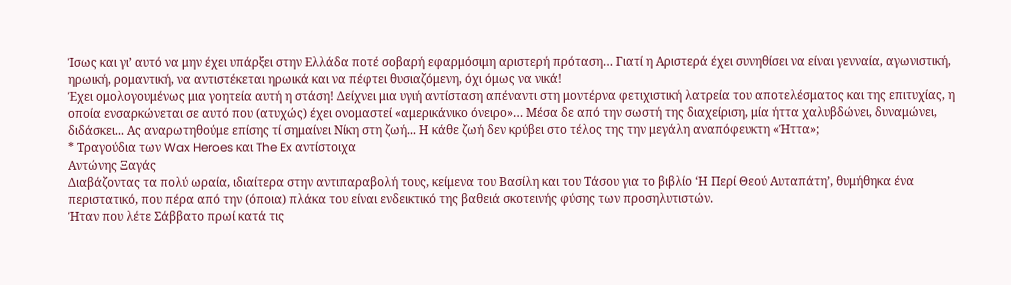Ίσως και γι’ αυτό να μην έχει υπάρξει στην Ελλάδα ποτέ σοβαρή εφαρμόσιμη αριστερή πρόταση… Γιατί η Αριστερά έχει συνηθίσει να είναι γενναία, αγωνιστική, ηρωική, ρομαντική, να αντιστέκεται ηρωικά και να πέφτει θυσιαζόμενη, όχι όμως να νικά!
Έχει ομολογουμένως μια γοητεία αυτή η στάση! Δείχνει μια υγιή αντίσταση απέναντι στη μοντέρνα φετιχιστική λατρεία του αποτελέσματος και της επιτυχίας, η οποία ενσαρκώνεται σε αυτό που (ατυχώς) έχει ονομαστεί «αμερικάνικο όνειρο»… Μέσα δε από την σωστή της διαχείριση, μία ήττα χαλυβδώνει, δυναμώνει, διδάσκει... Ας αναρωτηθούμε επίσης τί σημαίνει Νίκη στη ζωή... Η κάθε ζωή δεν κρύβει στο τέλος της την μεγάλη αναπόφευκτη «Ήττα»;
* Τραγούδια των Wax Heroes και The Ex αντίστοιχα
Αντώνης Ξαγάς
Διαβάζοντας τα πολύ ωραία, ιδιαίτερα στην αντιπαραβολή τους, κείμενα του Βασίλη και του Τάσου για το βιβλίο ‘Η Περί Θεού Αυταπάτη’, θυμήθηκα ένα περιστατικό, που πέρα από την (όποια) πλάκα του είναι ενδεικτικό της βαθειά σκοτεινής φύσης των προσηλυτιστών.
Ήταν που λέτε Σάββατο πρωί κατά τις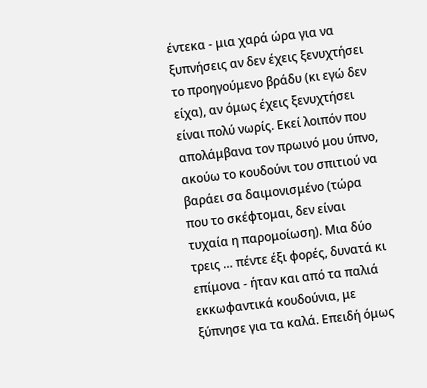έντεκα - μια χαρά ώρα για να ξυπνήσεις αν δεν έχεις ξενυχτήσει το προηγούμενο βράδυ (κι εγώ δεν είχα), αν όμως έχεις ξενυχτήσει είναι πολύ νωρίς. Εκεί λοιπόν που απολάμβανα τον πρωινό μου ύπνο, ακούω το κουδούνι του σπιτιού να βαράει σα δαιμονισμένο (τώρα που το σκέφτομαι, δεν είναι τυχαία η παρομοίωση). Μια δύο τρεις … πέντε έξι φορές, δυνατά κι επίμονα - ήταν και από τα παλιά εκκωφαντικά κουδούνια, με ξύπνησε για τα καλά. Επειδή όμως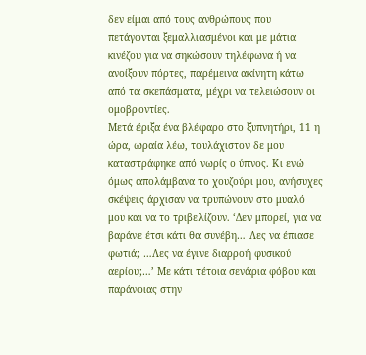δεν είμαι από τους ανθρώπους που πετάγονται ξεμαλλιασμένοι και με μάτια κινέζου για να σηκώσουν τηλέφωνα ή να ανοίξουν πόρτες, παρέμεινα ακίνητη κάτω από τα σκεπάσματα, μέχρι να τελειώσουν οι ομοβροντίες.
Μετά έριξα ένα βλέφαρο στο ξυπνητήρι, 11 η ώρα, ωραία λέω, τουλάχιστον δε μου καταστράφηκε από νωρίς ο ύπνος. Κι ενώ όμως απολάμβανα το χουζούρι μου, ανήσυχες σκέψεις άρχισαν να τρυπώνουν στο μυαλό μου και να το τριβελίζουν. ‘Δεν μπορεί, για να βαράνε έτσι κάτι θα συνέβη… Λες να έπιασε φωτιά; …Λες να έγινε διαρροή φυσικού αερίου;…’ Με κάτι τέτοια σενάρια φόβου και παράνοιας στην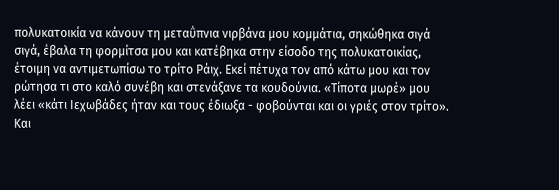πολυκατοικία να κάνουν τη μεταΰπνια νιρβάνα μου κομμάτια, σηκώθηκα σιγά σιγά, έβαλα τη φορμίτσα μου και κατέβηκα στην είσοδο της πολυκατοικίας, έτοιμη να αντιμετωπίσω το τρίτο Ράιχ. Εκεί πέτυχα τον από κάτω μου και τον ρώτησα τι στο καλό συνέβη και στενάξανε τα κουδούνια. «Τίποτα μωρέ» μου λέει «κάτι Ιεχωβάδες ήταν και τους έδιωξα - φοβούνται και οι γριές στον τρίτο».
Και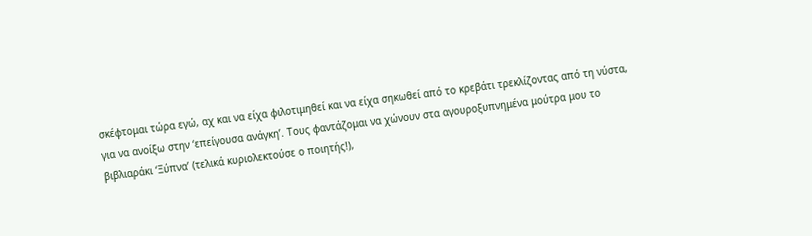σκέφτομαι τώρα εγώ, αχ και να είχα φιλοτιμηθεί και να είχα σηκωθεί από το κρεβάτι τρεκλίζοντας από τη νύστα, για να ανοίξω στην ‘επείγουσα ανάγκη’. Τους φαντάζομαι να χώνουν στα αγουροξυπνημένα μούτρα μου το βιβλιαράκι ‘Ξύπνα’ (τελικά κυριολεκτούσε ο ποιητής!),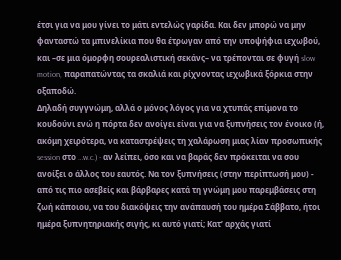έτσι για να μου γίνει το μάτι εντελώς γαρίδα. Και δεν μπορώ να μην φανταστώ τα μπινελίκια που θα έτρωγαν από την υποψήφια ιεχωβού, και –σε μια όμορφη σουρεαλιστική σεκάνς– να τρέπονται σε φυγή slow motion, παραπατώντας τα σκαλιά και ρίχνοντας ιεχωβικά ξόρκια στην οξαποδώ.
Δηλαδή συγγνώμη, αλλά ο μόνος λόγος για να χτυπάς επίμονα το κουδούνι ενώ η πόρτα δεν ανοίγει είναι για να ξυπνήσεις τον ένοικο (ή, ακόμη χειρότερα, να καταστρέψεις τη χαλάρωση μιας λίαν προσωπικής session στο …w.c.) - αν λείπει, όσο και να βαράς δεν πρόκειται να σου ανοίξει ο άλλος του εαυτός. Να τον ξυπνήσεις (στην περίπτωσή μου) - από τις πιο ασεβείς και βάρβαρες κατά τη γνώμη μου παρεμβάσεις στη ζωή κάποιου, να του διακόψεις την ανάπαυσή του ημέρα Σάββατο, ήτοι ημέρα ξυπνητηριακής σιγής, κι αυτό γιατί; Κατ’ αρχάς γιατί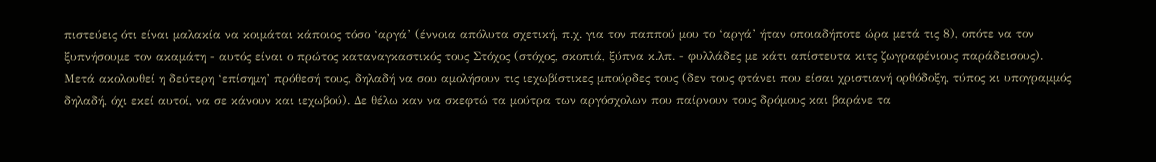πιστεύεις ότι είναι μαλακία να κοιμάται κάποιος τόσο ‘αργά’ (έννοια απόλυτα σχετική, π.χ. για τον παππού μου το ‘αργά’ ήταν οποιαδήποτε ώρα μετά τις 8), οπότε να τον ξυπνήσουμε τον ακαμάτη - αυτός είναι ο πρώτος καταναγκαστικός τους Στόχος (στόχος, σκοπιά, ξύπνα κ.λπ. - φυλλάδες με κάτι απίστευτα κιτς ζωγραφένιους παράδεισους).
Μετά ακολουθεί η δεύτερη ‘επίσημη’ πρόθεσή τους, δηλαδή να σου αμολήσουν τις ιεχωβίστικες μπούρδες τους (δεν τους φτάνει που είσαι χριστιανή ορθόδοξη, τύπος κι υπογραμμός δηλαδή, όχι εκεί αυτοί, να σε κάνουν και ιεχωβού). Δε θέλω καν να σκεφτώ τα μούτρα των αργόσχολων που παίρνουν τους δρόμους και βαράνε τα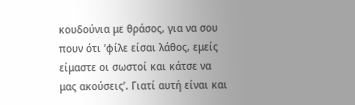κουδούνια με θράσος, για να σου πουν ότι ‘φίλε είσαι λάθος, εμείς είμαστε οι σωστοί και κάτσε να μας ακούσεις’. Γιατί αυτή είναι και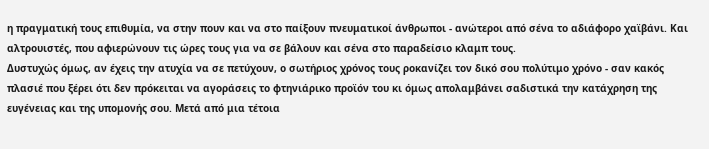η πραγματική τους επιθυμία, να στην πουν και να στο παίξουν πνευματικοί άνθρωποι - ανώτεροι από σένα το αδιάφορο χαϊβάνι. Και αλτρουιστές, που αφιερώνουν τις ώρες τους για να σε βάλουν και σένα στο παραδείσιο κλαμπ τους.
Δυστυχώς όμως, αν έχεις την ατυχία να σε πετύχουν, ο σωτήριος χρόνος τους ροκανίζει τον δικό σου πολύτιμο χρόνο - σαν κακός πλασιέ που ξέρει ότι δεν πρόκειται να αγοράσεις το φτηνιάρικο προϊόν του κι όμως απολαμβάνει σαδιστικά την κατάχρηση της ευγένειας και της υπομονής σου. Μετά από μια τέτοια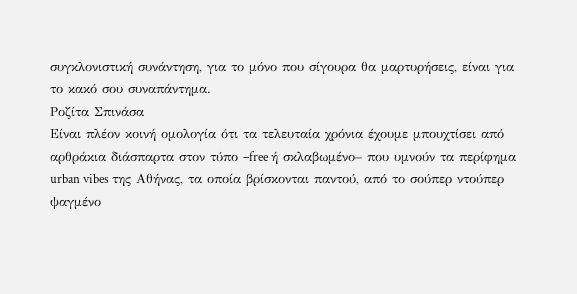συγκλονιστική συνάντηση, για το μόνο που σίγουρα θα μαρτυρήσεις, είναι για το κακό σου συναπάντημα.
Ροζίτα Σπινάσα
Είναι πλέον κοινή ομολογία ότι τα τελευταία χρόνια έχουμε μπουχτίσει από αρθράκια διάσπαρτα στον τύπο –free ή σκλαβωμένο– που υμνούν τα περίφημα urban vibes της Αθήνας, τα οποία βρίσκονται παντού, από το σούπερ ντούπερ ψαγμένο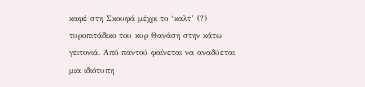καφέ στη Σκουφά μέχρι το ‘καλτ’ (?) τυροπιτάδικο του κυρ Θανάση στην κάτω γειτονιά. Από παντού φαίνεται να αναδύεται μια ιδιότυπη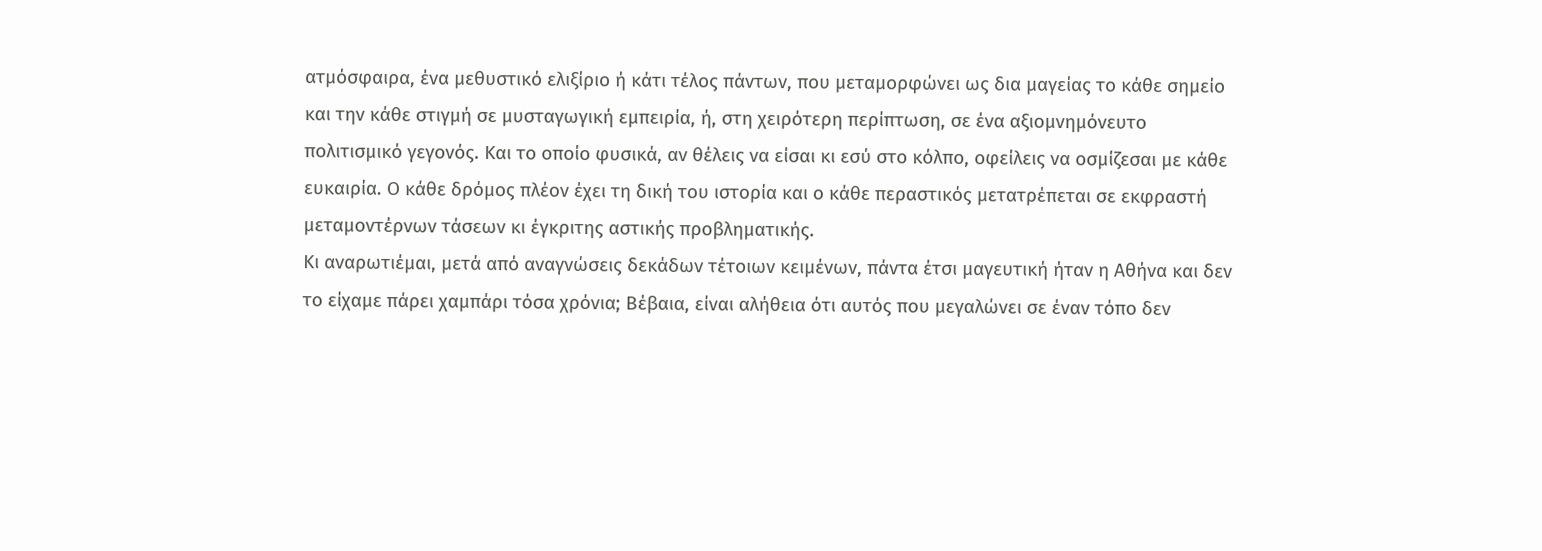ατμόσφαιρα, ένα μεθυστικό ελιξίριο ή κάτι τέλος πάντων, που μεταμορφώνει ως δια μαγείας το κάθε σημείο και την κάθε στιγμή σε μυσταγωγική εμπειρία, ή, στη χειρότερη περίπτωση, σε ένα αξιομνημόνευτο πολιτισμικό γεγονός. Και το οποίο φυσικά, αν θέλεις να είσαι κι εσύ στο κόλπο, οφείλεις να οσμίζεσαι με κάθε ευκαιρία. Ο κάθε δρόμος πλέον έχει τη δική του ιστορία και ο κάθε περαστικός μετατρέπεται σε εκφραστή μεταμοντέρνων τάσεων κι έγκριτης αστικής προβληματικής.
Κι αναρωτιέμαι, μετά από αναγνώσεις δεκάδων τέτοιων κειμένων, πάντα έτσι μαγευτική ήταν η Αθήνα και δεν το είχαμε πάρει χαμπάρι τόσα χρόνια; Βέβαια, είναι αλήθεια ότι αυτός που μεγαλώνει σε έναν τόπο δεν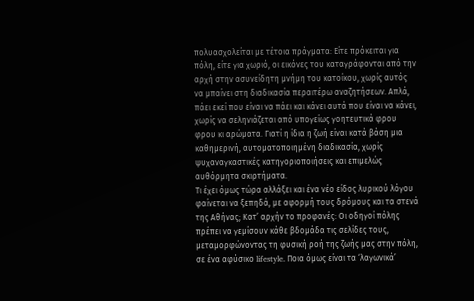πολυασχολείται με τέτοια πράγματα: Είτε πρόκειται για πόλη, είτε για χωριό, οι εικόνες του καταγράφονται από την αρχή στην ασυνείδητη μνήμη του κατοίκου, χωρίς αυτός να μπαίνει στη διαδικασία περαιτέρω αναζητήσεων. Απλά, πάει εκεί που είναι να πάει και κάνει αυτά που είναι να κάνει, χωρίς να σεληνιάζεται από υπογείως γοητευτικά φρου φρου κι αρώματα. Γιατί η ίδια η ζωή είναι κατά βάση μια καθημερινή, αυτοματοποιημένη διαδικασία, χωρίς ψυχαναγκαστικές κατηγοριοποιήσεις και επιμελώς αυθόρμητα σκιρτήματα.
Τι έχει όμως τώρα αλλάξει και ένα νέο είδος λυρικού λόγου φαίνεται να ξεπηδά, με αφορμή τους δρόμους και τα στενά της Αθήνας; Κατ’ αρχήν το προφανές: Οι οδηγοί πόλης πρέπει να γεμίσουν κάθε βδομάδα τις σελίδες τους, μεταμορφώνοντας τη φυσική ροή της ζωής μας στην πόλη, σε ένα αφύσικο lifestyle. Ποια όμως είναι τα ‘λαγωνικά’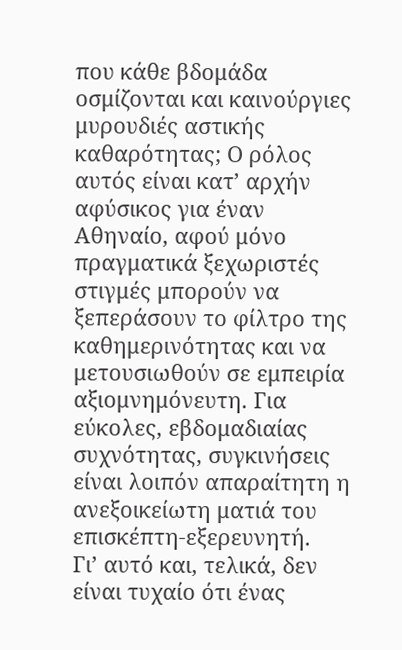που κάθε βδομάδα οσμίζονται και καινούργιες μυρουδιές αστικής καθαρότητας; Ο ρόλος αυτός είναι κατ’ αρχήν αφύσικος για έναν Αθηναίο, αφού μόνο πραγματικά ξεχωριστές στιγμές μπορούν να ξεπεράσουν το φίλτρο της καθημερινότητας και να μετουσιωθούν σε εμπειρία αξιομνημόνευτη. Για εύκολες, εβδομαδιαίας συχνότητας, συγκινήσεις είναι λοιπόν απαραίτητη η ανεξοικείωτη ματιά του επισκέπτη-εξερευνητή.
Γι’ αυτό και, τελικά, δεν είναι τυχαίο ότι ένας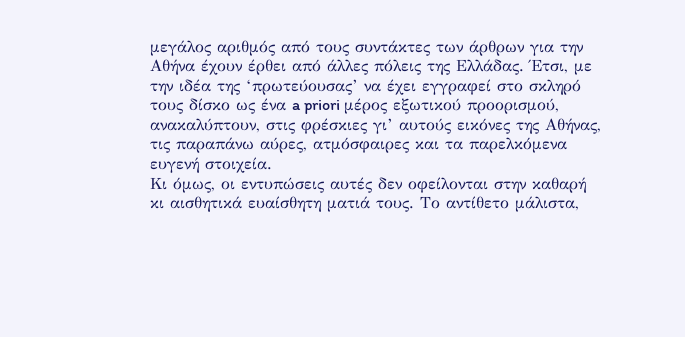μεγάλος αριθμός από τους συντάκτες των άρθρων για την Αθήνα έχουν έρθει από άλλες πόλεις της Ελλάδας. Έτσι, με την ιδέα της ‘πρωτεύουσας’ να έχει εγγραφεί στο σκληρό τους δίσκο ως ένα a priori μέρος εξωτικού προορισμού, ανακαλύπτουν, στις φρέσκιες γι’ αυτούς εικόνες της Αθήνας, τις παραπάνω αύρες, ατμόσφαιρες και τα παρελκόμενα ευγενή στοιχεία.
Κι όμως, οι εντυπώσεις αυτές δεν οφείλονται στην καθαρή κι αισθητικά ευαίσθητη ματιά τους. Το αντίθετο μάλιστα,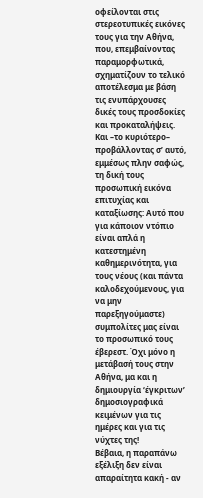οφείλονται στις στερεοτυπικές εικόνες τους για την Αθήνα, που, επεμβαίνοντας παραμορφωτικά, σχηματίζουν το τελικό αποτέλεσμα με βάση τις ενυπάρχουσες δικές τους προσδοκίες και προκαταλήψεις. Και –το κυριότερο– προβάλλοντας σ’ αυτό, εμμέσως πλην σαφώς, τη δική τους προσωπική εικόνα επιτυχίας και καταξίωσης: Αυτό που για κάποιον ντόπιο είναι απλά η κατεστημένη καθημερινότητα, για τους νέους (και πάντα καλοδεχούμενους, για να μην παρεξηγούμαστε) συμπολίτες μας είναι το προσωπικό τους έβερεστ. Όχι μόνο η μετάβασή τους στην Αθήνα, μα και η δημιουργία ‘έγκριτων’ δημοσιογραφικά κειμένων για τις ημέρες και για τις νύχτες της!
Βέβαια, η παραπάνω εξέλιξη δεν είναι απαραίτητα κακή - αν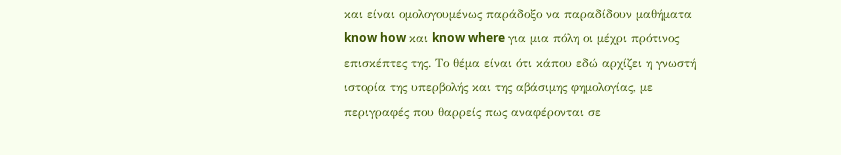και είναι ομολογουμένως παράδοξο να παραδίδουν μαθήματα know how και know where για μια πόλη οι μέχρι πρότινος επισκέπτες της. Το θέμα είναι ότι κάπου εδώ αρχίζει η γνωστή ιστορία της υπερβολής και της αβάσιμης φημολογίας, με περιγραφές που θαρρείς πως αναφέρονται σε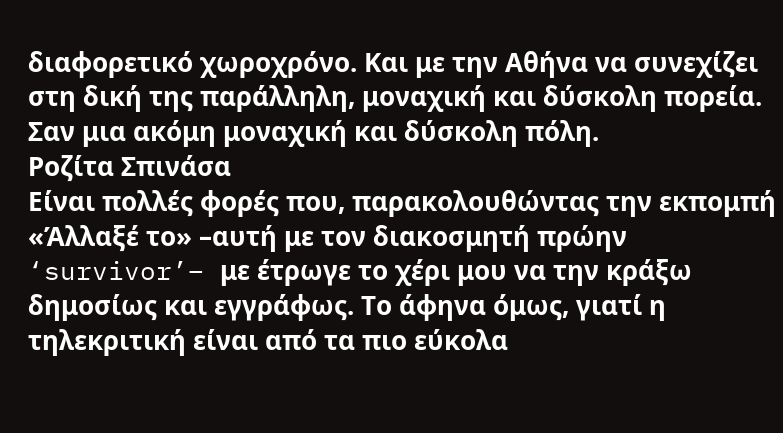διαφορετικό χωροχρόνο. Και με την Αθήνα να συνεχίζει στη δική της παράλληλη, μοναχική και δύσκολη πορεία. Σαν μια ακόμη μοναχική και δύσκολη πόλη.
Ροζίτα Σπινάσα
Είναι πολλές φορές που, παρακολουθώντας την εκπομπή «Άλλαξέ το» –αυτή με τον διακοσμητή πρώην ‘survivor’– με έτρωγε το χέρι μου να την κράξω δημοσίως και εγγράφως. Το άφηνα όμως, γιατί η τηλεκριτική είναι από τα πιο εύκολα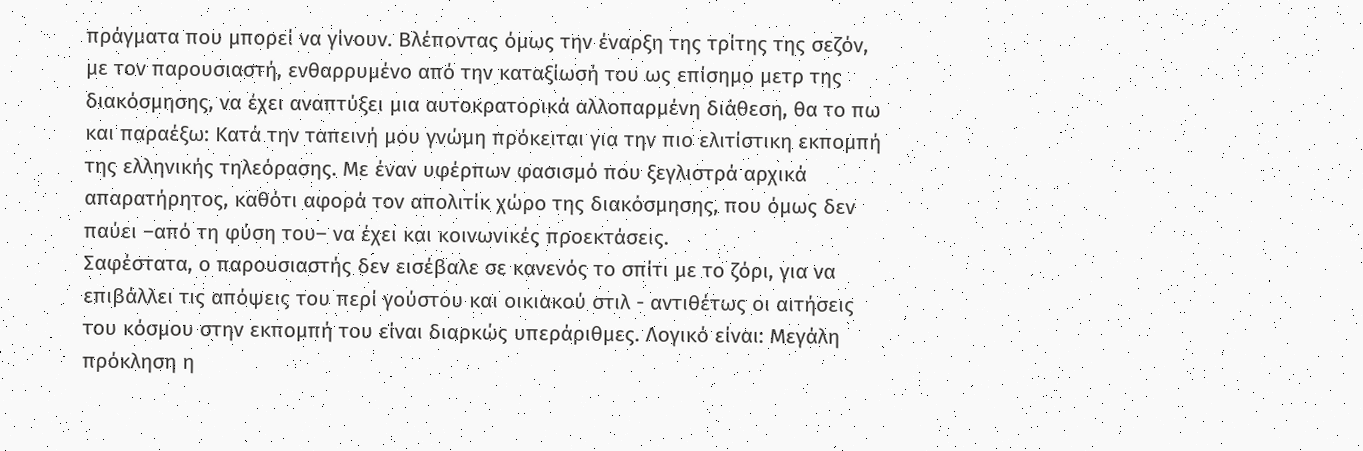πράγματα που μπορεί να γίνουν. Βλέποντας όμως την έναρξη της τρίτης της σεζόν, με τον παρουσιαστή, ενθαρρυμένο από την καταξίωσή του ως επίσημο μετρ της διακόσμησης, να έχει αναπτύξει μια αυτοκρατορικά αλλοπαρμένη διάθεση, θα το πω και παραέξω: Κατά την ταπεινή μου γνώμη πρόκειται για την πιο ελιτίστικη εκπομπή της ελληνικής τηλεόρασης. Με έναν υφέρπων φασισμό που ξεγλιστρά αρχικά απαρατήρητος, καθότι αφορά τον απολιτίκ χώρο της διακόσμησης, που όμως δεν παύει –από τη φύση του– να έχει και κοινωνικές προεκτάσεις.
Σαφέστατα, ο παρουσιαστής δεν εισέβαλε σε κανενός το σπίτι με το ζόρι, για να επιβάλλει τις απόψεις του περί γούστου και οικιακού στιλ - αντιθέτως οι αιτήσεις του κόσμου στην εκπομπή του είναι διαρκώς υπεράριθμες. Λογικό είναι: Μεγάλη πρόκληση η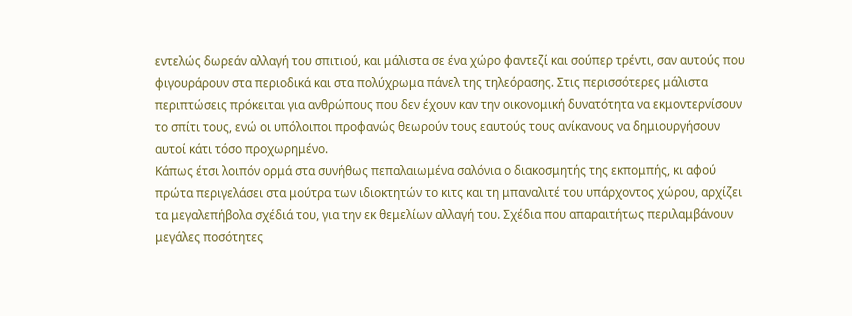εντελώς δωρεάν αλλαγή του σπιτιού, και μάλιστα σε ένα χώρο φαντεζί και σούπερ τρέντι, σαν αυτούς που φιγουράρουν στα περιοδικά και στα πολύχρωμα πάνελ της τηλεόρασης. Στις περισσότερες μάλιστα περιπτώσεις πρόκειται για ανθρώπους που δεν έχουν καν την οικονομική δυνατότητα να εκμοντερνίσουν το σπίτι τους, ενώ οι υπόλοιποι προφανώς θεωρούν τους εαυτούς τους ανίκανους να δημιουργήσουν αυτοί κάτι τόσο προχωρημένο.
Κάπως έτσι λοιπόν ορμά στα συνήθως πεπαλαιωμένα σαλόνια ο διακοσμητής της εκπομπής, κι αφού πρώτα περιγελάσει στα μούτρα των ιδιοκτητών το κιτς και τη μπαναλιτέ του υπάρχοντος χώρου, αρχίζει τα μεγαλεπήβολα σχέδιά του, για την εκ θεμελίων αλλαγή του. Σχέδια που απαραιτήτως περιλαμβάνουν μεγάλες ποσότητες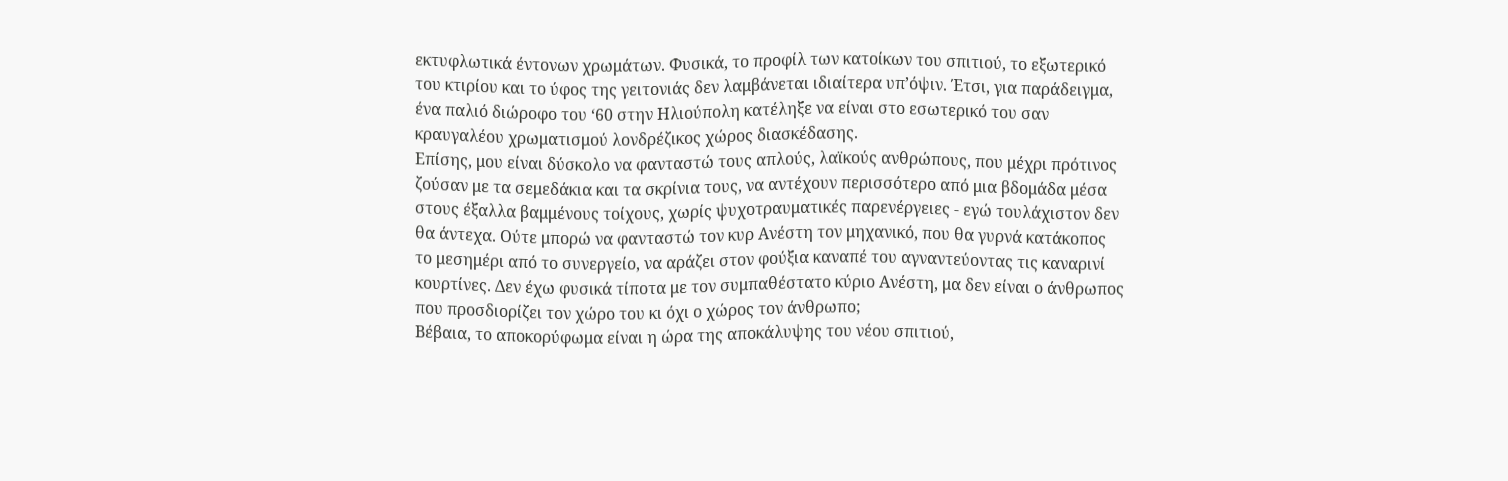εκτυφλωτικά έντονων χρωμάτων. Φυσικά, το προφίλ των κατοίκων του σπιτιού, το εξωτερικό του κτιρίου και το ύφος της γειτονιάς δεν λαμβάνεται ιδιαίτερα υπ’όψιν. Έτσι, για παράδειγμα, ένα παλιό διώροφο του ‘60 στην Ηλιούπολη κατέληξε να είναι στο εσωτερικό του σαν κραυγαλέου χρωματισμού λονδρέζικος χώρος διασκέδασης.
Επίσης, μου είναι δύσκολο να φανταστώ τους απλούς, λαϊκούς ανθρώπους, που μέχρι πρότινος ζούσαν με τα σεμεδάκια και τα σκρίνια τους, να αντέχουν περισσότερο από μια βδομάδα μέσα στους έξαλλα βαμμένους τοίχους, χωρίς ψυχοτραυματικές παρενέργειες - εγώ τουλάχιστον δεν θα άντεχα. Ούτε μπορώ να φανταστώ τον κυρ Ανέστη τον μηχανικό, που θα γυρνά κατάκοπος το μεσημέρι από το συνεργείο, να αράζει στον φούξια καναπέ του αγναντεύοντας τις καναρινί κουρτίνες. Δεν έχω φυσικά τίποτα με τον συμπαθέστατο κύριο Ανέστη, μα δεν είναι ο άνθρωπος που προσδιορίζει τον χώρο του κι όχι ο χώρος τον άνθρωπο;
Βέβαια, το αποκορύφωμα είναι η ώρα της αποκάλυψης του νέου σπιτιού,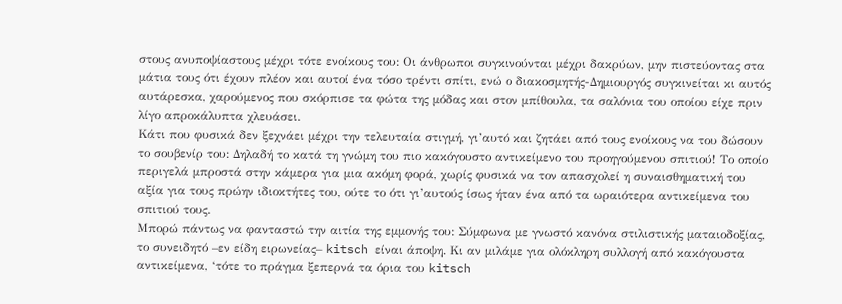στους ανυποψίαστους μέχρι τότε ενοίκους του: Οι άνθρωποι συγκινούνται μέχρι δακρύων, μην πιστεύοντας στα μάτια τους ότι έχουν πλέον και αυτοί ένα τόσο τρέντι σπίτι, ενώ ο διακοσμητής-Δημιουργός συγκινείται κι αυτός αυτάρεσκα, χαρούμενος που σκόρπισε τα φώτα της μόδας και στον μπίθουλα, τα σαλόνια του οποίου είχε πριν λίγο απροκάλυπτα χλευάσει.
Κάτι που φυσικά δεν ξεχνάει μέχρι την τελευταία στιγμή, γι’αυτό και ζητάει από τους ενοίκους να του δώσουν το σουβενίρ του: Δηλαδή το κατά τη γνώμη του πιο κακόγουστο αντικείμενο του προηγούμενου σπιτιού! Το οποίο περιγελά μπροστά στην κάμερα για μια ακόμη φορά, χωρίς φυσικά να τον απασχολεί η συναισθηματική του αξία για τους πρώην ιδιοκτήτες του, ούτε το ότι γι’αυτούς ίσως ήταν ένα από τα ωραιότερα αντικείμενα του σπιτιού τους.
Μπορώ πάντως να φανταστώ την αιτία της εμμονής του: Σύμφωνα με γνωστό κανόνα στιλιστικής ματαιοδοξίας, το συνειδητό –εν είδη ειρωνείας– kitsch είναι άποψη. Κι αν μιλάμε για ολόκληρη συλλογή από κακόγουστα αντικείμενα, ‘τότε το πράγμα ξεπερνά τα όρια του kitsch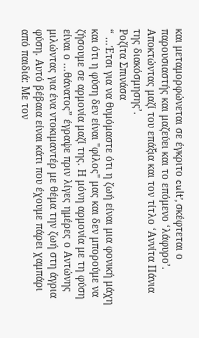και μεταμορφώνεται σε έγκριτο cult’, σκέφτεται ο παρουσιαστής και μαζεύει και το επόμενο ‘λάφυρο’. Αποκτώντας μαζί του επάξια και τον τίτλο ‘Αννίτα Πάνια της διακόσμησης’.
Ροζίτα Σπινάσα
“ …Έτσι για να θυμόμαστε ότι η ζωή είναι μια φονική μάχη και ότι η φύση δεν είναι "φίλος" μας και δεν μπορούμε να ζήσουμε σε αρμονία μαζί της. Η μόνη αρμονία με τη φύση είναι ο ...θάνατος” έγραψε πριν λίγες ημέρες ο Αντώνης μιλώντας για ένα ντοκιμαντέρ με θέμα την ζωή στη άγρια φύση. Αυτό βέβαια είναι κάτι που έχουμε πάρει χαμπάρι από παιδιά: Με τον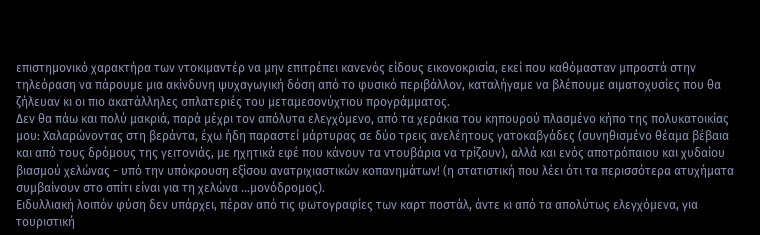επιστημονικό χαρακτήρα των ντοκιμαντέρ να μην επιτρέπει κανενός είδους εικονοκρισία, εκεί που καθόμασταν μπροστά στην τηλεόραση να πάρουμε μια ακίνδυνη ψυχαγωγική δόση από το φυσικό περιβάλλον, καταλήγαμε να βλέπουμε αιματοχυσίες που θα ζήλευαν κι οι πιο ακατάλληλες σπλατεριές του μεταμεσονύχτιου προγράμματος.
Δεν θα πάω και πολύ μακριά, παρά μέχρι τον απόλυτα ελεγχόμενο, από τα χεράκια του κηπουρού πλασμένο κήπο της πολυκατοικίας μου: Χαλαρώνοντας στη βεράντα, έχω ήδη παραστεί μάρτυρας σε δύο τρεις ανελέητους γατοκαβγάδες (συνηθισμένο θέαμα βέβαια και από τους δρόμους της γειτονιάς, με ηχητικά εφέ που κάνουν τα ντουβάρια να τρίζουν), αλλά και ενός αποτρόπαιου και χυδαίου βιασμού χελώνας - υπό την υπόκρουση εξίσου ανατριχιαστικών κοπανημάτων! (η στατιστική που λέει ότι τα περισσότερα ατυχήματα συμβαίνουν στο σπίτι είναι για τη χελώνα …μονόδρομος).
Ειδυλλιακή λοιπόν φύση δεν υπάρχει, πέραν από τις φωτογραφίες των καρτ ποστάλ, άντε κι από τα απολύτως ελεγχόμενα, για τουριστική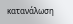κατανάλωση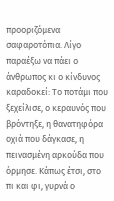προοριζόμενα σαφαροτόπια. Λίγο παραέξω να πάει ο άνθρωπος κι ο κίνδυνος καραδοκεί: Το ποτάμι που ξεχείλισε, ο κεραυνός που βρόντηξε, η θανατηφόρα οχιά που δάγκασε, η πεινασμένη αρκούδα που όρμησε. Κάπως έτσι, στο πι και φι, γυρνά ο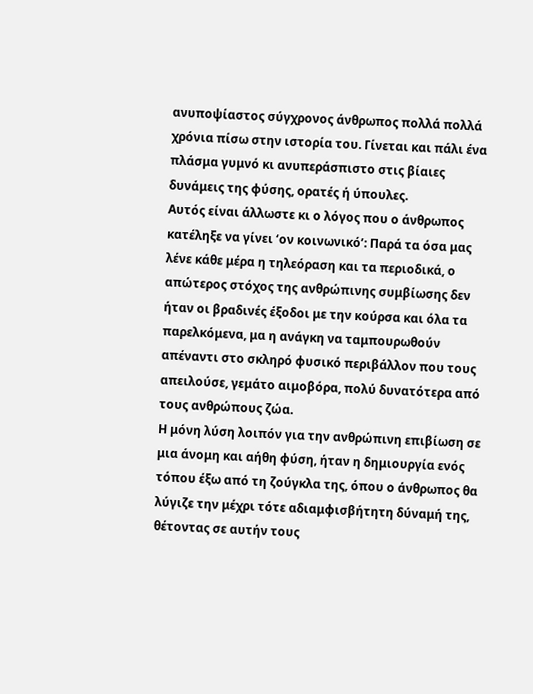ανυποψίαστος σύγχρονος άνθρωπος πολλά πολλά χρόνια πίσω στην ιστορία του. Γίνεται και πάλι ένα πλάσμα γυμνό κι ανυπεράσπιστο στις βίαιες δυνάμεις της φύσης, ορατές ή ύπουλες.
Αυτός είναι άλλωστε κι ο λόγος που ο άνθρωπος κατέληξε να γίνει ‘ον κοινωνικό’: Παρά τα όσα μας λένε κάθε μέρα η τηλεόραση και τα περιοδικά, ο απώτερος στόχος της ανθρώπινης συμβίωσης δεν ήταν οι βραδινές έξοδοι με την κούρσα και όλα τα παρελκόμενα, μα η ανάγκη να ταμπουρωθούν απέναντι στο σκληρό φυσικό περιβάλλον που τους απειλούσε, γεμάτο αιμοβόρα, πολύ δυνατότερα από τους ανθρώπους ζώα.
Η μόνη λύση λοιπόν για την ανθρώπινη επιβίωση σε μια άνομη και αήθη φύση, ήταν η δημιουργία ενός τόπου έξω από τη ζούγκλα της, όπου ο άνθρωπος θα λύγιζε την μέχρι τότε αδιαμφισβήτητη δύναμή της, θέτοντας σε αυτήν τους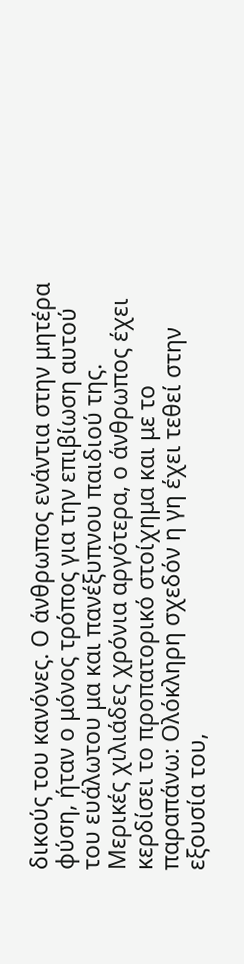δικούς του κανόνες. Ο άνθρωπος ενάντια στην μητέρα φύση, ήταν ο μόνος τρόπος για την επιβίωση αυτού του ευάλωτου μα και πανέξυπνου παιδιού της.
Μερικές χιλιάδες χρόνια αργότερα, ο άνθρωπος έχει κερδίσει το προπατορικό στοίχημα και με το παραπάνω: Ολόκληρη σχεδόν η γη έχει τεθεί στην εξουσία του,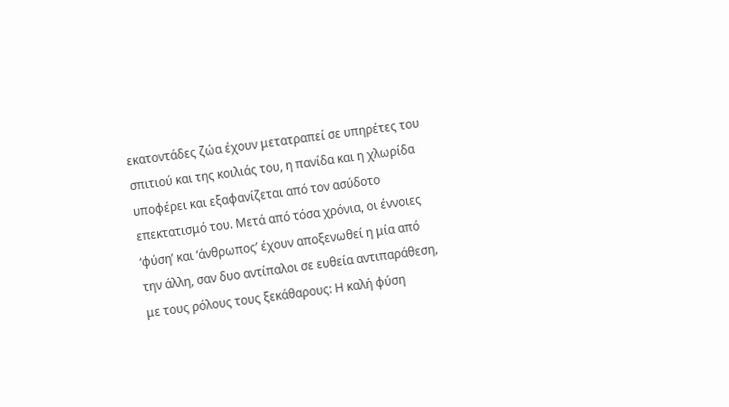εκατοντάδες ζώα έχουν μετατραπεί σε υπηρέτες του σπιτιού και της κοιλιάς του, η πανίδα και η χλωρίδα υποφέρει και εξαφανίζεται από τον ασύδοτο επεκτατισμό του. Μετά από τόσα χρόνια, οι έννοιες ‘φύση’ και ‘άνθρωπος’ έχουν αποξενωθεί η μία από την άλλη, σαν δυο αντίπαλοι σε ευθεία αντιπαράθεση, με τους ρόλους τους ξεκάθαρους: Η καλή φύση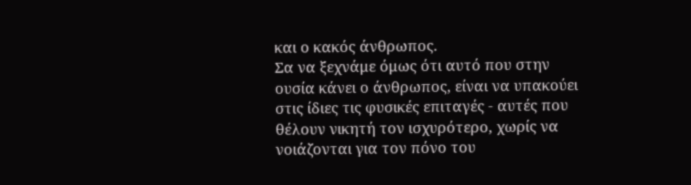και ο κακός άνθρωπος.
Σα να ξεχνάμε όμως ότι αυτό που στην ουσία κάνει ο άνθρωπος, είναι να υπακούει στις ίδιες τις φυσικές επιταγές - αυτές που θέλουν νικητή τον ισχυρότερο, χωρίς να νοιάζονται για τον πόνο του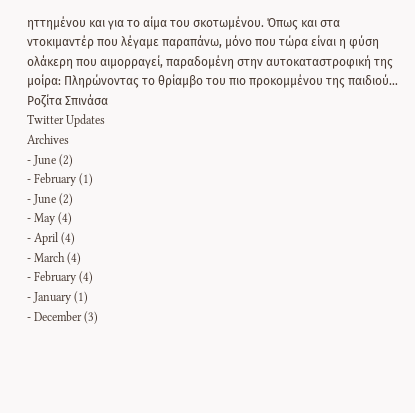ηττημένου και για το αίμα του σκοτωμένου. Όπως και στα ντοκιμαντέρ που λέγαμε παραπάνω, μόνο που τώρα είναι η φύση ολάκερη που αιμορραγεί, παραδομένη στην αυτοκαταστροφική της μοίρα: Πληρώνοντας το θρίαμβο του πιο προκομμένου της παιδιού…
Ροζίτα Σπινάσα
Twitter Updates
Archives
- June (2)
- February (1)
- June (2)
- May (4)
- April (4)
- March (4)
- February (4)
- January (1)
- December (3)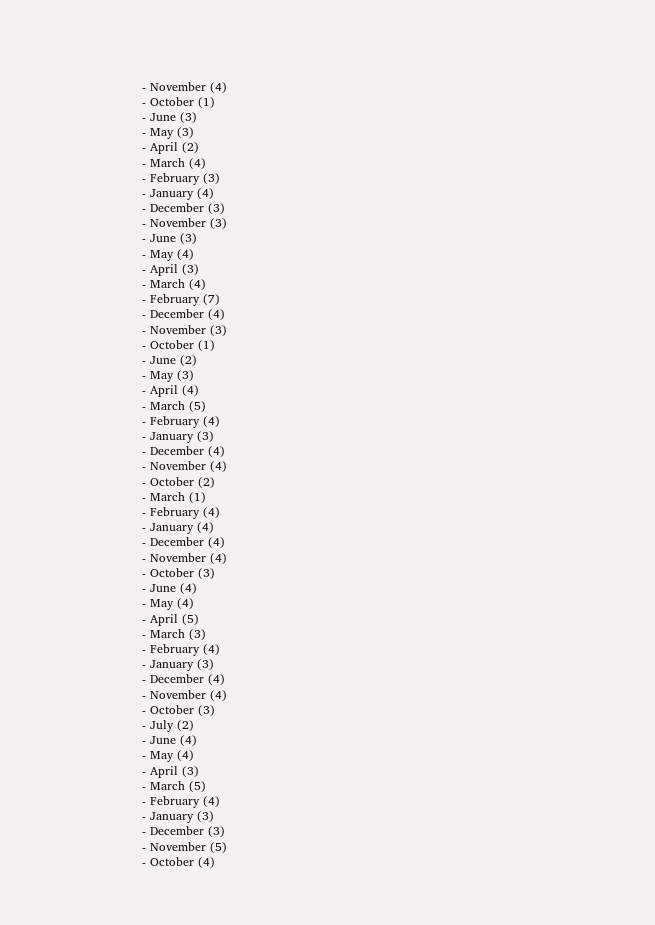- November (4)
- October (1)
- June (3)
- May (3)
- April (2)
- March (4)
- February (3)
- January (4)
- December (3)
- November (3)
- June (3)
- May (4)
- April (3)
- March (4)
- February (7)
- December (4)
- November (3)
- October (1)
- June (2)
- May (3)
- April (4)
- March (5)
- February (4)
- January (3)
- December (4)
- November (4)
- October (2)
- March (1)
- February (4)
- January (4)
- December (4)
- November (4)
- October (3)
- June (4)
- May (4)
- April (5)
- March (3)
- February (4)
- January (3)
- December (4)
- November (4)
- October (3)
- July (2)
- June (4)
- May (4)
- April (3)
- March (5)
- February (4)
- January (3)
- December (3)
- November (5)
- October (4)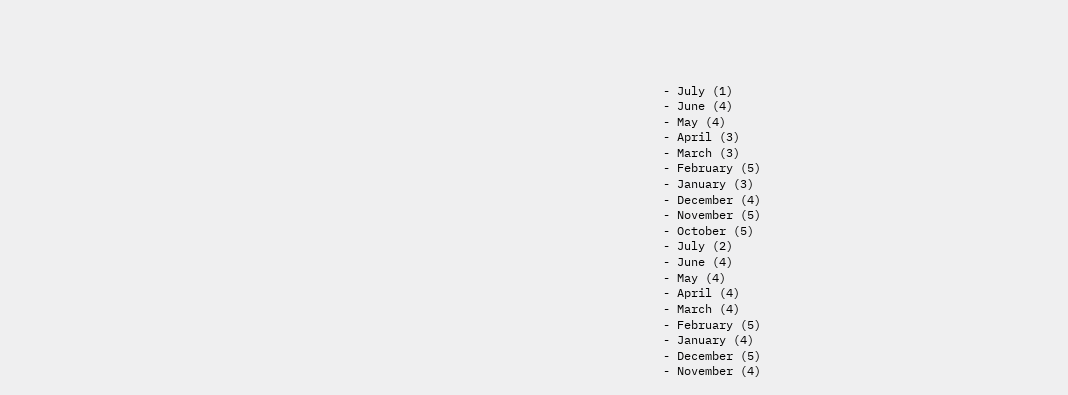- July (1)
- June (4)
- May (4)
- April (3)
- March (3)
- February (5)
- January (3)
- December (4)
- November (5)
- October (5)
- July (2)
- June (4)
- May (4)
- April (4)
- March (4)
- February (5)
- January (4)
- December (5)
- November (4)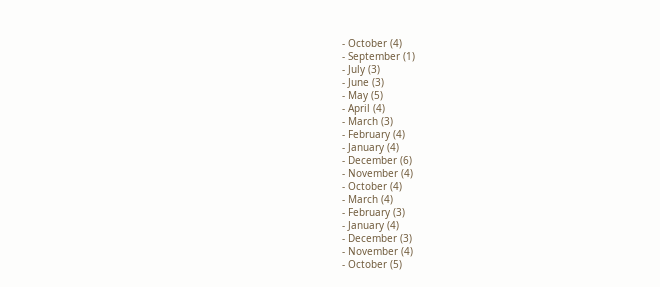- October (4)
- September (1)
- July (3)
- June (3)
- May (5)
- April (4)
- March (3)
- February (4)
- January (4)
- December (6)
- November (4)
- October (4)
- March (4)
- February (3)
- January (4)
- December (3)
- November (4)
- October (5)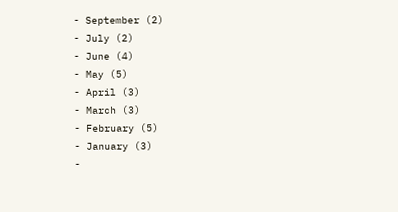- September (2)
- July (2)
- June (4)
- May (5)
- April (3)
- March (3)
- February (5)
- January (3)
-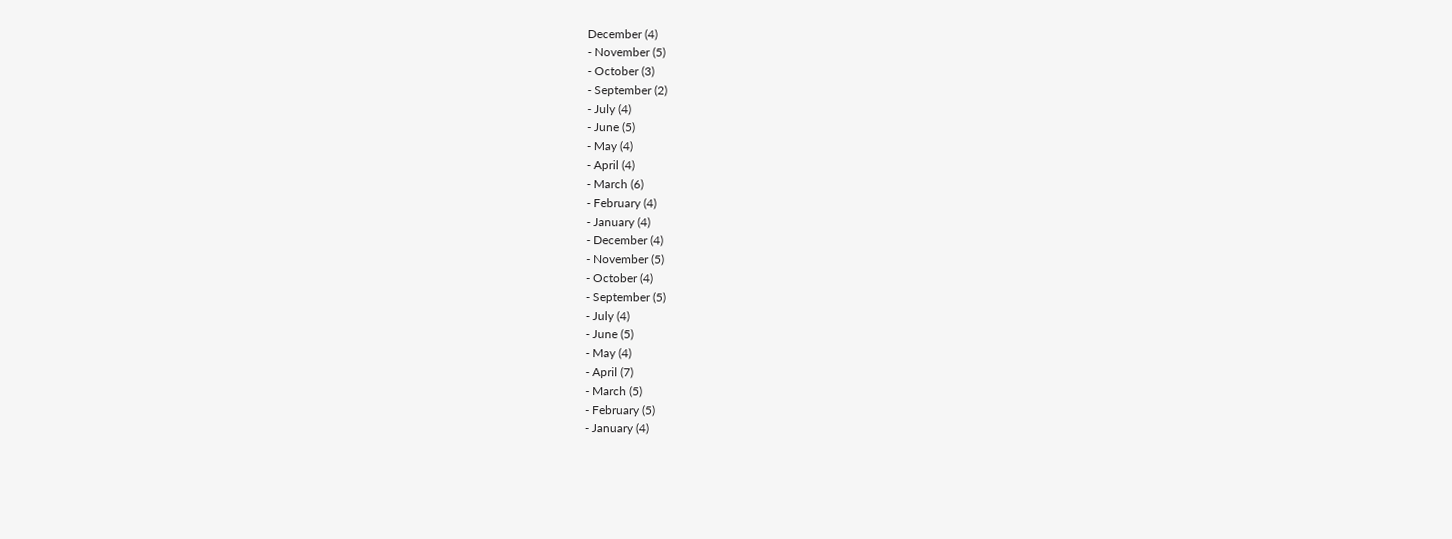December (4)
- November (5)
- October (3)
- September (2)
- July (4)
- June (5)
- May (4)
- April (4)
- March (6)
- February (4)
- January (4)
- December (4)
- November (5)
- October (4)
- September (5)
- July (4)
- June (5)
- May (4)
- April (7)
- March (5)
- February (5)
- January (4)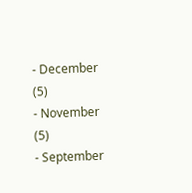- December (5)
- November (5)
- September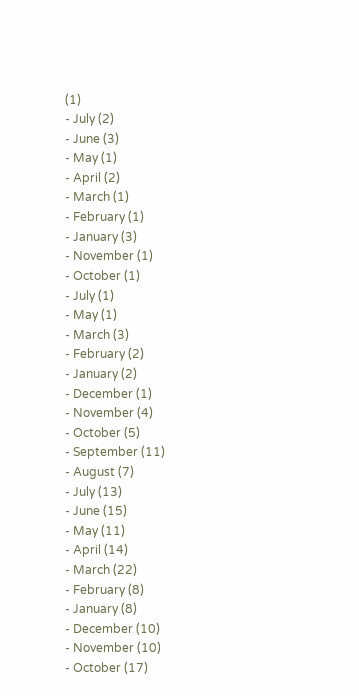(1)
- July (2)
- June (3)
- May (1)
- April (2)
- March (1)
- February (1)
- January (3)
- November (1)
- October (1)
- July (1)
- May (1)
- March (3)
- February (2)
- January (2)
- December (1)
- November (4)
- October (5)
- September (11)
- August (7)
- July (13)
- June (15)
- May (11)
- April (14)
- March (22)
- February (8)
- January (8)
- December (10)
- November (10)
- October (17)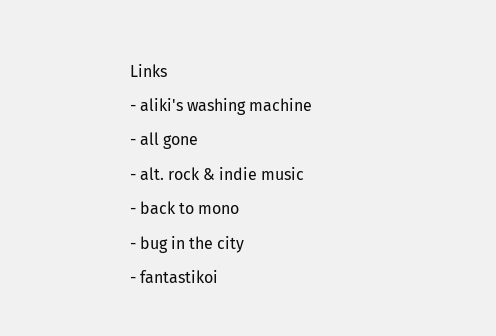Links
- aliki's washing machine
- all gone
- alt. rock & indie music
- back to mono
- bug in the city
- fantastikoi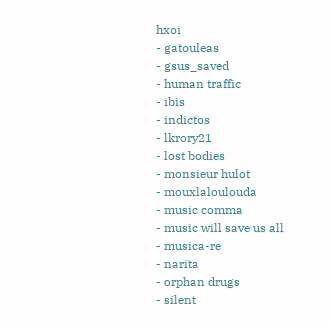hxoi
- gatouleas
- gsus_saved
- human traffic
- ibis
- indictos
- lkrory21
- lost bodies
- monsieur hulot
- mouxlaloulouda
- music comma
- music will save us all
- musica-re
- narita
- orphan drugs
- silent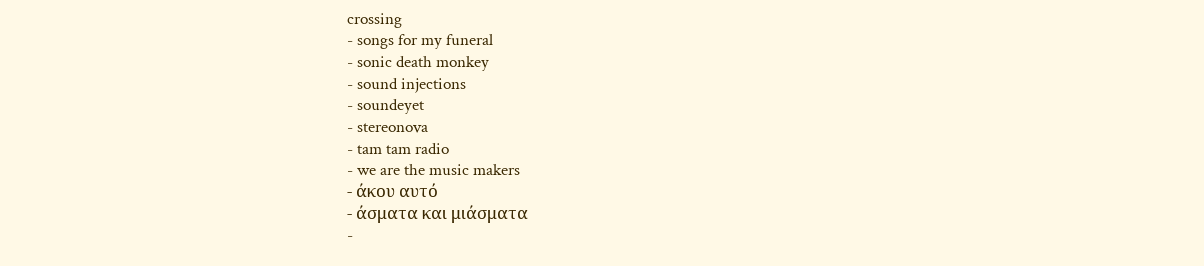crossing
- songs for my funeral
- sonic death monkey
- sound injections
- soundeyet
- stereonova
- tam tam radio
- we are the music makers
- άκου αυτό
- άσματα και μιάσματα
-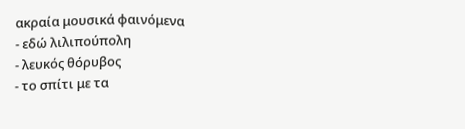ακραία μουσικά φαινόμενα
- εδώ λιλιπούπολη
- λευκός θόρυβος
- το σπίτι με τα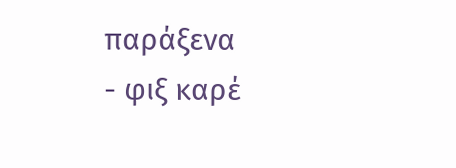παράξενα
- φιξ καρέ